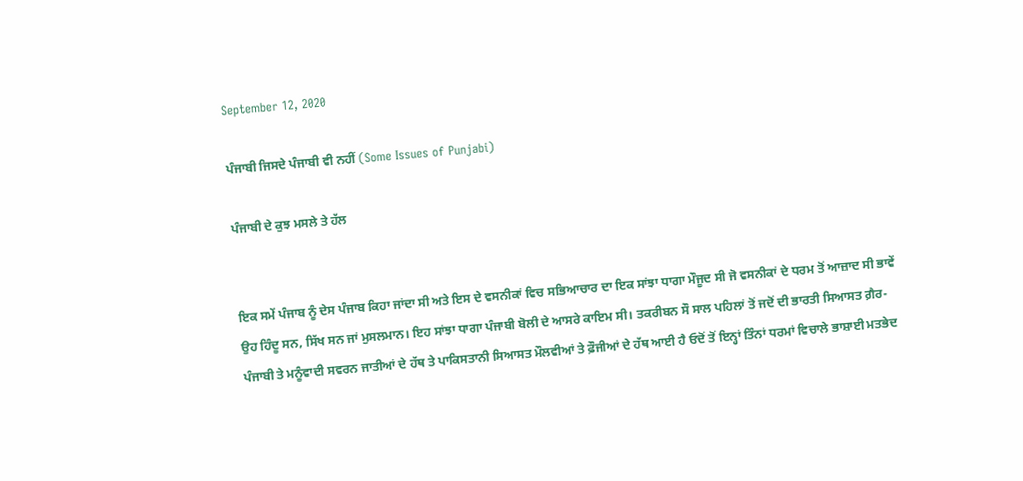September 12, 2020

ਪੰਜਾਬੀ ਜਿਸਦੇ ਪੰਜਾਬੀ ਵੀ ਨਹੀਂ (Some Issues of Punjabi)

ਪੰਜਾਬੀ ਦੇ ਕੁਝ ਮਸਲੇ ਤੇ ਹੱਲ


ਇਕ ਸਮੇਂ ਪੰਜਾਬ ਨੂੰ ਦੇਸ ਪੰਜਾਬ ਕਿਹਾ ਜਾਂਦਾ ਸੀ ਅਤੇ ਇਸ ਦੇ ਵਸਨੀਕਾਂ ਵਿਚ ਸਭਿਆਚਾਰ ਦਾ ਇਕ ਸਾਂਝਾ ਧਾਗਾ ਮੌਜੂਦ ਸੀ ਜੋ ਵਸਨੀਕਾਂ ਦੇ ਧਰਮ ਤੋਂ ਆਜ਼ਾਦ ਸੀ ਭਾਵੇਂ ਉਹ ਹਿੰਦੂ ਸਨ, ਸਿੱਖ ਸਨ ਜਾਂ ਮੁਸਲਮਾਨ। ਇਹ ਸਾਂਝਾ ਧਾਗਾ ਪੰਜਾਬੀ ਬੋਲੀ ਦੇ ਆਸਰੇ ਕਾਇਮ ਸੀ। ਤਕਰੀਬਨ ਸੌ ਸਾਲ ਪਹਿਲਾਂ ਤੋਂ ਜਦੋਂ ਦੀ ਭਾਰਤੀ ਸਿਆਸਤ ਗ਼ੈਰ-ਪੰਜਾਬੀ ਤੇ ਮਨੂੰਵਾਦੀ ਸਵਰਨ ਜਾਤੀਆਂ ਦੇ ਹੱਥ ਤੇ ਪਾਕਿਸਤਾਨੀ ਸਿਆਸਤ ਮੌਲਵੀਆਂ ਤੇ ਫ਼ੌਜੀਆਂ ਦੇ ਹੱਥ ਆਈ ਹੈ ਓਦੋਂ ਤੋਂ ਇਨ੍ਹਾਂ ਤਿੰਨਾਂ ਧਰਮਾਂ ਵਿਚਾਲੇ ਭਾਸ਼ਾਈ ਮਤਭੇਦ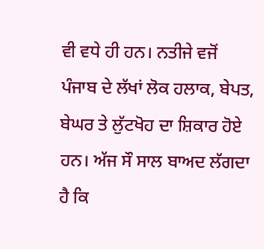ਵੀ ਵਧੇ ਹੀ ਹਨ। ਨਤੀਜੇ ਵਜੋਂ ਪੰਜਾਬ ਦੇ ਲੱਖਾਂ ਲੋਕ ਹਲਾਕ, ਬੇਪਤ, ਬੇਘਰ ਤੇ ਲੁੱਟਖੋਹ ਦਾ ਸ਼ਿਕਾਰ ਹੋਏ ਹਨ। ਅੱਜ ਸੌ ਸਾਲ ਬਾਅਦ ਲੱਗਦਾ ਹੈ ਕਿ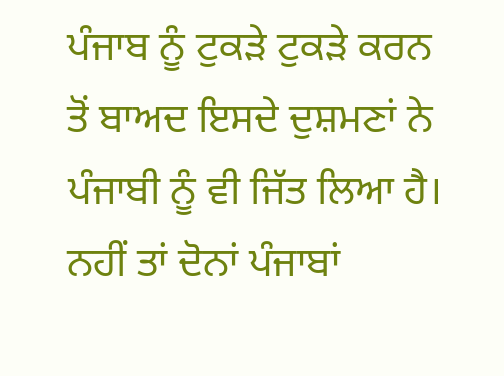ਪੰਜਾਬ ਨੂੰ ਟੁਕੜੇ ਟੁਕੜੇ ਕਰਨ ਤੋਂ ਬਾਅਦ ਇਸਦੇ ਦੁਸ਼ਮਣਾਂ ਨੇ ਪੰਜਾਬੀ ਨੂੰ ਵੀ ਜਿੱਤ ਲਿਆ ਹੈ। ਨਹੀਂ ਤਾਂ ਦੋਨਾਂ ਪੰਜਾਬਾਂ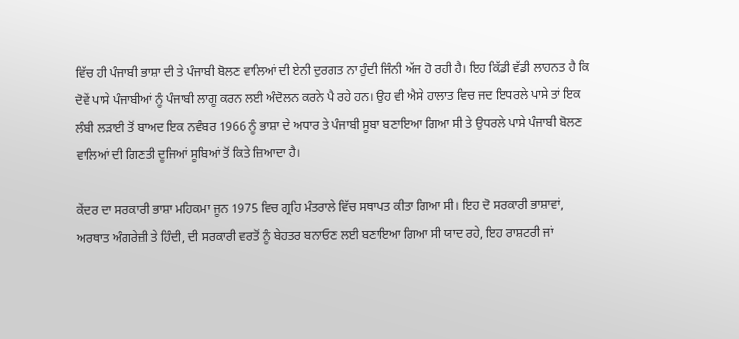ਵਿੱਚ ਹੀ ਪੰਜਾਬੀ ਭਾਸ਼ਾ ਦੀ ਤੇ ਪੰਜਾਬੀ ਬੋਲਣ ਵਾਲਿਆਂ ਦੀ ਏਨੀ ਦੁਰਗਤ ਨਾ ਹੁੰਦੀ ਜਿੰਨੀ ਅੱਜ ਹੋ ਰਹੀ ਹੈ। ਇਹ ਕਿੱਡੀ ਵੱਡੀ ਲਾਹਨਤ ਹੈ ਕਿ ਦੋਵੇਂ ਪਾਸੇ ਪੰਜਾਬੀਆਂ ਨੂੰ ਪੰਜਾਬੀ ਲਾਗੂ ਕਰਨ ਲਈ ਅੰਦੋਲਨ ਕਰਨੇ ਪੈ ਰਹੇ ਹਨ। ਉਹ ਵੀ ਐਸੇ ਹਾਲਾਤ ਵਿਚ ਜਦ ਇਧਰਲੇ ਪਾਸੇ ਤਾਂ ਇਕ ਲੰਬੀ ਲੜਾਈ ਤੋਂ ਬਾਅਦ ਇਕ ਨਵੰਬਰ 1966 ਨੂੰ ਭਾਸ਼ਾ ਦੇ ਅਧਾਰ ਤੇ ਪੰਜਾਬੀ ਸੂਬਾ ਬਣਾਇਆ ਗਿਆ ਸੀ ਤੇ ਉਧਰਲੇ ਪਾਸੇ ਪੰਜਾਬੀ ਬੋਲਣ ਵਾਲਿਆਂ ਦੀ ਗਿਣਤੀ ਦੂਜਿਆਂ ਸੂਬਿਆਂ ਤੋਂ ਕਿਤੇ ਜ਼ਿਆਦਾ ਹੈ।

ਕੇਂਦਰ ਦਾ ਸਰਕਾਰੀ ਭਾਸ਼ਾ ਮਹਿਕਮਾ ਜੂਨ 1975 ਵਿਚ ਗ੍ਰਹਿ ਮੰਤਰਾਲੇ ਵਿੱਚ ਸਥਾਪਤ ਕੀਤਾ ਗਿਆ ਸੀ। ਇਹ ਦੋ ਸਰਕਾਰੀ ਭਾਸ਼ਾਵਾਂ, ਅਰਥਾਤ ਅੰਗਰੇਜ਼ੀ ਤੇ ਹਿੰਦੀ, ਦੀ ਸਰਕਾਰੀ ਵਰਤੋਂ ਨੂੰ ਬੇਹਤਰ ਬਨਾਓਣ ਲਈ ਬਣਾਇਆ ਗਿਆ ਸੀ ਯਾਦ ਰਹੇ, ਇਹ ਰਾਸ਼ਟਰੀ ਜਾਂ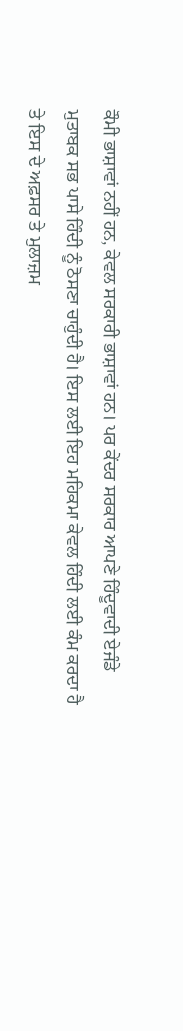ਕੌਮੀ ਭਾਸ਼ਾਵਾਂ ਨਹੀਂ ਹਨ, ਕੇਵਲ ਸਰਕਾਰੀ ਭਾਸ਼ਾਵਾਂ ਹਨ। ਪਰ ਕੇਂਦਰ ਸਰਕਾਰ ਆਪਣੇ ਹਿੰਦੂਵਾਦੀ ਏਜੰਡੇ ਮੁਤਾਬਕ ਸਭ ਪਾਸੇ ਹਿੰਦੀ ਨੂੰ ਠੋਸਣਾ ਚਾਹੁੰਦੀ ਹੈ। ਇਸ ਲਈ ਇਹ ਮਹਿਕਮਾ ਕੇਵਲ ਹਿੰਦੀ ਲਈ ਕੰਮ ਕਰਦਾ ਹੈ ਤੇ ਇਸ ਦੇ ਅਫ਼ਸਰ ਤੇ ਮੁਲਾਜ਼ਮ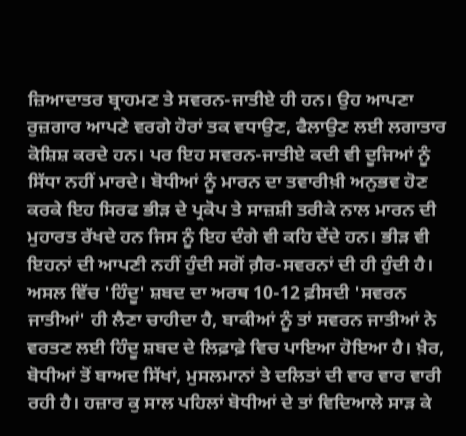ਜ਼ਿਆਦਾਤਰ ਬ੍ਰਾਹਮਣ ਤੇ ਸਵਰਨ-ਜਾਤੀਏ ਹੀ ਹਨ। ਉਹ ਆਪਣਾ ਰੁਜ਼ਗਾਰ ਆਪਣੇ ਵਰਗੇ ਹੋਰਾਂ ਤਕ ਵਧਾਉਣ, ਫੈਲਾਉਣ ਲਈ ਲਗਾਤਾਰ ਕੋਸ਼ਿਸ਼ ਕਰਦੇ ਹਨ। ਪਰ ਇਹ ਸਵਰਨ-ਜਾਤੀਏ ਕਦੀ ਵੀ ਦੂਜਿਆਂ ਨੂੰ ਸਿੱਧਾ ਨਹੀਂ ਮਾਰਦੇ। ਬੋਧੀਆਂ ਨੂੰ ਮਾਰਨ ਦਾ ਤਵਾਰੀਖ਼ੀ ਅਨੁਭਵ ਹੋਣ ਕਰਕੇ ਇਹ ਸਿਰਫ ਭੀੜ ਦੇ ਪ੍ਰਕੋਪ ਤੇ ਸਾਜ਼ਸ਼ੀ ਤਰੀਕੇ ਨਾਲ ਮਾਰਨ ਦੀ ਮੁਹਾਰਤ ਰੱਖਦੇ ਹਨ ਜਿਸ ਨੂੰ ਇਹ ਦੰਗੇ ਵੀ ਕਹਿ ਦੇਂਦੇ ਹਨ। ਭੀੜ ਵੀ ਇਹਨਾਂ ਦੀ ਆਪਣੀ ਨਹੀਂ ਹੁੰਦੀ ਸਗੋਂ ਗ਼ੈਰ-ਸਵਰਨਾਂ ਦੀ ਹੀ ਹੁੰਦੀ ਹੈ। ਅਸਲ ਵਿੱਚ 'ਹਿੰਦੂ' ਸ਼ਬਦ ਦਾ ਅਰਥ 10-12 ਫ਼ੀਸਦੀ 'ਸਵਰਨ ਜਾਤੀਆਂ' ਹੀ ਲੈਣਾ ਚਾਹੀਦਾ ਹੈ, ਬਾਕੀਆਂ ਨੂੰ ਤਾਂ ਸਵਰਨ ਜਾਤੀਆਂ ਨੇ ਵਰਤਣ ਲਈ ਹਿੰਦੂ ਸ਼ਬਦ ਦੇ ਲਿਫ਼ਾਫ਼ੇ ਵਿਚ ਪਾਇਆ ਹੋਇਆ ਹੈ। ਖ਼ੈਰ, ਬੋਧੀਆਂ ਤੋਂ ਬਾਅਦ ਸਿੱਖਾਂ, ਮੁਸਲਮਾਨਾਂ ਤੇ ਦਲਿਤਾਂ ਦੀ ਵਾਰ ਵਾਰ ਵਾਰੀ ਰਹੀ ਹੈ। ਹਜ਼ਾਰ ਕੁ ਸਾਲ ਪਹਿਲਾਂ ਬੋਧੀਆਂ ਦੇ ਤਾਂ ਵਿਦਿਆਲੇ ਸਾੜ ਕੇ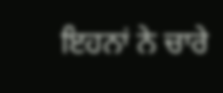ਇਹਨਾਂ ਨੇ ਚਾਰੇ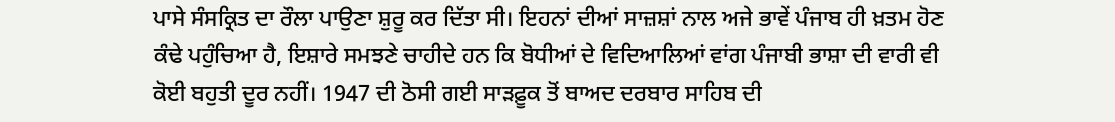ਪਾਸੇ ਸੰਸਕ੍ਰਿਤ ਦਾ ਰੌਲਾ ਪਾਉਣਾ ਸ਼ੁਰੂ ਕਰ ਦਿੱਤਾ ਸੀ। ਇਹਨਾਂ ਦੀਆਂ ਸਾਜ਼ਸ਼ਾਂ ਨਾਲ ਅਜੇ ਭਾਵੇਂ ਪੰਜਾਬ ਹੀ ਖ਼ਤਮ ਹੋਣ ਕੰਢੇ ਪਹੁੰਚਿਆ ਹੈ, ਇਸ਼ਾਰੇ ਸਮਝਣੇ ਚਾਹੀਦੇ ਹਨ ਕਿ ਬੋਧੀਆਂ ਦੇ ਵਿਦਿਆਲਿਆਂ ਵਾਂਗ ਪੰਜਾਬੀ ਭਾਸ਼ਾ ਦੀ ਵਾਰੀ ਵੀ ਕੋਈ ਬਹੁਤੀ ਦੂਰ ਨਹੀਂ। 1947 ਦੀ ਠੋਸੀ ਗਈ ਸਾੜਫ਼ੂਕ ਤੋਂ ਬਾਅਦ ਦਰਬਾਰ ਸਾਹਿਬ ਦੀ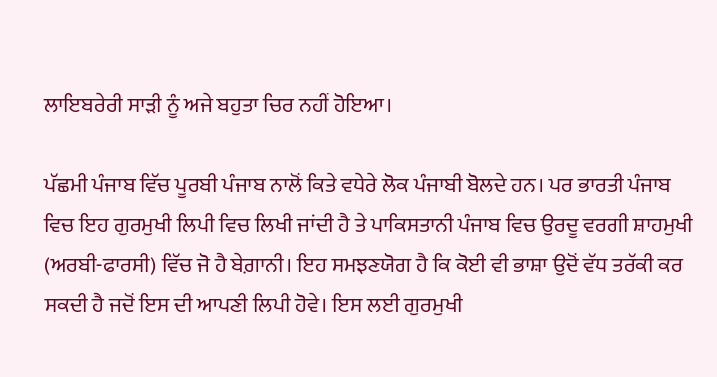ਲਾਇਬਰੇਰੀ ਸਾੜੀ ਨੂੰ ਅਜੇ ਬਹੁਤਾ ਚਿਰ ਨਹੀਂ ਹੋਇਆ।

ਪੱਛਮੀ ਪੰਜਾਬ ਵਿੱਚ ਪੂਰਬੀ ਪੰਜਾਬ ਨਾਲੋਂ ਕਿਤੇ ਵਧੇਰੇ ਲੋਕ ਪੰਜਾਬੀ ਬੋਲਦੇ ਹਨ। ਪਰ ਭਾਰਤੀ ਪੰਜਾਬ ਵਿਚ ਇਹ ਗੁਰਮੁਖੀ ਲਿਪੀ ਵਿਚ ਲਿਖੀ ਜਾਂਦੀ ਹੈ ਤੇ ਪਾਕਿਸਤਾਨੀ ਪੰਜਾਬ ਵਿਚ ਉਰਦੂ ਵਰਗੀ ਸ਼ਾਹਮੁਖੀ (ਅਰਬੀ-ਫਾਰਸੀ) ਵਿੱਚ ਜੋ ਹੈ ਬੇਗ਼ਾਨੀ। ਇਹ ਸਮਝਣਯੋਗ ਹੈ ਕਿ ਕੋਈ ਵੀ ਭਾਸ਼ਾ ਉਦੋਂ ਵੱਧ ਤਰੱਕੀ ਕਰ ਸਕਦੀ ਹੈ ਜਦੋਂ ਇਸ ਦੀ ਆਪਣੀ ਲਿਪੀ ਹੋਵੇ। ਇਸ ਲਈ ਗੁਰਮੁਖੀ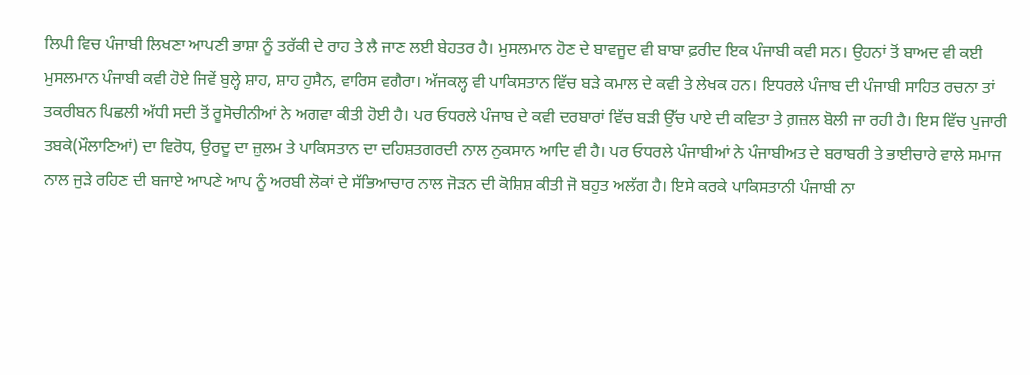ਲਿਪੀ ਵਿਚ ਪੰਜਾਬੀ ਲਿਖਣਾ ਆਪਣੀ ਭਾਸ਼ਾ ਨੂੰ ਤਰੱਕੀ ਦੇ ਰਾਹ ਤੇ ਲੈ ਜਾਣ ਲਈ ਬੇਹਤਰ ਹੈ। ਮੁਸਲਮਾਨ ਹੋਣ ਦੇ ਬਾਵਜੂਦ ਵੀ ਬਾਬਾ ਫ਼ਰੀਦ ਇਕ ਪੰਜਾਬੀ ਕਵੀ ਸਨ। ਉਹਨਾਂ ਤੋਂ ਬਾਅਦ ਵੀ ਕਈ ਮੁਸਲਮਾਨ ਪੰਜਾਬੀ ਕਵੀ ਹੋਏ ਜਿਵੇਂ ਬੁਲ੍ਹੇ ਸ਼ਾਹ, ਸ਼ਾਹ ਹੁਸੈਨ, ਵਾਰਿਸ ਵਗੈਰਾ। ਅੱਜਕਲ੍ਹ ਵੀ ਪਾਕਿਸਤਾਨ ਵਿੱਚ ਬੜੇ ਕਮਾਲ ਦੇ ਕਵੀ ਤੇ ਲੇਖਕ ਹਨ। ਇਧਰਲੇ ਪੰਜਾਬ ਦੀ ਪੰਜਾਬੀ ਸਾਹਿਤ ਰਚਨਾ ਤਾਂ ਤਕਰੀਬਨ ਪਿਛਲੀ ਅੱਧੀ ਸਦੀ ਤੋਂ ਰੂਸੋਚੀਨੀਆਂ ਨੇ ਅਗਵਾ ਕੀਤੀ ਹੋਈ ਹੈ। ਪਰ ਓਧਰਲੇ ਪੰਜਾਬ ਦੇ ਕਵੀ ਦਰਬਾਰਾਂ ਵਿੱਚ ਬੜੀ ਉੱਚ ਪਾਏ ਦੀ ਕਵਿਤਾ ਤੇ ਗ਼ਜ਼ਲ ਬੋਲੀ ਜਾ ਰਹੀ ਹੈ। ਇਸ ਵਿੱਚ ਪੁਜਾਰੀ ਤਬਕੇ(ਮੌਲਾਣਿਆਂ) ਦਾ ਵਿਰੋਧ, ਉਰਦੂ ਦਾ ਜ਼ੁਲਮ ਤੇ ਪਾਕਿਸਤਾਨ ਦਾ ਦਹਿਸ਼ਤਗਰਦੀ ਨਾਲ ਨੁਕਸਾਨ ਆਦਿ ਵੀ ਹੈ। ਪਰ ਓਧਰਲੇ ਪੰਜਾਬੀਆਂ ਨੇ ਪੰਜਾਬੀਅਤ ਦੇ ਬਰਾਬਰੀ ਤੇ ਭਾਈਚਾਰੇ ਵਾਲੇ ਸਮਾਜ ਨਾਲ ਜੁੜੇ ਰਹਿਣ ਦੀ ਬਜਾਏ ਆਪਣੇ ਆਪ ਨੂੰ ਅਰਬੀ ਲੋਕਾਂ ਦੇ ਸੱਭਿਆਚਾਰ ਨਾਲ ਜੋੜਨ ਦੀ ਕੋਸ਼ਿਸ਼ ਕੀਤੀ ਜੋ ਬਹੁਤ ਅਲੱਗ ਹੈ। ਇਸੇ ਕਰਕੇ ਪਾਕਿਸਤਾਨੀ ਪੰਜਾਬੀ ਨਾ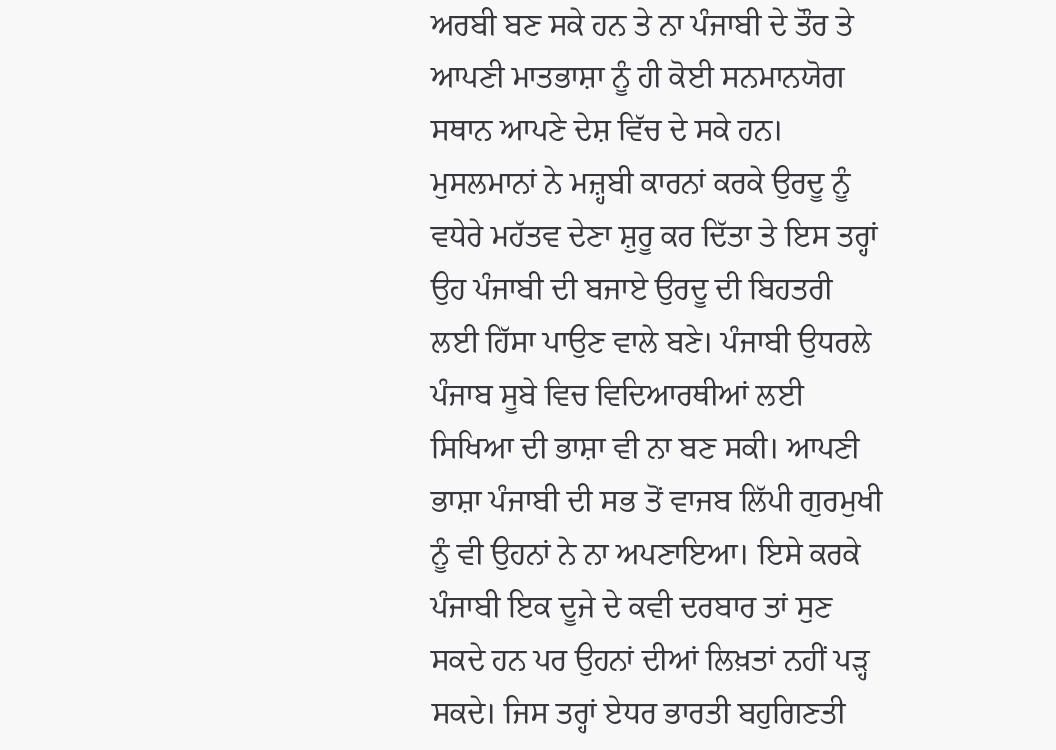ਅਰਬੀ ਬਣ ਸਕੇ ਹਨ ਤੇ ਨਾ ਪੰਜਾਬੀ ਦੇ ਤੌਰ ਤੇ ਆਪਣੀ ਮਾਤਭਾਸ਼ਾ ਨੂੰ ਹੀ ਕੋਈ ਸਨਮਾਨਯੋਗ ਸਥਾਨ ਆਪਣੇ ਦੇਸ਼ ਵਿੱਚ ਦੇ ਸਕੇ ਹਨ। ਮੁਸਲਮਾਨਾਂ ਨੇ ਮਜ਼੍ਹਬੀ ਕਾਰਨਾਂ ਕਰਕੇ ਉਰਦੂ ਨੂੰ ਵਧੇਰੇ ਮਹੱਤਵ ਦੇਣਾ ਸ਼ੁਰੂ ਕਰ ਦਿੱਤਾ ਤੇ ਇਸ ਤਰ੍ਹਾਂ ਉਹ ਪੰਜਾਬੀ ਦੀ ਬਜਾਏ ਉਰਦੂ ਦੀ ਬਿਹਤਰੀ ਲਈ ਹਿੱਸਾ ਪਾਉਣ ਵਾਲੇ ਬਣੇ। ਪੰਜਾਬੀ ਉਧਰਲੇ ਪੰਜਾਬ ਸੂਬੇ ਵਿਚ ਵਿਦਿਆਰਥੀਆਂ ਲਈ ਸਿਖਿਆ ਦੀ ਭਾਸ਼ਾ ਵੀ ਨਾ ਬਣ ਸਕੀ। ਆਪਣੀ ਭਾਸ਼ਾ ਪੰਜਾਬੀ ਦੀ ਸਭ ਤੋਂ ਵਾਜਬ ਲਿੱਪੀ ਗੁਰਮੁਖੀ ਨੂੰ ਵੀ ਉਹਨਾਂ ਨੇ ਨਾ ਅਪਣਾਇਆ। ਇਸੇ ਕਰਕੇ ਪੰਜਾਬੀ ਇਕ ਦੂਜੇ ਦੇ ਕਵੀ ਦਰਬਾਰ ਤਾਂ ਸੁਣ ਸਕਦੇ ਹਨ ਪਰ ਉਹਨਾਂ ਦੀਆਂ ਲਿਖ਼ਤਾਂ ਨਹੀਂ ਪੜ੍ਹ ਸਕਦੇ। ਜਿਸ ਤਰ੍ਹਾਂ ਏਧਰ ਭਾਰਤੀ ਬਹੁਗਿਣਤੀ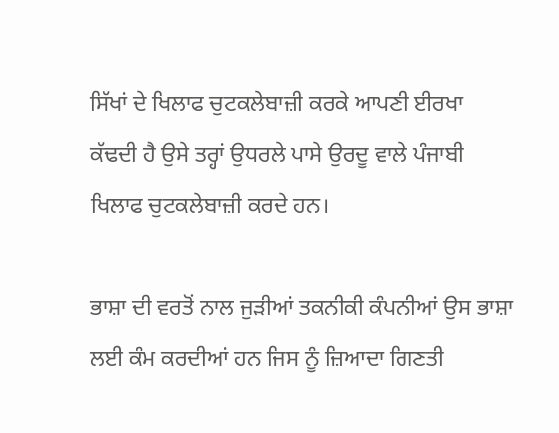ਸਿੱਖਾਂ ਦੇ ਖਿਲਾਫ ਚੁਟਕਲੇਬਾਜ਼ੀ ਕਰਕੇ ਆਪਣੀ ਈਰਖਾ ਕੱਢਦੀ ਹੈ ਉਸੇ ਤਰ੍ਹਾਂ ਉਧਰਲੇ ਪਾਸੇ ਉਰਦੂ ਵਾਲੇ ਪੰਜਾਬੀ ਖਿਲਾਫ ਚੁਟਕਲੇਬਾਜ਼ੀ ਕਰਦੇ ਹਨ।

ਭਾਸ਼ਾ ਦੀ ਵਰਤੋਂ ਨਾਲ ਜੁੜੀਆਂ ਤਕਨੀਕੀ ਕੰਪਨੀਆਂ ਉਸ ਭਾਸ਼ਾ ਲਈ ਕੰਮ ਕਰਦੀਆਂ ਹਨ ਜਿਸ ਨੂੰ ਜ਼ਿਆਦਾ ਗਿਣਤੀ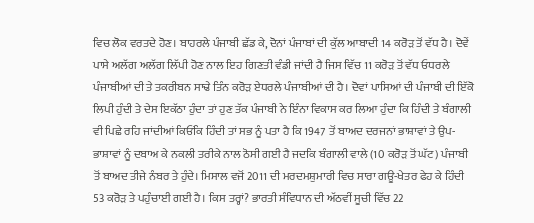ਵਿਚ ਲੋਕ ਵਰਤਦੇ ਹੋਣ। ਬਾਹਰਲੇ ਪੰਜਾਬੀ ਛੱਡ ਕੇ, ਦੋਨਾਂ ਪੰਜਾਬਾਂ ਦੀ ਕੁੱਲ ਆਬਾਦੀ 14 ਕਰੋੜ ਤੋਂ ਵੱਧ ਹੈ। ਦੋਵੇਂ ਪਾਸੇ ਅਲੱਗ ਅਲੱਗ ਲਿੱਪੀ ਹੋਣ ਨਾਲ ਇਹ ਗਿਣਤੀ ਵੰਡੀ ਜਾਂਦੀ ਹੈ ਜਿਸ ਵਿੱਚ 11 ਕਰੋੜ ਤੋਂ ਵੱਧ ਓਧਰਲੇ ਪੰਜਾਬੀਆਂ ਦੀ ਤੇ ਤਕਰੀਬਨ ਸਾਢੇ ਤਿੰਨ ਕਰੋੜ ਏਧਰਲੇ ਪੰਜਾਬੀਆਂ ਦੀ ਹੈ। ਦੋਵਾਂ ਪਾਸਿਆਂ ਦੀ ਪੰਜਾਬੀ ਦੀ ਇੱਕੋ ਲਿਪੀ ਹੁੰਦੀ ਤੇ ਦੇਸ ਇਕੱਠਾ ਹੁੰਦਾ ਤਾਂ ਹੁਣ ਤੱਕ ਪੰਜਾਬੀ ਨੇ ਇੰਨਾ ਵਿਕਾਸ ਕਰ ਲਿਆ ਹੁੰਦਾ ਕਿ ਹਿੰਦੀ ਤੇ ਬੰਗਾਲੀ ਵੀ ਪਿਛੇ ਰਹਿ ਜਾਂਦੀਆਂ ਕਿਓਂਕਿ ਹਿੰਦੀ ਤਾਂ ਸਭ ਨੂੰ ਪਤਾ ਹੈ ਕਿ 1947 ਤੋਂ ਬਾਅਦ ਦਰਜਨਾਂ ਭਾਸ਼ਾਵਾਂ ਤੇ ਉਪ-ਭਾਸ਼ਾਵਾਂ ਨੂੰ ਦਬਾਅ ਕੇ ਨਕਲੀ ਤਰੀਕੇ ਨਾਲ ਠੋਸੀ ਗਈ ਹੈ ਜਦਕਿ ਬੰਗਾਲੀ ਵਾਲੇ (10 ਕਰੋੜ ਤੋਂ ਘੱਟ) ਪੰਜਾਬੀ ਤੋਂ ਬਾਅਦ ਤੀਜੇ ਨੰਬਰ ਤੇ ਹੁੰਦੇ। ਮਿਸਾਲ ਵਜੋਂ 2011 ਦੀ ਮਰਦਮਸ਼ੁਮਾਰੀ ਵਿਚ ਸਾਰਾ ਗਊ-ਖੇਤਰ ਫੇਹ ਕੇ ਹਿੰਦੀ 53 ਕਰੋੜ ਤੇ ਪਹੁੰਚਾਈ ਗਈ ਹੈ। ਕਿਸ ਤਰ੍ਹਾਂ? ਭਾਰਤੀ ਸੰਵਿਧਾਨ ਦੀ ਅੱਠਵੀਂ ਸੂਚੀ ਵਿੱਚ 22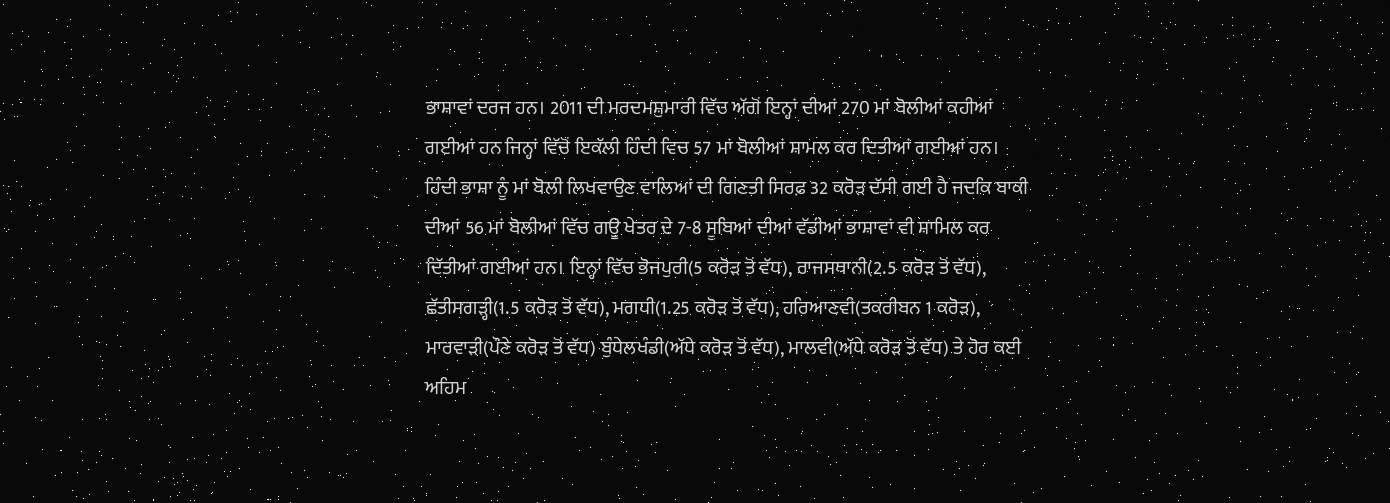ਭਾਸ਼ਾਵਾਂ ਦਰਜ ਹਨ। 2011 ਦੀ ਮਰਦਮਸ਼ੁਮਾਰੀ ਵਿੱਚ ਅੱਗੋਂ ਇਨ੍ਹਾਂ ਦੀਆਂ 270 ਮਾਂ ਬੋਲੀਆਂ ਕਹੀਆਂ ਗਈਆਂ ਹਨ ਜਿਨ੍ਹਾਂ ਵਿੱਚੋਂ ਇਕੱਲੀ ਹਿੰਦੀ ਵਿਚ 57 ਮਾਂ ਬੋਲੀਆਂ ਸ਼ਾਮਲ ਕਰ ਦਿਤੀਆਂ ਗਈਆਂ ਹਨ। ਹਿੰਦੀ ਭਾਸ਼ਾ ਨੂੰ ਮਾਂ ਬੋਲੀ ਲਿਖਵਾਉਣ ਵਾਲਿਆਂ ਦੀ ਗਿਣਤੀ ਸਿਰਫ਼ 32 ਕਰੋੜ ਦੱਸੀ ਗਈ ਹੈ ਜਦਕਿ ਬਾਕੀ ਦੀਆਂ 56 ਮਾਂ ਬੋਲੀਆਂ ਵਿੱਚ ਗਊ ਖੇਤਰ ਦੇ 7-8 ਸੂਬਿਆਂ ਦੀਆਂ ਵੱਡੀਆਂ ਭਾਸ਼ਾਵਾਂ ਵੀ ਸ਼ਾਮਿਲ ਕਰ ਦਿੱਤੀਆਂ ਗਈਆਂ ਹਨ। ਇਨ੍ਹਾਂ ਵਿੱਚ ਭੋਜਪੁਰੀ(5 ਕਰੋੜ ਤੋਂ ਵੱਧ), ਰਾਜਸਥਾਨੀ(2.5 ਕਰੋੜ ਤੋਂ ਵੱਧ), ਛੱਤੀਸਗੜ੍ਹੀ(1.5 ਕਰੋੜ ਤੋਂ ਵੱਧ), ਮਗਧੀ(1.25 ਕਰੋੜ ਤੋਂ ਵੱਧ), ਹਰਿਆਣਵੀ(ਤਕਰੀਬਨ 1 ਕਰੋੜ), ਮਾਰਵਾੜੀ(ਪੌਣੇ ਕਰੋੜ ਤੋਂ ਵੱਧ) ਬੁੰਧੇਲਖੰਡੀ(ਅੱਧੇ ਕਰੋੜ ਤੋਂ ਵੱਧ), ਮਾਲਵੀ(ਅੱਧੇ ਕਰੋੜ ਤੋਂ ਵੱਧ) ਤੇ ਹੋਰ ਕਈ ਅਹਿਮ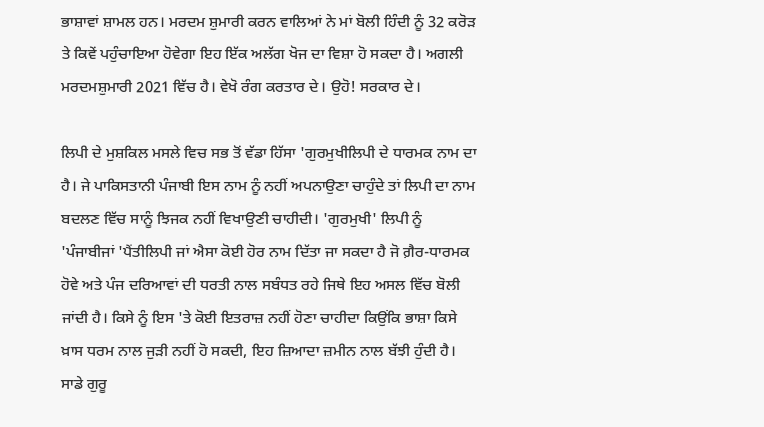ਭਾਸ਼ਾਵਾਂ ਸ਼ਾਮਲ ਹਨ। ਮਰਦਮ ਸ਼ੁਮਾਰੀ ਕਰਨ ਵਾਲਿਆਂ ਨੇ ਮਾਂ ਬੋਲੀ ਹਿੰਦੀ ਨੂੰ 32 ਕਰੋੜ ਤੇ ਕਿਵੇਂ ਪਹੁੰਚਾਇਆ ਹੋਵੇਗਾ ਇਹ ਇੱਕ ਅਲੱਗ ਖੋਜ ਦਾ ਵਿਸ਼ਾ ਹੋ ਸਕਦਾ ਹੈ। ਅਗਲੀ ਮਰਦਮਸ਼ੁਮਾਰੀ 2021 ਵਿੱਚ ਹੈ। ਵੇਖੋ ਰੰਗ ਕਰਤਾਰ ਦੇ। ਉਹੋ! ਸਰਕਾਰ ਦੇ।

ਲਿਪੀ ਦੇ ਮੁਸ਼ਕਿਲ ਮਸਲੇ ਵਿਚ ਸਭ ਤੋਂ ਵੱਡਾ ਹਿੱਸਾ 'ਗੁਰਮੁਖੀਲਿਪੀ ਦੇ ਧਾਰਮਕ ਨਾਮ ਦਾ ਹੈ। ਜੇ ਪਾਕਿਸਤਾਨੀ ਪੰਜਾਬੀ ਇਸ ਨਾਮ ਨੂੰ ਨਹੀਂ ਅਪਨਾਉਣਾ ਚਾਹੁੰਦੇ ਤਾਂ ਲਿਪੀ ਦਾ ਨਾਮ ਬਦਲਣ ਵਿੱਚ ਸਾਨੂੰ ਝਿਜਕ ਨਹੀਂ ਵਿਖਾਉਣੀ ਚਾਹੀਦੀ। 'ਗੁਰਮੁਖੀ' ਲਿਪੀ ਨੂੰ 'ਪੰਜਾਬੀਜਾਂ 'ਪੈਂਤੀਲਿਪੀ ਜਾਂ ਐਸਾ ਕੋਈ ਹੋਰ ਨਾਮ ਦਿੱਤਾ ਜਾ ਸਕਦਾ ਹੈ ਜੋ ਗ਼ੈਰ-ਧਾਰਮਕ ਹੋਵੇ ਅਤੇ ਪੰਜ ਦਰਿਆਵਾਂ ਦੀ ਧਰਤੀ ਨਾਲ ਸਬੰਧਤ ਰਹੇ ਜਿਥੇ ਇਹ ਅਸਲ ਵਿੱਚ ਬੋਲੀ ਜਾਂਦੀ ਹੈ। ਕਿਸੇ ਨੂੰ ਇਸ 'ਤੇ ਕੋਈ ਇਤਰਾਜ਼ ਨਹੀਂ ਹੋਣਾ ਚਾਹੀਦਾ ਕਿਉਂਕਿ ਭਾਸ਼ਾ ਕਿਸੇ ਖ਼ਾਸ ਧਰਮ ਨਾਲ ਜੁੜੀ ਨਹੀਂ ਹੋ ਸਕਦੀ, ਇਹ ਜ਼ਿਆਦਾ ਜ਼ਮੀਨ ਨਾਲ ਬੱਝੀ ਹੁੰਦੀ ਹੈ। ਸਾਡੇ ਗੁਰੂ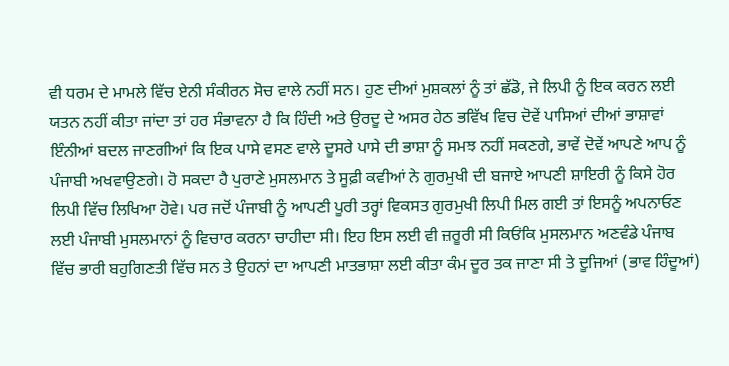ਵੀ ਧਰਮ ਦੇ ਮਾਮਲੇ ਵਿੱਚ ਏਨੀ ਸੰਕੀਰਨ ਸੋਚ ਵਾਲੇ ਨਹੀਂ ਸਨ। ਹੁਣ ਦੀਆਂ ਮੁਸ਼ਕਲਾਂ ਨੂੰ ਤਾਂ ਛੱਡੋ, ਜੇ ਲਿਪੀ ਨੂੰ ਇਕ ਕਰਨ ਲਈ ਯਤਨ ਨਹੀਂ ਕੀਤਾ ਜਾਂਦਾ ਤਾਂ ਹਰ ਸੰਭਾਵਨਾ ਹੈ ਕਿ ਹਿੰਦੀ ਅਤੇ ਉਰਦੂ ਦੇ ਅਸਰ ਹੇਠ ਭਵਿੱਖ ਵਿਚ ਦੋਵੇਂ ਪਾਸਿਆਂ ਦੀਆਂ ਭਾਸ਼ਾਵਾਂ ਇੰਨੀਆਂ ਬਦਲ ਜਾਣਗੀਆਂ ਕਿ ਇਕ ਪਾਸੇ ਵਸਣ ਵਾਲੇ ਦੂਸਰੇ ਪਾਸੇ ਦੀ ਭਾਸ਼ਾ ਨੂੰ ਸਮਝ ਨਹੀਂ ਸਕਣਗੇ, ਭਾਵੇਂ ਦੋਵੇਂ ਆਪਣੇ ਆਪ ਨੂੰ ਪੰਜਾਬੀ ਅਖਵਾਉਣਗੇ। ਹੋ ਸਕਦਾ ਹੈ ਪੁਰਾਣੇ ਮੁਸਲਮਾਨ ਤੇ ਸੂਫ਼ੀ ਕਵੀਆਂ ਨੇ ਗੁਰਮੁਖੀ ਦੀ ਬਜਾਏ ਆਪਣੀ ਸ਼ਾਇਰੀ ਨੂੰ ਕਿਸੇ ਹੋਰ ਲਿਪੀ ਵਿੱਚ ਲਿਖਿਆ ਹੋਵੇ। ਪਰ ਜਦੋਂ ਪੰਜਾਬੀ ਨੂੰ ਆਪਣੀ ਪੂਰੀ ਤਰ੍ਹਾਂ ਵਿਕਸਤ ਗੁਰਮੁਖੀ ਲਿਪੀ ਮਿਲ ਗਈ ਤਾਂ ਇਸਨੂੰ ਅਪਨਾਓਣ ਲਈ ਪੰਜਾਬੀ ਮੁਸਲਮਾਨਾਂ ਨੂੰ ਵਿਚਾਰ ਕਰਨਾ ਚਾਹੀਦਾ ਸੀ। ਇਹ ਇਸ ਲਈ ਵੀ ਜ਼ਰੂਰੀ ਸੀ ਕਿਓਂਕਿ ਮੁਸਲਮਾਨ ਅਣਵੰਡੇ ਪੰਜਾਬ ਵਿੱਚ ਭਾਰੀ ਬਹੁਗਿਣਤੀ ਵਿੱਚ ਸਨ ਤੇ ਉਹਨਾਂ ਦਾ ਆਪਣੀ ਮਾਤਭਾਸ਼ਾ ਲਈ ਕੀਤਾ ਕੰਮ ਦੂਰ ਤਕ ਜਾਣਾ ਸੀ ਤੇ ਦੂਜਿਆਂ (ਭਾਵ ਹਿੰਦੂਆਂ)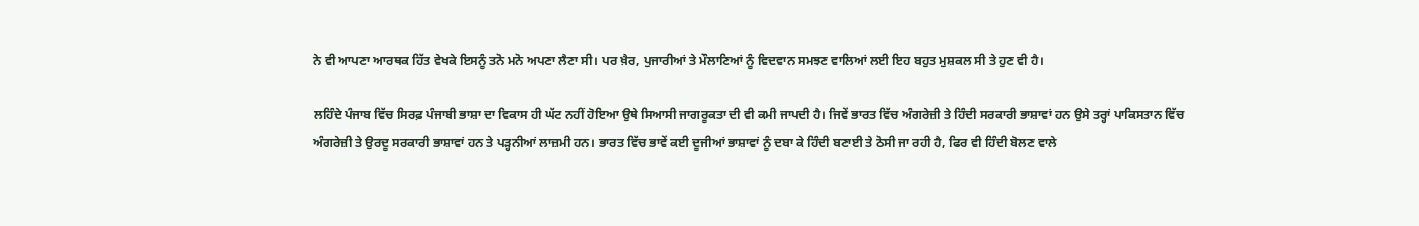ਨੇ ਵੀ ਆਪਣਾ ਆਰਥਕ ਹਿੱਤ ਵੇਖਕੇ ਇਸਨੂੰ ਤਨੋ ਮਨੋ ਅਪਣਾ ਲੈਣਾ ਸੀ। ਪਰ ਖ਼ੈਰ, ਪੁਜਾਰੀਆਂ ਤੇ ਮੌਲਾਣਿਆਂ ਨੂੰ ਵਿਦਵਾਨ ਸਮਝਣ ਵਾਲਿਆਂ ਲਈ ਇਹ ਬਹੁਤ ਮੁਸ਼ਕਲ ਸੀ ਤੇ ਹੁਣ ਵੀ ਹੈ।

ਲਹਿੰਦੇ ਪੰਜਾਬ ਵਿੱਚ ਸਿਰਫ਼ ਪੰਜਾਬੀ ਭਾਸ਼ਾ ਦਾ ਵਿਕਾਸ ਹੀ ਘੱਟ ਨਹੀਂ ਹੋਇਆ ਉਥੇ ਸਿਆਸੀ ਜਾਗਰੂਕਤਾ ਦੀ ਵੀ ਕਮੀ ਜਾਪਦੀ ਹੈ। ਜਿਵੇਂ ਭਾਰਤ ਵਿੱਚ ਅੰਗਰੇਜ਼ੀ ਤੇ ਹਿੰਦੀ ਸਰਕਾਰੀ ਭਾਸ਼ਾਵਾਂ ਹਨ ਉਸੇ ਤਰ੍ਹਾਂ ਪਾਕਿਸਤਾਨ ਵਿੱਚ ਅੰਗਰੇਜ਼ੀ ਤੇ ਉਰਦੂ ਸਰਕਾਰੀ ਭਾਸ਼ਾਵਾਂ ਹਨ ਤੇ ਪੜ੍ਹਨੀਆਂ ਲਾਜ਼ਮੀ ਹਨ। ਭਾਰਤ ਵਿੱਚ ਭਾਵੇਂ ਕਈ ਦੂਜੀਆਂ ਭਾਸ਼ਾਵਾਂ ਨੂੰ ਦਬਾ ਕੇ ਹਿੰਦੀ ਬਣਾਈ ਤੇ ਠੋਸੀ ਜਾ ਰਹੀ ਹੈ, ਫਿਰ ਵੀ ਹਿੰਦੀ ਬੋਲਣ ਵਾਲੇ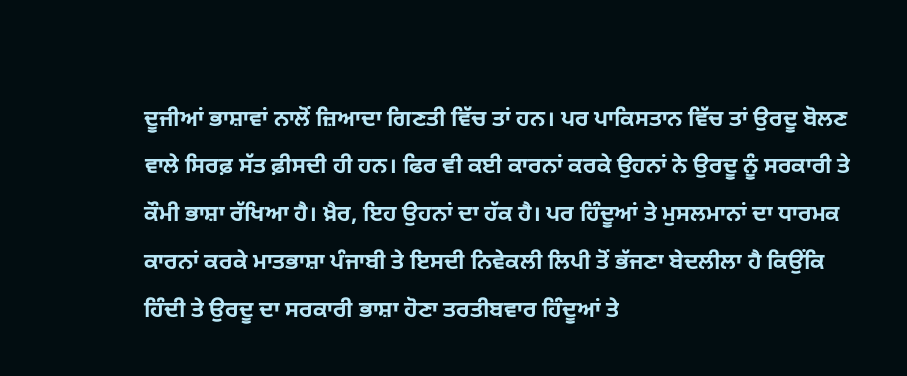ਦੂਜੀਆਂ ਭਾਸ਼ਾਵਾਂ ਨਾਲੋਂ ਜ਼ਿਆਦਾ ਗਿਣਤੀ ਵਿੱਚ ਤਾਂ ਹਨ। ਪਰ ਪਾਕਿਸਤਾਨ ਵਿੱਚ ਤਾਂ ਉਰਦੂ ਬੋਲਣ ਵਾਲੇ ਸਿਰਫ਼ ਸੱਤ ਫ਼ੀਸਦੀ ਹੀ ਹਨ। ਫਿਰ ਵੀ ਕਈ ਕਾਰਨਾਂ ਕਰਕੇ ਉਹਨਾਂ ਨੇ ਉਰਦੂ ਨੂੰ ਸਰਕਾਰੀ ਤੇ ਕੌਮੀ ਭਾਸ਼ਾ ਰੱਖਿਆ ਹੈ। ਖ਼ੈਰ, ਇਹ ਉਹਨਾਂ ਦਾ ਹੱਕ ਹੈ। ਪਰ ਹਿੰਦੂਆਂ ਤੇ ਮੁਸਲਮਾਨਾਂ ਦਾ ਧਾਰਮਕ ਕਾਰਨਾਂ ਕਰਕੇ ਮਾਤਭਾਸ਼ਾ ਪੰਜਾਬੀ ਤੇ ਇਸਦੀ ਨਿਵੇਕਲੀ ਲਿਪੀ ਤੋਂ ਭੱਜਣਾ ਬੇਦਲੀਲਾ ਹੈ ਕਿਉਂਕਿ ਹਿੰਦੀ ਤੇ ਉਰਦੂ ਦਾ ਸਰਕਾਰੀ ਭਾਸ਼ਾ ਹੋਣਾ ਤਰਤੀਬਵਾਰ ਹਿੰਦੂਆਂ ਤੇ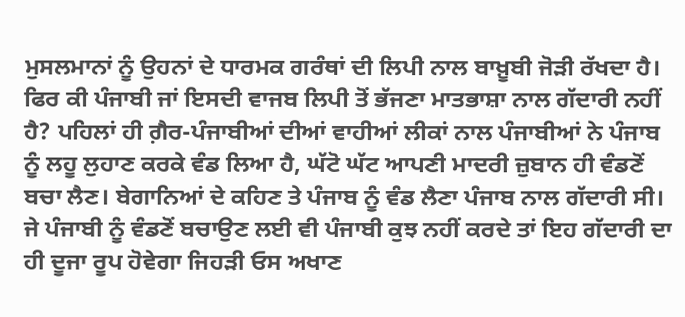ਮੁਸਲਮਾਨਾਂ ਨੂੰ ਉਹਨਾਂ ਦੇ ਧਾਰਮਕ ਗਰੰਥਾਂ ਦੀ ਲਿਪੀ ਨਾਲ ਬਾਖ਼ੂਬੀ ਜੋੜੀ ਰੱਖਦਾ ਹੈ। ਫਿਰ ਕੀ ਪੰਜਾਬੀ ਜਾਂ ਇਸਦੀ ਵਾਜਬ ਲਿਪੀ ਤੋਂ ਭੱਜਣਾ ਮਾਤਭਾਸ਼ਾ ਨਾਲ ਗੱਦਾਰੀ ਨਹੀਂ ਹੈ? ਪਹਿਲਾਂ ਹੀ ਗ਼ੈਰ-ਪੰਜਾਬੀਆਂ ਦੀਆਂ ਵਾਹੀਆਂ ਲੀਕਾਂ ਨਾਲ ਪੰਜਾਬੀਆਂ ਨੇ ਪੰਜਾਬ ਨੂੰ ਲਹੂ ਲੁਹਾਣ ਕਰਕੇ ਵੰਡ ਲਿਆ ਹੈ, ਘੱਟੋ ਘੱਟ ਆਪਣੀ ਮਾਦਰੀ ਜ਼ੁਬਾਨ ਹੀ ਵੰਡਣੋਂ ਬਚਾ ਲੈਣ। ਬੇਗਾਨਿਆਂ ਦੇ ਕਹਿਣ ਤੇ ਪੰਜਾਬ ਨੂੰ ਵੰਡ ਲੈਣਾ ਪੰਜਾਬ ਨਾਲ ਗੱਦਾਰੀ ਸੀ। ਜੇ ਪੰਜਾਬੀ ਨੂੰ ਵੰਡਣੋਂ ਬਚਾਉਣ ਲਈ ਵੀ ਪੰਜਾਬੀ ਕੁਝ ਨਹੀਂ ਕਰਦੇ ਤਾਂ ਇਹ ਗੱਦਾਰੀ ਦਾ ਹੀ ਦੂਜਾ ਰੂਪ ਹੋਵੇਗਾ ਜਿਹੜੀ ਓਸ ਅਖਾਣ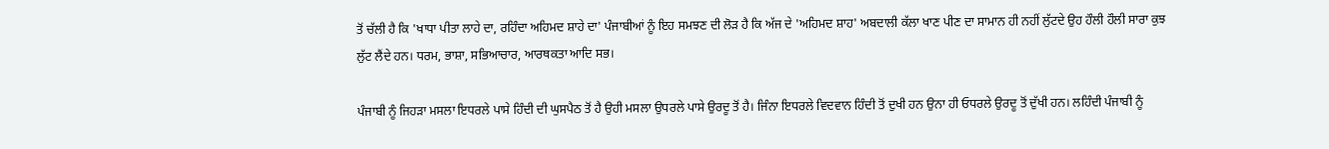ਤੋਂ ਚੱਲੀ ਹੈ ਕਿ 'ਖਾਧਾ ਪੀਤਾ ਲਾਹੇ ਦਾ, ਰਹਿੰਦਾ ਅਹਿਮਦ ਸ਼ਾਹੇ ਦਾ' ਪੰਜਾਬੀਆਂ ਨੂੰ ਇਹ ਸਮਝਣ ਦੀ ਲੋੜ ਹੈ ਕਿ ਅੱਜ ਦੇ 'ਅਹਿਮਦ ਸ਼ਾਹ' ਅਬਦਾਲੀ ਕੱਲਾ ਖਾਣ ਪੀਣ ਦਾ ਸਾਮਾਨ ਹੀ ਨਹੀਂ ਲੁੱਟਦੇ ਉਹ ਹੌਲੀ ਹੌਲੀ ਸਾਰਾ ਕੁਝ ਲੁੱਟ ਲੈਂਦੇ ਹਨ। ਧਰਮ, ਭਾਸ਼ਾ, ਸਭਿਆਚਾਰ, ਆਰਥਕਤਾ ਆਦਿ ਸਭ।

ਪੰਜਾਬੀ ਨੂੰ ਜਿਹੜਾ ਮਸਲਾ ਇਧਰਲੇ ਪਾਸੇ ਹਿੰਦੀ ਦੀ ਘੁਸਪੈਠ ਤੋਂ ਹੈ ਉਹੀ ਮਸਲਾ ਉਧਰਲੇ ਪਾਸੇ ਉਰਦੂ ਤੋਂ ਹੈ। ਜਿੰਨਾ ਇਧਰਲੇ ਵਿਦਵਾਨ ਹਿੰਦੀ ਤੋਂ ਦੁਖੀ ਹਨ ਉਨਾ ਹੀ ਓਧਰਲੇ ਉਰਦੂ ਤੋਂ ਦੁੱਖੀ ਹਨ। ਲਹਿੰਦੀ ਪੰਜਾਬੀ ਨੂੰ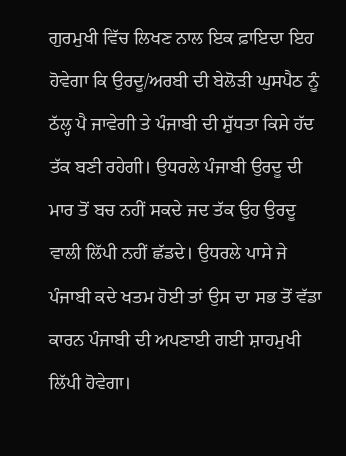ਗੁਰਮੁਖੀ ਵਿੱਚ ਲਿਖਣ ਨਾਲ ਇਕ ਫ਼ਾਇਦਾ ਇਹ ਹੋਵੇਗਾ ਕਿ ਉਰਦੂ/ਅਰਬੀ ਦੀ ਬੇਲੋੜੀ ਘੁਸਪੈਠ ਨੂੰ ਠੱਲ੍ਹ ਪੈ ਜਾਵੇਗੀ ਤੇ ਪੰਜਾਬੀ ਦੀ ਸ਼ੁੱਧਤਾ ਕਿਸੇ ਹੱਦ ਤੱਕ ਬਣੀ ਰਹੇਗੀ। ਉਧਰਲੇ ਪੰਜਾਬੀ ਉਰਦੂ ਦੀ ਮਾਰ ਤੋਂ ਬਚ ਨਹੀਂ ਸਕਦੇ ਜਦ ਤੱਕ ਉਹ ਉਰਦੂ ਵਾਲੀ ਲਿੱਪੀ ਨਹੀਂ ਛੱਡਦੇ। ਉਧਰਲੇ ਪਾਸੇ ਜੇ ਪੰਜਾਬੀ ਕਦੇ ਖਤਮ ਹੋਈ ਤਾਂ ਉਸ ਦਾ ਸਭ ਤੋਂ ਵੱਡਾ ਕਾਰਨ ਪੰਜਾਬੀ ਦੀ ਅਪਣਾਈ ਗਈ ਸ਼ਾਹਮੁਖੀ ਲਿੱਪੀ ਹੋਵੇਗਾ।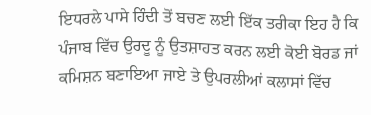ਇਧਰਲੇ ਪਾਸੇ ਹਿੰਦੀ ਤੋਂ ਬਚਣ ਲਈ ਇੱਕ ਤਰੀਕਾ ਇਹ ਹੈ ਕਿ ਪੰਜਾਬ ਵਿੱਚ ਉਰਦੂ ਨੂੰ ਉਤਸ਼ਾਹਤ ਕਰਨ ਲਈ ਕੋਈ ਬੋਰਡ ਜਾਂ ਕਮਿਸ਼ਨ ਬਣਾਇਆ ਜਾਏ ਤੇ ਉਪਰਲੀਆਂ ਕਲਾਸਾਂ ਵਿੱਚ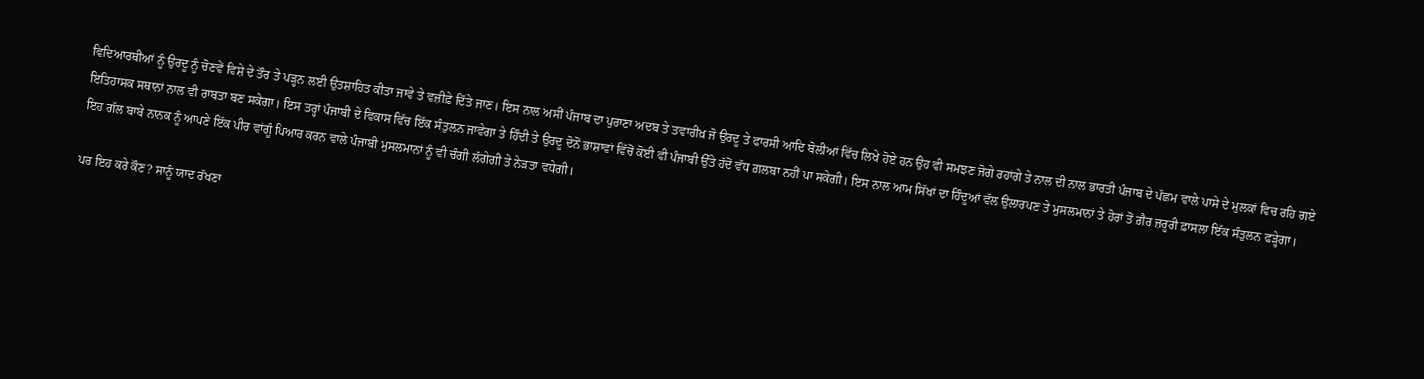ਵਿਦਿਆਰਥੀਆਂ ਨੂੰ ਉਰਦੂ ਨੂੰ ਚੋਣਵੇਂ ਵਿਸ਼ੇ ਦੇ ਤੌਰ ਤੇ ਪੜ੍ਹਨ ਲਈ ਉਤਸ਼ਾਹਿਤ ਕੀਤਾ ਜਾਵੇ ਤੇ ਵਜ਼ੀਫ਼ੇ ਦਿੱਤੇ ਜਾਣ। ਇਸ ਨਾਲ ਅਸੀਂ ਪੰਜਾਬ ਦਾ ਪੁਰਾਣਾ ਅਦਬ ਤੇ ਤਵਾਰੀਖ਼ ਜੋ ਉਰਦੂ ਤੇ ਫਾਰਸੀ ਆਦਿ ਬੋਲੀਆਂ ਵਿੱਚ ਲਿਖੇ ਹੋਏ ਹਨ ਉਹ ਵੀ ਸਮਝਣ ਜੋਗੇ ਰਹਾਂਗੇ ਤੇ ਨਾਲ ਦੀ ਨਾਲ ਭਾਰਤੀ ਪੰਜਾਬ ਦੇ ਪੱਛਮ ਵਾਲੇ ਪਾਸੇ ਦੇ ਮੁਲਕਾਂ ਵਿਚ ਰਹਿ ਗਏ ਇਤਿਹਾਸਕ ਸਥਾਨਾਂ ਨਾਲ ਵੀ ਰਾਬਤਾ ਬਣ ਸਕੇਗਾ। ਇਸ ਤਰ੍ਹਾਂ ਪੰਜਾਬੀ ਦੇ ਵਿਕਾਸ ਵਿੱਚ ਇੱਕ ਸੰਤੁਲਨ ਜਾਵੇਗਾ ਤੇ ਹਿੰਦੀ ਤੇ ਉਰਦੂ ਦੋਨੋਂ ਭਾਸ਼ਾਵਾਂ ਵਿੱਚੋਂ ਕੋਈ ਵੀ ਪੰਜਾਬੀ ਉੱਤੇ ਹੱਦੋਂ ਵੱਧ ਗ਼ਲਬਾ ਨਹੀਂ ਪਾ ਸਕੇਗੀ। ਇਸ ਨਾਲ ਆਮ ਸਿੱਖਾਂ ਦਾ ਹਿੰਦੂਆਂ ਵੱਲ ਉਲਾਰਪਣ ਤੇ ਮੁਸਲਮਾਨਾਂ ਤੇ ਹੋਰਾਂ ਤੋਂ ਗ਼ੈਰ ਜ਼ਰੂਰੀ ਫ਼ਾਸਲਾ ਇੱਕ ਸੰਤੁਲਨ ਫੜ੍ਹੇਗਾ। ਇਹ ਗੱਲ ਬਾਬੇ ਨਾਨਕ ਨੂੰ ਆਪਣੇ ਇੱਕ ਪੀਰ ਵਾਂਗੂੰ ਪਿਆਰ ਕਰਨ ਵਾਲੇ ਪੰਜਾਬੀ ਮੁਸਲਮਾਨਾਂ ਨੂੰ ਵੀ ਚੰਗੀ ਲੱਗੇਗੀ ਤੇ ਨੇੜਤਾ ਵਧੇਗੀ।

ਪਰ ਇਹ ਕਰੇ ਕੌਣ? ਸਾਨੂੰ ਯਾਦ ਰੱਖਣਾ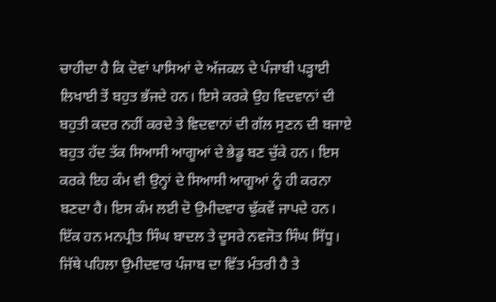ਚਾਹੀਦਾ ਹੈ ਕਿ ਦੋਵਾਂ ਪਾਸਿਆਂ ਦੇ ਅੱਜਕਲ ਦੇ ਪੰਜਾਬੀ ਪੜ੍ਹਾਈ ਲਿਖਾਈ ਤੋਂ ਬਹੁਤ ਭੱਜਦੇ ਹਨ। ਇਸੇ ਕਰਕੇ ਉਹ ਵਿਦਵਾਨਾਂ ਦੀ ਬਹੁਤੀ ਕਦਰ ਨਹੀਂ ਕਰਦੇ ਤੇ ਵਿਦਵਾਨਾਂ ਦੀ ਗੱਲ ਸੁਣਨ ਦੀ ਬਜਾਏ ਬਹੁਤ ਹੱਦ ਤੱਕ ਸਿਆਸੀ ਆਗੂਆਂ ਦੇ ਭੇਡੂ ਬਣ ਚੁੱਕੇ ਹਨ। ਇਸ ਕਰਕੇ ਇਹ ਕੰਮ ਵੀ ਉਨ੍ਹਾਂ ਦੇ ਸਿਆਸੀ ਆਗੂਆਂ ਨੂੰ ਹੀ ਕਰਨਾ ਬਣਦਾ ਹੈ। ਇਸ ਕੰਮ ਲਈ ਦੋ ਉਮੀਦਵਾਰ ਢੁੱਕਵੇਂ ਜਾਪਦੇ ਹਨ। ਇੱਕ ਹਨ ਮਨਪ੍ਰੀਤ ਸਿੰਘ ਬਾਦਲ ਤੇ ਦੂਸਰੇ ਨਵਜੋਤ ਸਿੰਘ ਸਿੱਧੂ। ਜਿੱਥੇ ਪਹਿਲਾ ਉਮੀਦਵਾਰ ਪੰਜਾਬ ਦਾ ਵਿੱਤ ਮੰਤਰੀ ਹੈ ਤੇ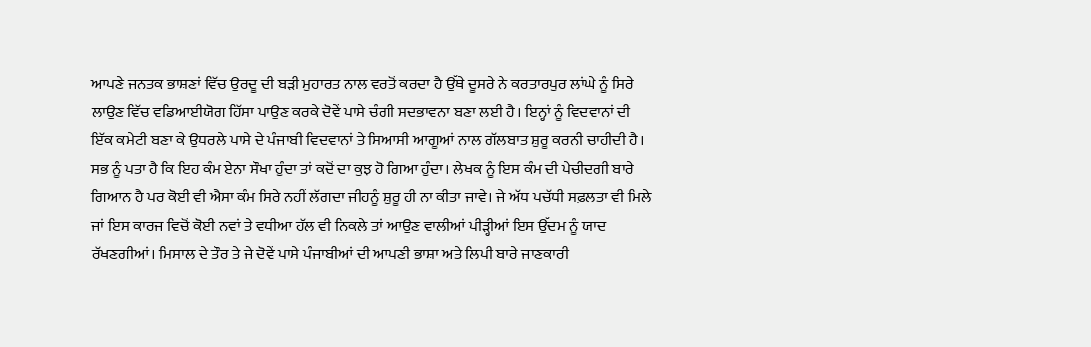ਆਪਣੇ ਜਨਤਕ ਭਾਸ਼ਣਾਂ ਵਿੱਚ ਉਰਦੂ ਦੀ ਬੜੀ ਮੁਹਾਰਤ ਨਾਲ ਵਰਤੋਂ ਕਰਦਾ ਹੈ ਉੱਥੇ ਦੂਸਰੇ ਨੇ ਕਰਤਾਰਪੁਰ ਲਾਂਘੇ ਨੂੰ ਸਿਰੇ ਲਾਉਣ ਵਿੱਚ ਵਡਿਆਈਯੋਗ ਹਿੱਸਾ ਪਾਉਣ ਕਰਕੇ ਦੋਵੇਂ ਪਾਸੇ ਚੰਗੀ ਸਦਭਾਵਨਾ ਬਣਾ ਲਈ ਹੈ। ਇਨ੍ਹਾਂ ਨੂੰ ਵਿਦਵਾਨਾਂ ਦੀ ਇੱਕ ਕਮੇਟੀ ਬਣਾ ਕੇ ਉਧਰਲੇ ਪਾਸੇ ਦੇ ਪੰਜਾਬੀ ਵਿਦਵਾਨਾਂ ਤੇ ਸਿਆਸੀ ਆਗੂਆਂ ਨਾਲ ਗੱਲਬਾਤ ਸ਼ੁਰੂ ਕਰਨੀ ਚਾਹੀਦੀ ਹੈ। ਸਭ ਨੂੰ ਪਤਾ ਹੈ ਕਿ ਇਹ ਕੰਮ ਏਨਾ ਸੌਖਾ ਹੁੰਦਾ ਤਾਂ ਕਦੋਂ ਦਾ ਕੁਝ ਹੋ ਗਿਆ ਹੁੰਦਾ। ਲੇਖਕ ਨੂੰ ਇਸ ਕੰਮ ਦੀ ਪੇਚੀਦਗੀ ਬਾਰੇ ਗਿਆਨ ਹੈ ਪਰ ਕੋਈ ਵੀ ਐਸਾ ਕੰਮ ਸਿਰੇ ਨਹੀਂ ਲੱਗਦਾ ਜੀਹਨੂੰ ਸ਼ੁਰੂ ਹੀ ਨਾ ਕੀਤਾ ਜਾਵੇ। ਜੇ ਅੱਧ ਪਚੱਧੀ ਸਫ਼ਲਤਾ ਵੀ ਮਿਲੇ ਜਾਂ ਇਸ ਕਾਰਜ ਵਿਚੋਂ ਕੋਈ ਨਵਾਂ ਤੇ ਵਧੀਆ ਹੱਲ ਵੀ ਨਿਕਲੇ ਤਾਂ ਆਉਣ ਵਾਲੀਆਂ ਪੀੜ੍ਹੀਆਂ ਇਸ ਉੱਦਮ ਨੂੰ ਯਾਦ ਰੱਖਣਗੀਆਂ। ਮਿਸਾਲ ਦੇ ਤੌਰ ਤੇ ਜੇ ਦੋਵੇਂ ਪਾਸੇ ਪੰਜਾਬੀਆਂ ਦੀ ਆਪਣੀ ਭਾਸ਼ਾ ਅਤੇ ਲਿਪੀ ਬਾਰੇ ਜਾਣਕਾਰੀ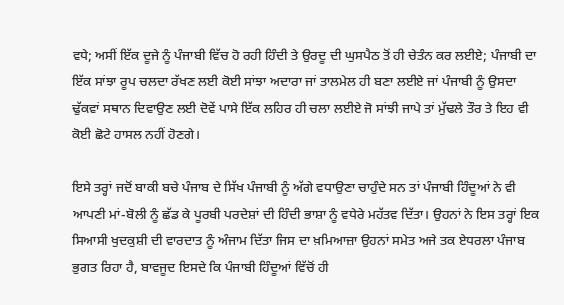ਵਧੇ; ਅਸੀਂ ਇੱਕ ਦੂਜੇ ਨੂੰ ਪੰਜਾਬੀ ਵਿੱਚ ਹੋ ਰਹੀ ਹਿੰਦੀ ਤੇ ਉਰਦੂ ਦੀ ਘੁਸਪੈਠ ਤੋਂ ਹੀ ਚੇਤੰਨ ਕਰ ਲਈਏ; ਪੰਜਾਬੀ ਦਾ ਇੱਕ ਸਾਂਝਾ ਰੂਪ ਚਲਦਾ ਰੱਖਣ ਲਈ ਕੋਈ ਸਾਂਝਾ ਅਦਾਰਾ ਜਾਂ ਤਾਲਮੇਲ ਹੀ ਬਣਾ ਲਈਏ ਜਾਂ ਪੰਜਾਬੀ ਨੂੰ ਉਸਦਾ ਢੁੱਕਵਾਂ ਸਥਾਨ ਦਿਵਾਉਣ ਲਈ ਦੋਵੇਂ ਪਾਸੇ ਇੱਕ ਲਹਿਰ ਹੀ ਚਲਾ ਲਈਏ ਜੋ ਸਾਂਝੀ ਜਾਪੇ ਤਾਂ ਮੁੱਢਲੇ ਤੌਰ ਤੇ ਇਹ ਵੀ ਕੋਈ ਛੋਟੇ ਹਾਸਲ ਨਹੀਂ ਹੋਣਗੇ।

ਇਸੇ ਤਰ੍ਹਾਂ ਜਦੋਂ ਬਾਕੀ ਬਚੇ ਪੰਜਾਬ ਦੇ ਸਿੱਖ ਪੰਜਾਬੀ ਨੂੰ ਅੱਗੇ ਵਧਾਉਣਾ ਚਾਹੁੰਦੇ ਸਨ ਤਾਂ ਪੰਜਾਬੀ ਹਿੰਦੂਆਂ ਨੇ ਵੀ ਆਪਣੀ ਮਾਂ-ਬੋਲੀ ਨੂੰ ਛੱਡ ਕੇ ਪੂਰਬੀ ਪਰਦੇਸ਼ਾਂ ਦੀ ਹਿੰਦੀ ਭਾਸ਼ਾ ਨੂੰ ਵਧੇਰੇ ਮਹੱਤਵ ਦਿੱਤਾ। ਉਹਨਾਂ ਨੇ ਇਸ ਤਰ੍ਹਾਂ ਇਕ ਸਿਆਸੀ ਖੁਦਕੁਸ਼ੀ ਦੀ ਵਾਰਦਾਤ ਨੂੰ ਅੰਜਾਮ ਦਿੱਤਾ ਜਿਸ ਦਾ ਖ਼ਮਿਆਜ਼ਾ ਉਹਨਾਂ ਸਮੇਤ ਅਜੇ ਤਕ ਏਧਰਲਾ ਪੰਜਾਬ ਭੁਗਤ ਰਿਹਾ ਹੈ, ਬਾਵਜੂਦ ਇਸਦੇ ਕਿ ਪੰਜਾਬੀ ਹਿੰਦੂਆਂ ਵਿੱਚੋਂ ਹੀ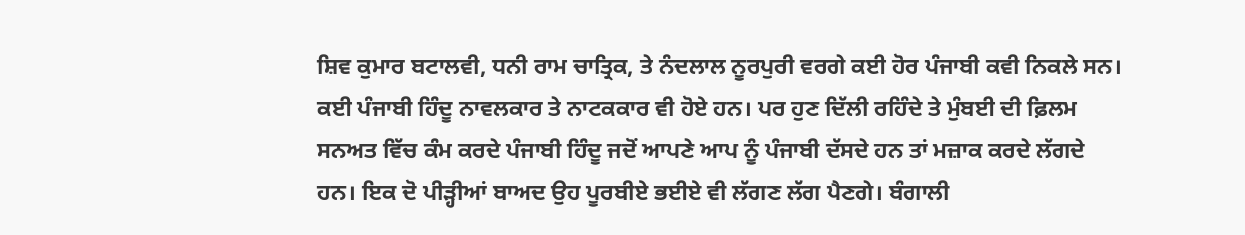ਸ਼ਿਵ ਕੁਮਾਰ ਬਟਾਲਵੀ, ਧਨੀ ਰਾਮ ਚਾਤ੍ਰਿਕ, ਤੇ ਨੰਦਲਾਲ ਨੂਰਪੁਰੀ ਵਰਗੇ ਕਈ ਹੋਰ ਪੰਜਾਬੀ ਕਵੀ ਨਿਕਲੇ ਸਨ। ਕਈ ਪੰਜਾਬੀ ਹਿੰਦੂ ਨਾਵਲਕਾਰ ਤੇ ਨਾਟਕਕਾਰ ਵੀ ਹੋਏ ਹਨ। ਪਰ ਹੁਣ ਦਿੱਲੀ ਰਹਿੰਦੇ ਤੇ ਮੁੰਬਈ ਦੀ ਫ਼ਿਲਮ ਸਨਅਤ ਵਿੱਚ ਕੰਮ ਕਰਦੇ ਪੰਜਾਬੀ ਹਿੰਦੂ ਜਦੋਂ ਆਪਣੇ ਆਪ ਨੂੰ ਪੰਜਾਬੀ ਦੱਸਦੇ ਹਨ ਤਾਂ ਮਜ਼ਾਕ ਕਰਦੇ ਲੱਗਦੇ ਹਨ। ਇਕ ਦੋ ਪੀੜ੍ਹੀਆਂ ਬਾਅਦ ਉਹ ਪੂਰਬੀਏ ਭਈਏ ਵੀ ਲੱਗਣ ਲੱਗ ਪੈਣਗੇ। ਬੰਗਾਲੀ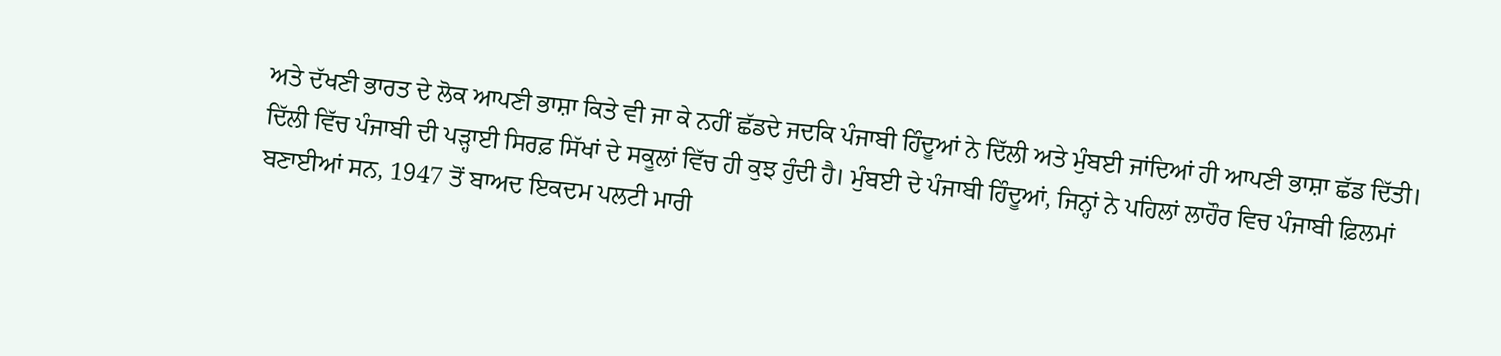ਅਤੇ ਦੱਖਣੀ ਭਾਰਤ ਦੇ ਲੋਕ ਆਪਣੀ ਭਾਸ਼ਾ ਕਿਤੇ ਵੀ ਜਾ ਕੇ ਨਹੀਂ ਛੱਡਦੇ ਜਦਕਿ ਪੰਜਾਬੀ ਹਿੰਦੂਆਂ ਨੇ ਦਿੱਲੀ ਅਤੇ ਮੁੰਬਈ ਜਾਂਦਿਆਂ ਹੀ ਆਪਣੀ ਭਾਸ਼ਾ ਛੱਡ ਦਿੱਤੀ। ਦਿੱਲੀ ਵਿੱਚ ਪੰਜਾਬੀ ਦੀ ਪੜ੍ਹਾਈ ਸਿਰਫ਼ ਸਿੱਖਾਂ ਦੇ ਸਕੂਲਾਂ ਵਿੱਚ ਹੀ ਕੁਝ ਹੁੰਦੀ ਹੈ। ਮੁੰਬਈ ਦੇ ਪੰਜਾਬੀ ਹਿੰਦੂਆਂ, ਜਿਨ੍ਹਾਂ ਨੇ ਪਹਿਲਾਂ ਲਾਹੌਰ ਵਿਚ ਪੰਜਾਬੀ ਫ਼ਿਲਮਾਂ ਬਣਾਈਆਂ ਸਨ, 1947 ਤੋਂ ਬਾਅਦ ਇਕਦਮ ਪਲਟੀ ਮਾਰੀ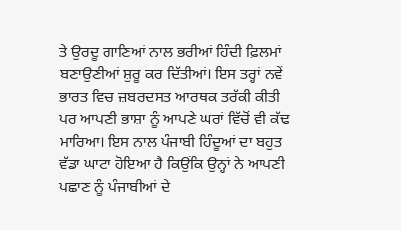ਤੇ ਉਰਦੂ ਗਾਣਿਆਂ ਨਾਲ ਭਰੀਆਂ ਹਿੰਦੀ ਫ਼ਿਲਮਾਂ ਬਣਾਉਣੀਆਂ ਸ਼ੁਰੂ ਕਰ ਦਿੱਤੀਆਂ। ਇਸ ਤਰ੍ਹਾਂ ਨਵੇਂ ਭਾਰਤ ਵਿਚ ਜ਼ਬਰਦਸਤ ਆਰਥਕ ਤਰੱਕੀ ਕੀਤੀ ਪਰ ਆਪਣੀ ਭਾਸ਼ਾ ਨੂੰ ਆਪਣੇ ਘਰਾਂ ਵਿੱਚੋਂ ਵੀ ਕੱਢ ਮਾਰਿਆ। ਇਸ ਨਾਲ ਪੰਜਾਬੀ ਹਿੰਦੂਆਂ ਦਾ ਬਹੁਤ ਵੱਡਾ ਘਾਟਾ ਹੋਇਆ ਹੈ ਕਿਉਂਕਿ ਉਨ੍ਹਾਂ ਨੇ ਆਪਣੀ ਪਛਾਣ ਨੂੰ ਪੰਜਾਬੀਆਂ ਦੇ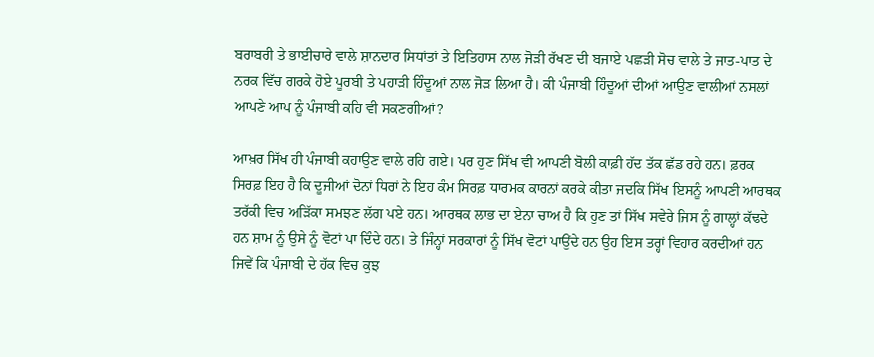ਬਰਾਬਰੀ ਤੇ ਭਾਈਚਾਰੇ ਵਾਲੇ ਸ਼ਾਨਦਾਰ ਸਿਧਾਂਤਾਂ ਤੇ ਇਤਿਹਾਸ ਨਾਲ ਜੋੜੀ ਰੱਖਣ ਦੀ ਬਜਾਏ ਪਛੜੀ ਸੋਚ ਵਾਲੇ ਤੇ ਜਾਤ-ਪਾਤ ਦੇ ਨਰਕ ਵਿੱਚ ਗਰਕੇ ਹੋਏ ਪੂਰਬੀ ਤੇ ਪਹਾੜੀ ਹਿੰਦੂਆਂ ਨਾਲ ਜੋੜ ਲਿਆ ਹੈ। ਕੀ ਪੰਜਾਬੀ ਹਿੰਦੂਆਂ ਦੀਆਂ ਆਉਣ ਵਾਲੀਆਂ ਨਸਲਾਂ ਆਪਣੇ ਆਪ ਨੂੰ ਪੰਜਾਬੀ ਕਹਿ ਵੀ ਸਕਣਗੀਆਂ?

ਆਖ਼ਰ ਸਿੱਖ ਹੀ ਪੰਜਾਬੀ ਕਹਾਉਣ ਵਾਲੇ ਰਹਿ ਗਏ। ਪਰ ਹੁਣ ਸਿੱਖ ਵੀ ਆਪਣੀ ਬੋਲੀ ਕਾਫ਼ੀ ਹੱਦ ਤੱਕ ਛੱਡ ਰਹੇ ਹਨ। ਫ਼ਰਕ ਸਿਰਫ਼ ਇਹ ਹੈ ਕਿ ਦੂਜੀਆਂ ਦੋਨਾਂ ਧਿਰਾਂ ਨੇ ਇਹ ਕੰਮ ਸਿਰਫ਼ ਧਾਰਮਕ ਕਾਰਨਾਂ ਕਰਕੇ ਕੀਤਾ ਜਦਕਿ ਸਿੱਖ ਇਸਨੂੰ ਆਪਣੀ ਆਰਥਕ ਤਰੱਕੀ ਵਿਚ ਅੜਿੱਕਾ ਸਮਝਣ ਲੱਗ ਪਏ ਹਨ। ਆਰਥਕ ਲਾਭ ਦਾ ਏਨਾ ਚਾਅ ਹੈ ਕਿ ਹੁਣ ਤਾਂ ਸਿੱਖ ਸਵੇਰੇ ਜਿਸ ਨੂੰ ਗਾਲ੍ਹਾਂ ਕੱਢਦੇ ਹਨ ਸ਼ਾਮ ਨੂੰ ਉਸੇ ਨੂੰ ਵੋਟਾਂ ਪਾ ਦਿੰਦੇ ਹਨ। ਤੇ ਜਿੰਨ੍ਹਾਂ ਸਰਕਾਰਾਂ ਨੂੰ ਸਿੱਖ ਵੋਟਾਂ ਪਾਉਂਦੇ ਹਨ ਉਹ ਇਸ ਤਰ੍ਹਾਂ ਵਿਹਾਰ ਕਰਦੀਆਂ ਹਨ ਜਿਵੇਂ ਕਿ ਪੰਜਾਬੀ ਦੇ ਹੱਕ ਵਿਚ ਕੁਝ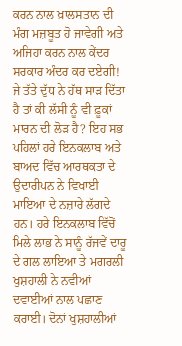ਕਰਨ ਨਾਲ ਖ਼ਾਲਸਤਾਨ ਦੀ ਮੰਗ ਮਜ਼ਬੂਤ ਹੋ ਜਾਵੇਗੀ ਅਤੇ ਅਜਿਹਾ ਕਰਨ ਨਾਲ ਕੇਂਦਰ ਸਰਕਾਰ ਅੰਦਰ ਕਰ ਦਏਗੀ! ਜੇ ਤੱਤੇ ਦੁੱਧ ਨੇ ਹੱਥ ਸਾੜ ਦਿੱਤਾ ਹੈ ਤਾਂ ਕੀ ਲੱਸੀ ਨੂੰ ਵੀ ਫ਼ੂਕਾਂ ਮਾਰਨ ਦੀ ਲੋੜ ਹੈ? ਇਹ ਸਭ ਪਹਿਲਾਂ ਹਰੇ ਇਨਕਲਾਬ ਅਤੇ ਬਾਅਦ ਵਿੱਚ ਆਰਥਕਤਾ ਦੇ ਉਦਾਰੀਪਨ ਨੇ ਵਿਖਾਈ ਮਾਇਆ ਦੇ ਨਜ਼ਾਰੇ ਲੱਗਦੇ ਹਨ। ਹਰੇ ਇਨਕਲਾਬ ਵਿੱਚੋਂ ਮਿਲੇ ਲਾਭ ਨੇ ਸਾਨੂੰ ਰੱਜਵੇਂ ਦਾਰੂ ਦੇ ਗਲ ਲਾਇਆ ਤੇ ਮਗਰਲੀ ਖੁਸ਼ਹਾਲੀ ਨੇ ਨਵੀਆਂ ਦਵਾਈਆਂ ਨਾਲ ਪਛਾਣ ਕਰਾਈ। ਦੋਨਾਂ ਖੁਸ਼ਹਾਲੀਆਂ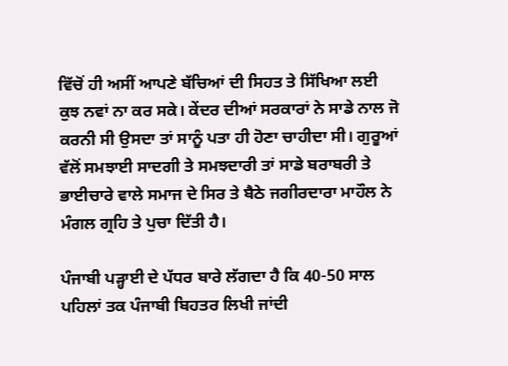ਵਿੱਚੋਂ ਹੀ ਅਸੀਂ ਆਪਣੇ ਬੱਚਿਆਂ ਦੀ ਸਿਹਤ ਤੇ ਸਿੱਖਿਆ ਲਈ ਕੁਝ ਨਵਾਂ ਨਾ ਕਰ ਸਕੇ। ਕੇਂਦਰ ਦੀਆਂ ਸਰਕਾਰਾਂ ਨੇ ਸਾਡੇ ਨਾਲ ਜੋ ਕਰਨੀ ਸੀ ਉਸਦਾ ਤਾਂ ਸਾਨੂੰ ਪਤਾ ਹੀ ਹੋਣਾ ਚਾਹੀਦਾ ਸੀ। ਗੁਰੂਆਂ ਵੱਲੋਂ ਸਮਝਾਈ ਸਾਦਗੀ ਤੇ ਸਮਝਦਾਰੀ ਤਾਂ ਸਾਡੇ ਬਰਾਬਰੀ ਤੇ ਭਾਈਚਾਰੇ ਵਾਲੇ ਸਮਾਜ ਦੇ ਸਿਰ ਤੇ ਬੈਠੇ ਜਗੀਰਦਾਰਾ ਮਾਹੌਲ ਨੇ ਮੰਗਲ ਗ੍ਰਹਿ ਤੇ ਪੁਚਾ ਦਿੱਤੀ ਹੈ।

ਪੰਜਾਬੀ ਪੜ੍ਹਾਈ ਦੇ ਪੱਧਰ ਬਾਰੇ ਲੱਗਦਾ ਹੈ ਕਿ 40-50 ਸਾਲ ਪਹਿਲਾਂ ਤਕ ਪੰਜਾਬੀ ਬਿਹਤਰ ਲਿਖੀ ਜਾਂਦੀ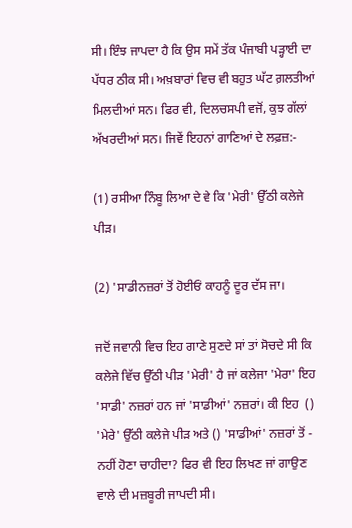ਸੀ। ਇੰਝ ਜਾਪਦਾ ਹੈ ਕਿ ਉਸ ਸਮੇਂ ਤੱਕ ਪੰਜਾਬੀ ਪੜ੍ਹਾਈ ਦਾ ਪੱਧਰ ਠੀਕ ਸੀ। ਅਖ਼ਬਾਰਾਂ ਵਿਚ ਵੀ ਬਹੁਤ ਘੱਟ ਗ਼ਲਤੀਆਂ ਮਿਲਦੀਆਂ ਸਨ। ਫਿਰ ਵੀ, ਦਿਲਚਸਪੀ ਵਜੋਂ, ਕੁਝ ਗੱਲਾਂ ਅੱਖਰਦੀਆਂ ਸਨ। ਜਿਵੇਂ ਇਹਨਾਂ ਗਾਣਿਆਂ ਦੇ ਲਫ਼ਜ਼:-

(1) ਰਸੀਆ ਨਿੰਬੂ ਲਿਆ ਦੇ ਵੇ ਕਿ 'ਮੇਰੀ' ਉੱਠੀ ਕਲੇਜੇ ਪੀੜ।

(2) 'ਸਾਡੀਨਜ਼ਰਾਂ ਤੋਂ ਹੋਈਓਂ ਕਾਹਨੂੰ ਦੂਰ ਦੱਸ ਜਾ।

ਜਦੋਂ ਜਵਾਨੀ ਵਿਚ ਇਹ ਗਾਣੇ ਸੁਣਦੇ ਸਾਂ ਤਾਂ ਸੋਚਦੇ ਸੀ ਕਿ ਕਲੇਜੇ ਵਿੱਚ ਉੱਠੀ ਪੀੜ 'ਮੇਰੀ' ਹੈ ਜਾਂ ਕਲੇਜਾ 'ਮੇਰਾ' ਇਹ 'ਸਾਡੀ' ਨਜ਼ਰਾਂ ਹਨ ਜਾਂ 'ਸਾਡੀਆਂ' ਨਜ਼ਰਾਂ। ਕੀ ਇਹ  () 'ਮੇਰੇ' ਉੱਠੀ ਕਲੇਜੇ ਪੀੜ ਅਤੇ () 'ਸਾਡੀਆਂ' ਨਜ਼ਰਾਂ ਤੋਂ - ਨਹੀਂ ਹੋਣਾ ਚਾਹੀਦਾ? ਫਿਰ ਵੀ ਇਹ ਲਿਖਣ ਜਾਂ ਗਾਉਣ ਵਾਲੇ ਦੀ ਮਜ਼ਬੂਰੀ ਜਾਪਦੀ ਸੀ।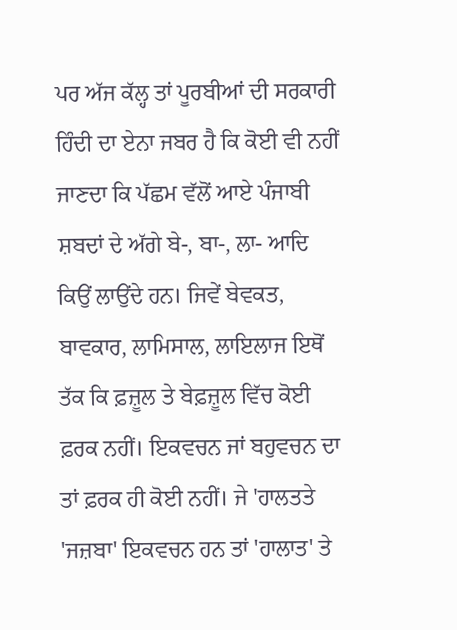ਪਰ ਅੱਜ ਕੱਲ੍ਹ ਤਾਂ ਪੂਰਬੀਆਂ ਦੀ ਸਰਕਾਰੀ ਹਿੰਦੀ ਦਾ ਏਨਾ ਜਬਰ ਹੈ ਕਿ ਕੋਈ ਵੀ ਨਹੀਂ ਜਾਣਦਾ ਕਿ ਪੱਛਮ ਵੱਲੋਂ ਆਏ ਪੰਜਾਬੀ ਸ਼ਬਦਾਂ ਦੇ ਅੱਗੇ ਬੇ-, ਬਾ-, ਲਾ- ਆਦਿ ਕਿਉਂ ਲਾਉਂਦੇ ਹਨ। ਜਿਵੇਂ ਬੇਵਕਤ, ਬਾਵਕਾਰ, ਲਾਮਿਸਾਲ, ਲਾਇਲਾਜ ਇਥੋਂ ਤੱਕ ਕਿ ਫ਼ਜ਼ੂਲ ਤੇ ਬੇਫ਼ਜ਼ੂਲ ਵਿੱਚ ਕੋਈ ਫ਼ਰਕ ਨਹੀਂ। ਇਕਵਚਨ ਜਾਂ ਬਹੁਵਚਨ ਦਾ ਤਾਂ ਫ਼ਰਕ ਹੀ ਕੋਈ ਨਹੀਂ। ਜੇ 'ਹਾਲਤਤੇ 'ਜਜ਼ਬਾ' ਇਕਵਚਨ ਹਨ ਤਾਂ 'ਹਾਲਾਤ' ਤੇ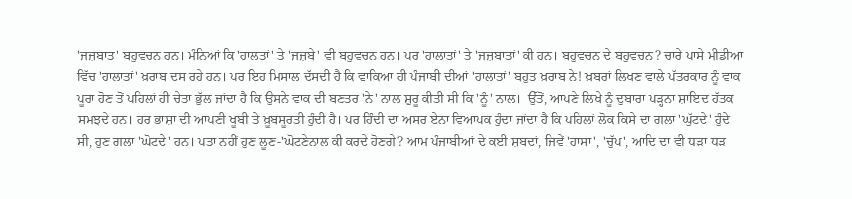'ਜਜ਼ਬਾਤ' ਬਹੁਵਚਨ ਹਨ। ਮੰਨਿਆਂ ਕਿ 'ਹਾਲਤਾਂ' ਤੇ 'ਜਜ਼ਬੇ' ਵੀ ਬਹੁਵਚਨ ਹਨ। ਪਰ 'ਹਾਲਾਤਾਂ' ਤੇ 'ਜਜ਼ਬਾਤਾਂ' ਕੀ ਹਨ। ਬਹੁਵਚਨ ਦੇ ਬਹੁਵਚਨ? ਚਾਰੇ ਪਾਸੇ ਮੀਡੀਆ ਵਿੱਚ 'ਹਾਲਾਤਾਂ' ਖ਼ਰਾਬ ਦਸ ਰਹੇ ਹਨ। ਪਰ ਇਹ ਮਿਸਾਲ ਦੱਸਦੀ ਹੈ ਕਿ ਵਾਕਿਆ ਹੀ ਪੰਜਾਬੀ ਦੀਆਂ 'ਹਾਲਾਤਾਂ' ਬਹੁਤ ਖ਼ਰਾਬ ਨੇ! ਖ਼ਬਰਾਂ ਲਿਖਣ ਵਾਲੇ ਪੱਤਰਕਾਰ ਨੂੰ ਵਾਕ ਪੂਰਾ ਹੋਣ ਤੋਂ ਪਹਿਲਾਂ ਹੀ ਚੇਤਾ ਭੁੱਲ ਜਾਂਦਾ ਹੈ ਕਿ ਉਸਨੇ ਵਾਕ ਦੀ ਬਣਤਰ 'ਨੇ' ਨਾਲ ਸ਼ੁਰੂ ਕੀਤੀ ਸੀ ਕਿ 'ਨੂੰ' ਨਾਲ।  ਉੱਤੋਂ, ਆਪਣੇ ਲਿਖੇ ਨੂੰ ਦੁਬਾਰਾ ਪੜ੍ਹਨਾ ਸ਼ਾਇਦ ਹੱਤਕ ਸਮਝਦੇ ਹਨ। ਹਰ ਭਾਸ਼ਾ ਦੀ ਆਪਣੀ ਖੂਬੀ ਤੇ ਖ਼ੂਬਸੂਰਤੀ ਹੁੰਦੀ ਹੈ। ਪਰ ਹਿੰਦੀ ਦਾ ਅਸਰ ਏਨਾ ਵਿਆਪਕ ਹੁੰਦਾ ਜਾਂਦਾ ਹੈ ਕਿ ਪਹਿਲਾਂ ਲੋਕ ਕਿਸੇ ਦਾ ਗਲਾ 'ਘੁੱਟਦੇ' ਹੁੰਦੇ ਸੀ, ਹੁਣ ਗਲਾ 'ਘੋਟਦੇ' ਹਨ। ਪਤਾ ਨਹੀਂ ਹੁਣ ਲੂਣ-'ਘੋਟਣੇਨਾਲ ਕੀ ਕਰਦੇ ਹੋਣਗੇ? ਆਮ ਪੰਜਾਬੀਆਂ ਦੇ ਕਈ ਸ਼ਬਦਾਂ, ਜਿਵੇਂ 'ਹਾਸਾ', 'ਚੁੱਪ', ਆਦਿ ਦਾ ਵੀ ਧੜਾ ਧੜ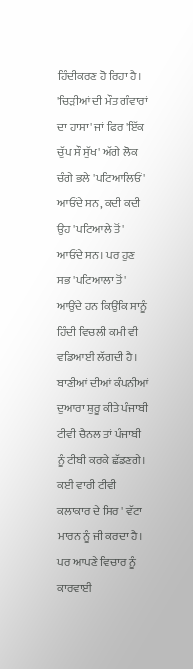ਹਿੰਦੀਕਰਣ ਹੋ ਰਿਹਾ ਹੈ। 'ਚਿੜੀਆਂ ਦੀ ਮੌਤ ਗੰਵਾਰਾਂ ਦਾ ਹਾਸਾ' ਜਾਂ ਫਿਰ 'ਇੱਕ ਚੁੱਪ ਸੌ ਸੁੱਖ' ਅੱਗੇ ਲੋਕ ਚੰਗੇ ਭਲੇ 'ਪਟਿਆਲਿਓਂ' ਆਓਂਦੇ ਸਨ, ਕਦੀ ਕਦੀ ਉਹ 'ਪਟਿਆਲੇ ਤੋਂ' ਆਓਂਦੇ ਸਨ। ਪਰ ਹੁਣ ਸਭ 'ਪਟਿਆਲਾ ਤੋਂ' ਆਉਂਦੇ ਹਨ ਕਿਉਂਕਿ ਸਾਨੂੰ ਹਿੰਦੀ ਵਿਚਲੀ ਕਮੀ ਵੀ ਵਡਿਆਈ ਲੱਗਦੀ ਹੈ। ਬਾਣੀਆਂ ਦੀਆਂ ਕੰਪਨੀਆਂ ਦੁਆਰਾ ਸ਼ੁਰੂ ਕੀਤੇ ਪੰਜਾਬੀ ਟੀਵੀ ਚੈਨਲ ਤਾਂ ਪੰਜਾਬੀ ਨੂੰ ਟੀਬੀ ਕਰਕੇ ਛੱਡਣਗੇ। ਕਈ ਵਾਰੀ ਟੀਵੀ ਕਲਾਕਾਰ ਦੇ ਸਿਰ ' ਵੱਟਾ ਮਾਰਨ ਨੂੰ ਜੀ ਕਰਦਾ ਹੈ। ਪਰ ਆਪਣੇ ਵਿਚਾਰ ਨੂੰ ਕਾਰਵਾਈ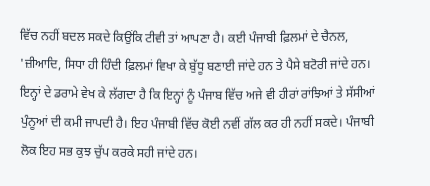ਵਿੱਚ ਨਹੀਂ ਬਦਲ ਸਕਦੇ ਕਿਉਂਕਿ ਟੀਵੀ ਤਾਂ ਆਪਣਾ ਹੈ। ਕਈ ਪੰਜਾਬੀ ਫ਼ਿਲਮਾਂ ਦੇ ਚੈਨਲ, 'ਜ਼ੀਆਦਿ, ਸਿਧਾ ਹੀ ਹਿੰਦੀ ਫ਼ਿਲਮਾਂ ਵਿਖਾ ਕੇ ਬੁੱਧੂ ਬਣਾਈ ਜਾਂਦੇ ਹਨ ਤੇ ਪੈਸੇ ਬਟੋਰੀ ਜਾਂਦੇ ਹਨ। ਇਨ੍ਹਾਂ ਦੇ ਡਰਾਮੇ ਵੇਖ ਕੇ ਲੱਗਦਾ ਹੈ ਕਿ ਇਨ੍ਹਾਂ ਨੂੰ ਪੰਜਾਬ ਵਿੱਚ ਅਜੇ ਵੀ ਹੀਰਾਂ ਰਾਂਝਿਆਂ ਤੇ ਸੱਸੀਆਂ ਪੁੰਨੂਆਂ ਦੀ ਕਮੀ ਜਾਪਦੀ ਹੈ। ਇਹ ਪੰਜਾਬੀ ਵਿੱਚ ਕੋਈ ਨਵੀਂ ਗੱਲ ਕਰ ਹੀ ਨਹੀਂ ਸਕਦੇ। ਪੰਜਾਬੀ ਲੋਕ ਇਹ ਸਭ ਕੁਝ ਚੁੱਪ ਕਰਕੇ ਸਹੀ ਜਾਂਦੇ ਹਨ।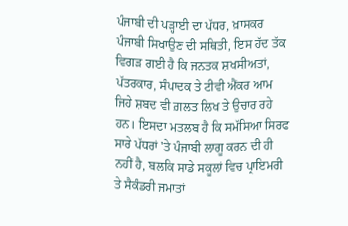ਪੰਜਾਬੀ ਦੀ ਪੜ੍ਹਾਈ ਦਾ ਪੱਧਰ, ਖ਼ਾਸਕਰ ਪੰਜਾਬੀ ਸਿਖਾਉਣ ਦੀ ਸਥਿਤੀ, ਇਸ ਹੱਦ ਤੱਕ ਵਿਗੜ ਗਈ ਹੈ ਕਿ ਜਨਤਕ ਸ਼ਖਸੀਅਤਾਂ, ਪੱਤਰਕਾਰ, ਸੰਪਾਦਕ ਤੇ ਟੀਵੀ ਐਂਕਰ ਆਮ ਜਿਹੇ ਸ਼ਬਦ ਵੀ ਗ਼ਲਤ ਲਿਖ ਤੇ ਉਚਾਰ ਰਹੇ ਹਨ। ਇਸਦਾ ਮਤਲਬ ਹੈ ਕਿ ਸਮੱਸਿਆ ਸਿਰਫ ਸਾਰੇ ਪੱਧਰਾਂ 'ਤੇ ਪੰਜਾਬੀ ਲਾਗੂ ਕਰਨ ਦੀ ਹੀ ਨਹੀਂ ਹੈ, ਬਲਕਿ ਸਾਡੇ ਸਕੂਲਾਂ ਵਿਚ ਪ੍ਰਾਇਮਰੀ ਤੇ ਸੈਕੰਡਰੀ ਜਮਾਤਾਂ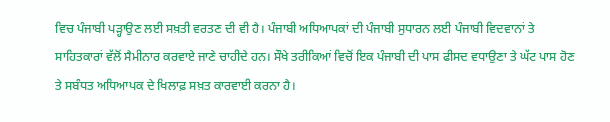ਵਿਚ ਪੰਜਾਬੀ ਪੜ੍ਹਾਉਣ ਲਈ ਸਖ਼ਤੀ ਵਰਤਣ ਦੀ ਵੀ ਹੈ। ਪੰਜਾਬੀ ਅਧਿਆਪਕਾਂ ਦੀ ਪੰਜਾਬੀ ਸੁਧਾਰਨ ਲਈ ਪੰਜਾਬੀ ਵਿਦਵਾਨਾਂ ਤੇ ਸਾਹਿਤਕਾਰਾਂ ਵੱਲੋਂ ਸੈਮੀਨਾਰ ਕਰਵਾਏ ਜਾਣੇ ਚਾਹੀਦੇ ਹਨ। ਸੌਖੇ ਤਰੀਕਿਆਂ ਵਿਚੋਂ ਇਕ ਪੰਜਾਬੀ ਦੀ ਪਾਸ ਫੀਸਦ ਵਧਾਉਣਾ ਤੇ ਘੱਟ ਪਾਸ ਹੋਣ ਤੇ ਸਬੰਧਤ ਅਧਿਆਪਕ ਦੇ ਖਿਲਾਫ਼ ਸਖ਼ਤ ਕਾਰਵਾਈ ਕਰਨਾ ਹੈ।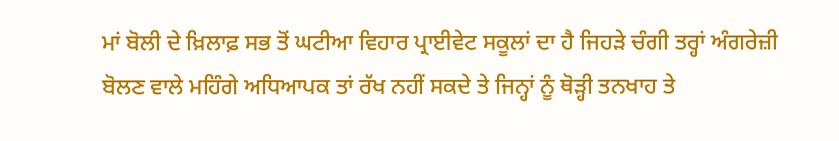ਮਾਂ ਬੋਲੀ ਦੇ ਖ਼ਿਲਾਫ਼ ਸਭ ਤੋਂ ਘਟੀਆ ਵਿਹਾਰ ਪ੍ਰਾਈਵੇਟ ਸਕੂਲਾਂ ਦਾ ਹੈ ਜਿਹੜੇ ਚੰਗੀ ਤਰ੍ਹਾਂ ਅੰਗਰੇਜ਼ੀ ਬੋਲਣ ਵਾਲੇ ਮਹਿੰਗੇ ਅਧਿਆਪਕ ਤਾਂ ਰੱਖ ਨਹੀਂ ਸਕਦੇ ਤੇ ਜਿਨ੍ਹਾਂ ਨੂੰ ਥੋੜ੍ਹੀ ਤਨਖਾਹ ਤੇ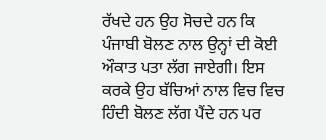ਰੱਖਦੇ ਹਨ ਉਹ ਸੋਚਦੇ ਹਨ ਕਿ ਪੰਜਾਬੀ ਬੋਲਣ ਨਾਲ ਉਨ੍ਹਾਂ ਦੀ ਕੋਈ ਔਕਾਤ ਪਤਾ ਲੱਗ ਜਾਏਗੀ। ਇਸ ਕਰਕੇ ਉਹ ਬੱਚਿਆਂ ਨਾਲ ਵਿਚ ਵਿਚ ਹਿੰਦੀ ਬੋਲਣ ਲੱਗ ਪੈਂਦੇ ਹਨ ਪਰ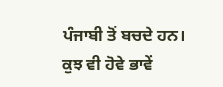ਪੰਜਾਬੀ ਤੋਂ ਬਚਦੇ ਹਨ। ਕੁਝ ਵੀ ਹੋਵੇ ਭਾਵੇਂ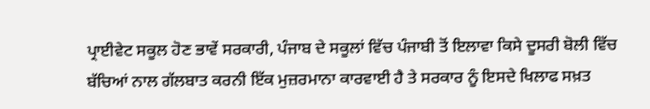ਪ੍ਰਾਈਵੇਟ ਸਕੂਲ ਹੋਣ ਭਾਵੇਂ ਸਰਕਾਰੀ, ਪੰਜਾਬ ਦੇ ਸਕੂਲਾਂ ਵਿੱਚ ਪੰਜਾਬੀ ਤੋਂ ਇਲਾਵਾ ਕਿਸੇ ਦੂਸਰੀ ਬੋਲੀ ਵਿੱਚ ਬੱਚਿਆਂ ਨਾਲ ਗੱਲਬਾਤ ਕਰਨੀ ਇੱਕ ਮੁਜ਼ਰਮਾਨਾ ਕਾਰਵਾਈ ਹੈ ਤੇ ਸਰਕਾਰ ਨੂੰ ਇਸਦੇ ਖਿਲਾਫ ਸਖ਼ਤ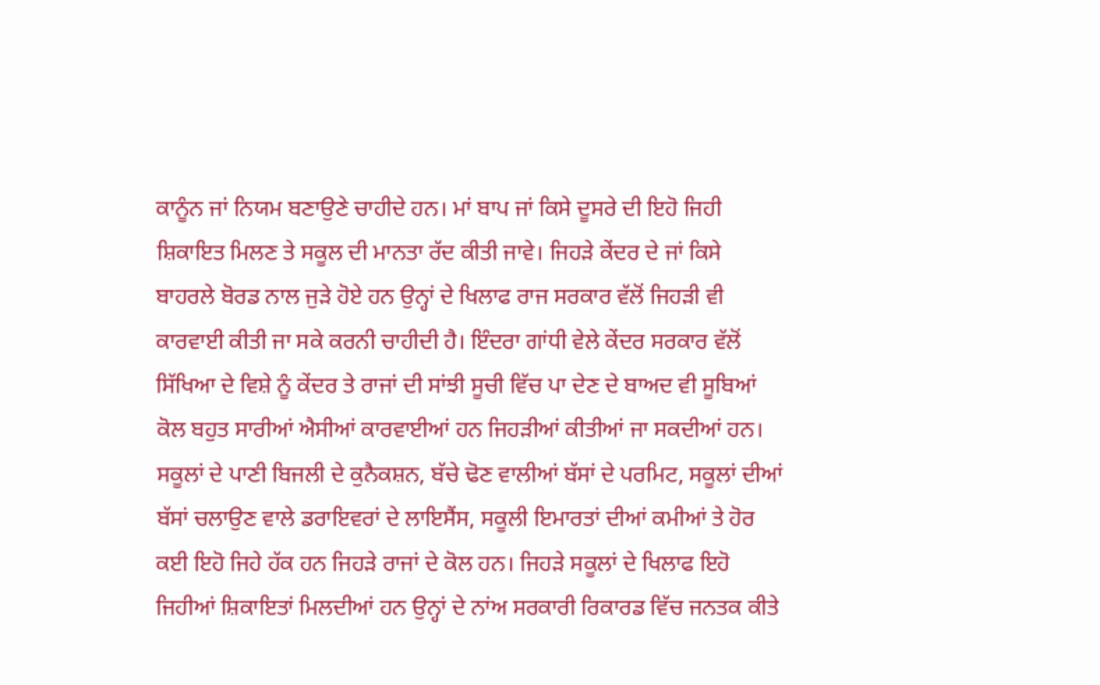ਕਾਨੂੰਨ ਜਾਂ ਨਿਯਮ ਬਣਾਉਣੇ ਚਾਹੀਦੇ ਹਨ। ਮਾਂ ਬਾਪ ਜਾਂ ਕਿਸੇ ਦੂਸਰੇ ਦੀ ਇਹੋ ਜਿਹੀ ਸ਼ਿਕਾਇਤ ਮਿਲਣ ਤੇ ਸਕੂਲ ਦੀ ਮਾਨਤਾ ਰੱਦ ਕੀਤੀ ਜਾਵੇ। ਜਿਹੜੇ ਕੇਂਦਰ ਦੇ ਜਾਂ ਕਿਸੇ ਬਾਹਰਲੇ ਬੋਰਡ ਨਾਲ ਜੁੜੇ ਹੋਏ ਹਨ ਉਨ੍ਹਾਂ ਦੇ ਖਿਲਾਫ ਰਾਜ ਸਰਕਾਰ ਵੱਲੋਂ ਜਿਹੜੀ ਵੀ ਕਾਰਵਾਈ ਕੀਤੀ ਜਾ ਸਕੇ ਕਰਨੀ ਚਾਹੀਦੀ ਹੈ। ਇੰਦਰਾ ਗਾਂਧੀ ਵੇਲੇ ਕੇਂਦਰ ਸਰਕਾਰ ਵੱਲੋਂ ਸਿੱਖਿਆ ਦੇ ਵਿਸ਼ੇ ਨੂੰ ਕੇਂਦਰ ਤੇ ਰਾਜਾਂ ਦੀ ਸਾਂਝੀ ਸੂਚੀ ਵਿੱਚ ਪਾ ਦੇਣ ਦੇ ਬਾਅਦ ਵੀ ਸੂਬਿਆਂ ਕੋਲ ਬਹੁਤ ਸਾਰੀਆਂ ਐਸੀਆਂ ਕਾਰਵਾਈਆਂ ਹਨ ਜਿਹੜੀਆਂ ਕੀਤੀਆਂ ਜਾ ਸਕਦੀਆਂ ਹਨ। ਸਕੂਲਾਂ ਦੇ ਪਾਣੀ ਬਿਜਲੀ ਦੇ ਕੁਨੈਕਸ਼ਨ, ਬੱਚੇ ਢੋਣ ਵਾਲੀਆਂ ਬੱਸਾਂ ਦੇ ਪਰਮਿਟ, ਸਕੂਲਾਂ ਦੀਆਂ ਬੱਸਾਂ ਚਲਾਉਣ ਵਾਲੇ ਡਰਾਇਵਰਾਂ ਦੇ ਲਾਇਸੈਂਸ, ਸਕੂਲੀ ਇਮਾਰਤਾਂ ਦੀਆਂ ਕਮੀਆਂ ਤੇ ਹੋਰ ਕਈ ਇਹੋ ਜਿਹੇ ਹੱਕ ਹਨ ਜਿਹੜੇ ਰਾਜਾਂ ਦੇ ਕੋਲ ਹਨ। ਜਿਹੜੇ ਸਕੂਲਾਂ ਦੇ ਖਿਲਾਫ ਇਹੋ ਜਿਹੀਆਂ ਸ਼ਿਕਾਇਤਾਂ ਮਿਲਦੀਆਂ ਹਨ ਉਨ੍ਹਾਂ ਦੇ ਨਾਂਅ ਸਰਕਾਰੀ ਰਿਕਾਰਡ ਵਿੱਚ ਜਨਤਕ ਕੀਤੇ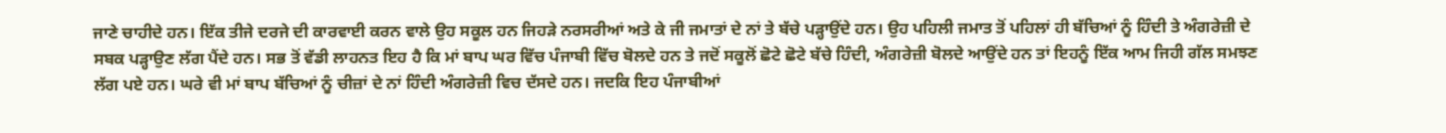ਜਾਣੇ ਚਾਹੀਦੇ ਹਨ। ਇੱਕ ਤੀਜੇ ਦਰਜੇ ਦੀ ਕਾਰਵਾਈ ਕਰਨ ਵਾਲੇ ਉਹ ਸਕੂਲ ਹਨ ਜਿਹੜੇ ਨਰਸਰੀਆਂ ਅਤੇ ਕੇ ਜੀ ਜਮਾਤਾਂ ਦੇ ਨਾਂ ਤੇ ਬੱਚੇ ਪੜ੍ਹਾਉਂਦੇ ਹਨ। ਉਹ ਪਹਿਲੀ ਜਮਾਤ ਤੋਂ ਪਹਿਲਾਂ ਹੀ ਬੱਚਿਆਂ ਨੂੰ ਹਿੰਦੀ ਤੇ ਅੰਗਰੇਜ਼ੀ ਦੇ ਸਬਕ ਪੜ੍ਹਾਉਣ ਲੱਗ ਪੈਂਦੇ ਹਨ। ਸਭ ਤੋਂ ਵੱਡੀ ਲਾਹਨਤ ਇਹ ਹੈ ਕਿ ਮਾਂ ਬਾਪ ਘਰ ਵਿੱਚ ਪੰਜਾਬੀ ਵਿੱਚ ਬੋਲਦੇ ਹਨ ਤੇ ਜਦੋਂ ਸਕੂਲੋਂ ਛੋਟੇ ਛੋਟੇ ਬੱਚੇ ਹਿੰਦੀ, ਅੰਗਰੇਜ਼ੀ ਬੋਲਦੇ ਆਉਂਦੇ ਹਨ ਤਾਂ ਇਹਨੂੰ ਇੱਕ ਆਮ ਜਿਹੀ ਗੱਲ ਸਮਝਣ ਲੱਗ ਪਏ ਹਨ। ਘਰੇ ਵੀ ਮਾਂ ਬਾਪ ਬੱਚਿਆਂ ਨੂੰ ਚੀਜ਼ਾਂ ਦੇ ਨਾਂ ਹਿੰਦੀ ਅੰਗਰੇਜ਼ੀ ਵਿਚ ਦੱਸਦੇ ਹਨ। ਜਦਕਿ ਇਹ ਪੰਜਾਬੀਆਂ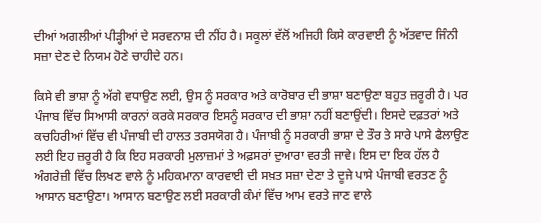ਦੀਆਂ ਅਗਲੀਆਂ ਪੀੜ੍ਹੀਆਂ ਦੇ ਸਰਵਨਾਸ਼ ਦੀ ਨੀਂਹ ਹੈ। ਸਕੂਲਾਂ ਵੱਲੋਂ ਅਜਿਹੀ ਕਿਸੇ ਕਾਰਵਾਈ ਨੂੰ ਅੱਤਵਾਦ ਜਿੰਨੀ ਸਜ਼ਾ ਦੇਣ ਦੇ ਨਿਯਮ ਹੋਣੇ ਚਾਹੀਦੇ ਹਨ।

ਕਿਸੇ ਵੀ ਭਾਸ਼ਾ ਨੂੰ ਅੱਗੇ ਵਧਾਉਣ ਲਈ, ਉਸ ਨੂੰ ਸਰਕਾਰ ਅਤੇ ਕਾਰੋਬਾਰ ਦੀ ਭਾਸ਼ਾ ਬਣਾਉਣਾ ਬਹੁਤ ਜ਼ਰੂਰੀ ਹੈ। ਪਰ ਪੰਜਾਬ ਵਿੱਚ ਸਿਆਸੀ ਕਾਰਨਾਂ ਕਰਕੇ ਸਰਕਾਰ ਇਸਨੂੰ ਸਰਕਾਰ ਦੀ ਭਾਸ਼ਾ ਨਹੀਂ ਬਣਾਉਂਦੀ। ਇਸਦੇ ਦਫ਼ਤਰਾਂ ਅਤੇ ਕਚਹਿਰੀਆਂ ਵਿੱਚ ਵੀ ਪੰਜਾਬੀ ਦੀ ਹਾਲਤ ਤਰਸਯੋਗ ਹੈ। ਪੰਜਾਬੀ ਨੂੰ ਸਰਕਾਰੀ ਭਾਸ਼ਾ ਦੇ ਤੌਰ ਤੇ ਸਾਰੇ ਪਾਸੇ ਫੈਲਾਉਣ ਲਈ ਇਹ ਜ਼ਰੂਰੀ ਹੈ ਕਿ ਇਹ ਸਰਕਾਰੀ ਮੁਲਾਜ਼ਮਾਂ ਤੇ ਅਫ਼ਸਰਾਂ ਦੁਆਰਾ ਵਰਤੀ ਜਾਵੇ। ਇਸ ਦਾ ਇਕ ਹੱਲ ਹੈ ਅੰਗਰੇਜ਼ੀ ਵਿੱਚ ਲਿਖਣ ਵਾਲੇ ਨੂੰ ਮਹਿਕਮਾਨਾ ਕਾਰਵਾਈ ਦੀ ਸਖ਼ਤ ਸਜ਼ਾ ਦੇਣਾ ਤੇ ਦੂਜੇ ਪਾਸੇ ਪੰਜਾਬੀ ਵਰਤਣ ਨੂੰ ਆਸਾਨ ਬਣਾਉਣਾ। ਆਸਾਨ ਬਣਾਉਣ ਲਈ ਸਰਕਾਰੀ ਕੰਮਾਂ ਵਿੱਚ ਆਮ ਵਰਤੇ ਜਾਣ ਵਾਲੇ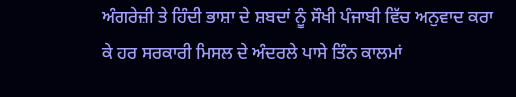ਅੰਗਰੇਜ਼ੀ ਤੇ ਹਿੰਦੀ ਭਾਸ਼ਾ ਦੇ ਸ਼ਬਦਾਂ ਨੂੰ ਸੌਖੀ ਪੰਜਾਬੀ ਵਿੱਚ ਅਨੁਵਾਦ ਕਰਾ ਕੇ ਹਰ ਸਰਕਾਰੀ ਮਿਸਲ ਦੇ ਅੰਦਰਲੇ ਪਾਸੇ ਤਿੰਨ ਕਾਲਮਾਂ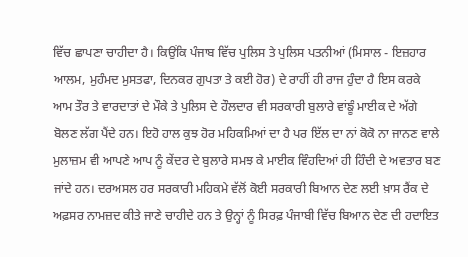ਵਿੱਚ ਛਾਪਣਾ ਚਾਹੀਦਾ ਹੈ। ਕਿਉਂਕਿ ਪੰਜਾਬ ਵਿੱਚ ਪੁਲਿਸ ਤੇ ਪੁਲਿਸ ਪਤਨੀਆਂ (ਮਿਸਾਲ - ਇਜ਼ਹਾਰ ਆਲਮ, ਮੁਹੰਮਦ ਮੁਸਤਫਾ, ਦਿਨਕਰ ਗੁਪਤਾ ਤੇ ਕਈ ਹੋਰ) ਦੇ ਰਾਹੀਂ ਹੀ ਰਾਜ ਹੁੰਦਾ ਹੈ ਇਸ ਕਰਕੇ ਆਮ ਤੌਰ ਤੇ ਵਾਰਦਾਤਾਂ ਦੇ ਮੌਕੇ ਤੇ ਪੁਲਿਸ ਦੇ ਹੌਲਦਾਰ ਵੀ ਸਰਕਾਰੀ ਬੁਲਾਰੇ ਵਾਂਙੂੰ ਮਾਈਕ ਦੇ ਅੱਗੇ ਬੋਲਣ ਲੱਗ ਪੈਂਦੇ ਹਨ। ਇਹੋ ਹਾਲ ਕੁਝ ਹੋਰ ਮਹਿਕਮਿਆਂ ਦਾ ਹੈ ਪਰ ਇੱਲ ਦਾ ਨਾਂ ਕੋਕੋ ਨਾ ਜਾਨਣ ਵਾਲੇ ਮੁਲਾਜ਼ਮ ਵੀ ਆਪਣੇ ਆਪ ਨੂੰ ਕੇਂਦਰ ਦੇ ਬੁਲਾਰੇ ਸਮਝ ਕੇ ਮਾਈਕ ਵਿੰਹਦਿਆਂ ਹੀ ਹਿੰਦੀ ਦੇ ਅਵਤਾਰ ਬਣ ਜਾਂਦੇ ਹਨ। ਦਰਅਸਲ ਹਰ ਸਰਕਾਰੀ ਮਹਿਕਮੇ ਵੱਲੋਂ ਕੋਈ ਸਰਕਾਰੀ ਬਿਆਨ ਦੇਣ ਲਈ ਖ਼ਾਸ ਰੈਂਕ ਦੇ ਅਫ਼ਸਰ ਨਾਮਜ਼ਦ ਕੀਤੇ ਜਾਣੇ ਚਾਹੀਦੇ ਹਨ ਤੇ ਉਨ੍ਹਾਂ ਨੂੰ ਸਿਰਫ਼ ਪੰਜਾਬੀ ਵਿੱਚ ਬਿਆਨ ਦੇਣ ਦੀ ਹਦਾਇਤ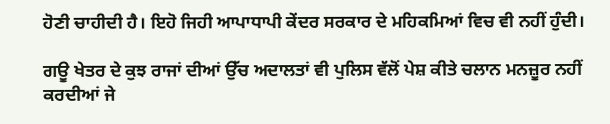ਹੋਣੀ ਚਾਹੀਦੀ ਹੈ। ਇਹੋ ਜਿਹੀ ਆਪਾਧਾਪੀ ਕੇਂਦਰ ਸਰਕਾਰ ਦੇ ਮਹਿਕਮਿਆਂ ਵਿਚ ਵੀ ਨਹੀਂ ਹੁੰਦੀ।

ਗਊ ਖੇਤਰ ਦੇ ਕੁਝ ਰਾਜਾਂ ਦੀਆਂ ਉੱਚ ਅਦਾਲਤਾਂ ਵੀ ਪੁਲਿਸ ਵੱਲੋਂ ਪੇਸ਼ ਕੀਤੇ ਚਲਾਨ ਮਨਜ਼ੂਰ ਨਹੀਂ ਕਰਦੀਆਂ ਜੇ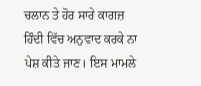ਚਲਾਨ ਤੇ ਹੋਰ ਸਾਰੇ ਕਾਗਜ਼ ਹਿੰਦੀ ਵਿੱਚ ਅਨੁਵਾਦ ਕਰਕੇ ਨਾ ਪੇਸ਼ ਕੀਤੇ ਜਾਣ। ਇਸ ਮਾਮਲੇ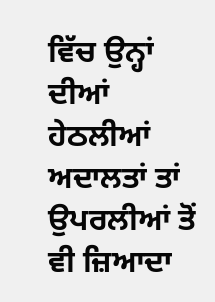ਵਿੱਚ ਉਨ੍ਹਾਂ ਦੀਆਂ ਹੇਠਲੀਆਂ ਅਦਾਲਤਾਂ ਤਾਂ ਉਪਰਲੀਆਂ ਤੋਂ ਵੀ ਜ਼ਿਆਦਾ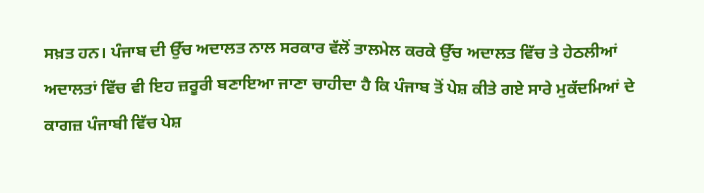ਸਖ਼ਤ ਹਨ। ਪੰਜਾਬ ਦੀ ਉੱਚ ਅਦਾਲਤ ਨਾਲ ਸਰਕਾਰ ਵੱਲੋਂ ਤਾਲਮੇਲ ਕਰਕੇ ਉੱਚ ਅਦਾਲਤ ਵਿੱਚ ਤੇ ਹੇਠਲੀਆਂ ਅਦਾਲਤਾਂ ਵਿੱਚ ਵੀ ਇਹ ਜ਼ਰੂਰੀ ਬਣਾਇਆ ਜਾਣਾ ਚਾਹੀਦਾ ਹੈ ਕਿ ਪੰਜਾਬ ਤੋਂ ਪੇਸ਼ ਕੀਤੇ ਗਏ ਸਾਰੇ ਮੁਕੱਦਮਿਆਂ ਦੇ ਕਾਗਜ਼ ਪੰਜਾਬੀ ਵਿੱਚ ਪੇਸ਼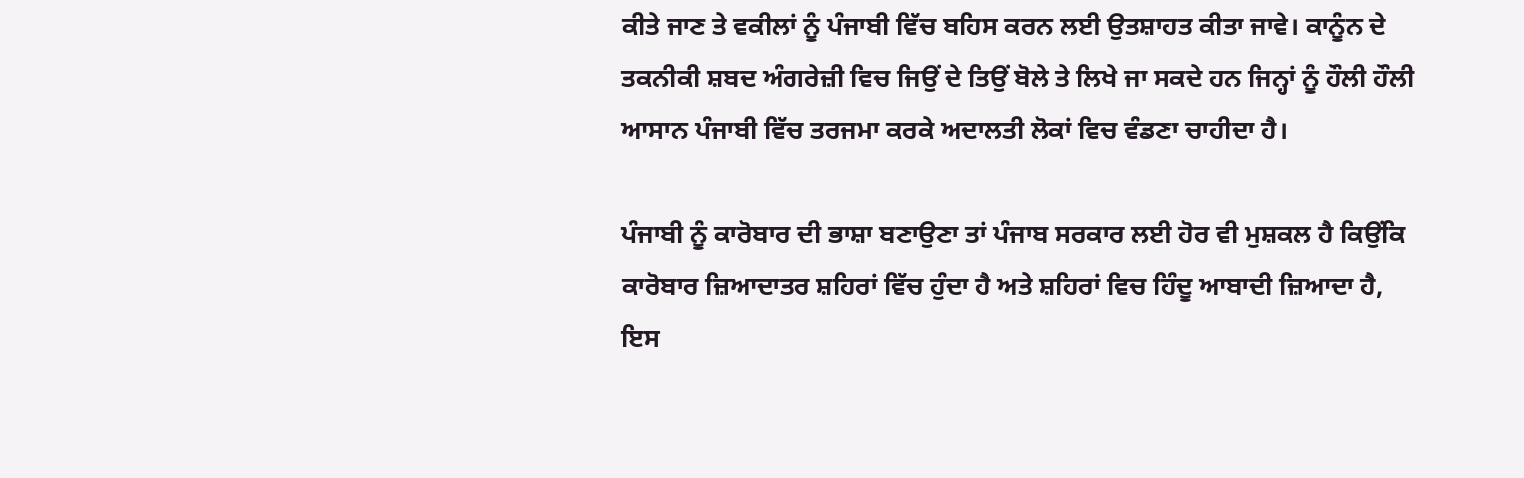ਕੀਤੇ ਜਾਣ ਤੇ ਵਕੀਲਾਂ ਨੂੰ ਪੰਜਾਬੀ ਵਿੱਚ ਬਹਿਸ ਕਰਨ ਲਈ ਉਤਸ਼ਾਹਤ ਕੀਤਾ ਜਾਵੇ। ਕਾਨੂੰਨ ਦੇ ਤਕਨੀਕੀ ਸ਼ਬਦ ਅੰਗਰੇਜ਼ੀ ਵਿਚ ਜਿਉਂ ਦੇ ਤਿਉਂ ਬੋਲੇ ਤੇ ਲਿਖੇ ਜਾ ਸਕਦੇ ਹਨ ਜਿਨ੍ਹਾਂ ਨੂੰ ਹੌਲੀ ਹੌਲੀ ਆਸਾਨ ਪੰਜਾਬੀ ਵਿੱਚ ਤਰਜਮਾ ਕਰਕੇ ਅਦਾਲਤੀ ਲੋਕਾਂ ਵਿਚ ਵੰਡਣਾ ਚਾਹੀਦਾ ਹੈ।

ਪੰਜਾਬੀ ਨੂੰ ਕਾਰੋਬਾਰ ਦੀ ਭਾਸ਼ਾ ਬਣਾਉਣਾ ਤਾਂ ਪੰਜਾਬ ਸਰਕਾਰ ਲਈ ਹੋਰ ਵੀ ਮੁਸ਼ਕਲ ਹੈ ਕਿਉਂਕਿ ਕਾਰੋਬਾਰ ਜ਼ਿਆਦਾਤਰ ਸ਼ਹਿਰਾਂ ਵਿੱਚ ਹੁੰਦਾ ਹੈ ਅਤੇ ਸ਼ਹਿਰਾਂ ਵਿਚ ਹਿੰਦੂ ਆਬਾਦੀ ਜ਼ਿਆਦਾ ਹੈ, ਇਸ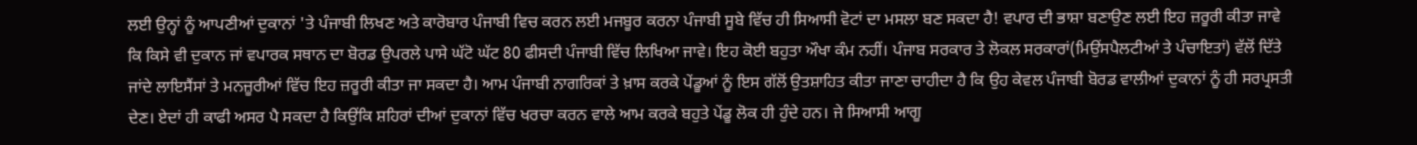ਲਈ ਉਨ੍ਹਾਂ ਨੂੰ ਆਪਣੀਆਂ ਦੁਕਾਨਾਂ 'ਤੇ ਪੰਜਾਬੀ ਲਿਖਣ ਅਤੇ ਕਾਰੋਬਾਰ ਪੰਜਾਬੀ ਵਿਚ ਕਰਨ ਲਈ ਮਜਬੂਰ ਕਰਨਾ ਪੰਜਾਬੀ ਸੂਬੇ ਵਿੱਚ ਹੀ ਸਿਆਸੀ ਵੋਟਾਂ ਦਾ ਮਸਲਾ ਬਣ ਸਕਦਾ ਹੈ! ਵਪਾਰ ਦੀ ਭਾਸ਼ਾ ਬਣਾਉਣ ਲਈ ਇਹ ਜ਼ਰੂਰੀ ਕੀਤਾ ਜਾਵੇ ਕਿ ਕਿਸੇ ਵੀ ਦੁਕਾਨ ਜਾਂ ਵਪਾਰਕ ਸਥਾਨ ਦਾ ਬੋਰਡ ਉਪਰਲੇ ਪਾਸੇ ਘੱਟੋ ਘੱਟ 80 ਫੀਸਦੀ ਪੰਜਾਬੀ ਵਿੱਚ ਲਿਖਿਆ ਜਾਵੇ। ਇਹ ਕੋਈ ਬਹੁਤਾ ਔਖਾ ਕੰਮ ਨਹੀਂ। ਪੰਜਾਬ ਸਰਕਾਰ ਤੇ ਲੋਕਲ ਸਰਕਾਰਾਂ(ਮਿਉਂਸਪੈਲਟੀਆਂ ਤੇ ਪੰਚਾਇਤਾਂ) ਵੱਲੋਂ ਦਿੱਤੇ ਜਾਂਦੇ ਲਾਇਸੈਂਸਾਂ ਤੇ ਮਨਜ਼ੂਰੀਆਂ ਵਿੱਚ ਇਹ ਜ਼ਰੂਰੀ ਕੀਤਾ ਜਾ ਸਕਦਾ ਹੈ। ਆਮ ਪੰਜਾਬੀ ਨਾਗਰਿਕਾਂ ਤੇ ਖ਼ਾਸ ਕਰਕੇ ਪੇਂਡੂਆਂ ਨੂੰ ਇਸ ਗੱਲੋਂ ਉਤਸ਼ਾਹਿਤ ਕੀਤਾ ਜਾਣਾ ਚਾਹੀਦਾ ਹੈ ਕਿ ਉਹ ਕੇਵਲ ਪੰਜਾਬੀ ਬੋਰਡ ਵਾਲੀਆਂ ਦੁਕਾਨਾਂ ਨੂੰ ਹੀ ਸਰਪ੍ਰਸਤੀ ਦੇਣ। ਏਦਾਂ ਹੀ ਕਾਫੀ ਅਸਰ ਪੈ ਸਕਦਾ ਹੈ ਕਿਉਂਕਿ ਸ਼ਹਿਰਾਂ ਦੀਆਂ ਦੁਕਾਨਾਂ ਵਿੱਚ ਖਰਚਾ ਕਰਨ ਵਾਲੇ ਆਮ ਕਰਕੇ ਬਹੁਤੇ ਪੇਂਡੂ ਲੋਕ ਹੀ ਹੁੰਦੇ ਹਨ। ਜੇ ਸਿਆਸੀ ਆਗੂ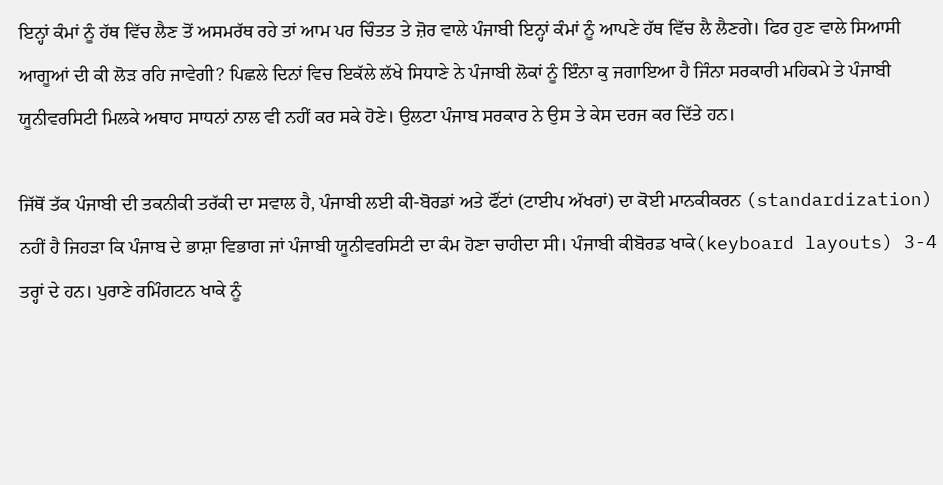ਇਨ੍ਹਾਂ ਕੰਮਾਂ ਨੂੰ ਹੱਥ ਵਿੱਚ ਲੈਣ ਤੋਂ ਅਸਮਰੱਥ ਰਹੇ ਤਾਂ ਆਮ ਪਰ ਚਿੰਤਤ ਤੇ ਜ਼ੋਰ ਵਾਲੇ ਪੰਜਾਬੀ ਇਨ੍ਹਾਂ ਕੰਮਾਂ ਨੂੰ ਆਪਣੇ ਹੱਥ ਵਿੱਚ ਲੈ ਲੈਣਗੇ। ਫਿਰ ਹੁਣ ਵਾਲੇ ਸਿਆਸੀ ਆਗੂਆਂ ਦੀ ਕੀ ਲੋੜ ਰਹਿ ਜਾਵੇਗੀ? ਪਿਛਲੇ ਦਿਨਾਂ ਵਿਚ ਇਕੱਲੇ ਲੱਖੇ ਸਿਧਾਣੇ ਨੇ ਪੰਜਾਬੀ ਲੋਕਾਂ ਨੂੰ ਇੰਨਾ ਕੁ ਜਗਾਇਆ ਹੈ ਜਿੰਨਾ ਸਰਕਾਰੀ ਮਹਿਕਮੇ ਤੇ ਪੰਜਾਬੀ ਯੂਨੀਵਰਸਿਟੀ ਮਿਲਕੇ ਅਥਾਹ ਸਾਧਨਾਂ ਨਾਲ ਵੀ ਨਹੀਂ ਕਰ ਸਕੇ ਹੋਣੇ। ਉਲਟਾ ਪੰਜਾਬ ਸਰਕਾਰ ਨੇ ਉਸ ਤੇ ਕੇਸ ਦਰਜ ਕਰ ਦਿੱਤੇ ਹਨ।

ਜਿੱਥੋਂ ਤੱਕ ਪੰਜਾਬੀ ਦੀ ਤਕਨੀਕੀ ਤਰੱਕੀ ਦਾ ਸਵਾਲ ਹੈ, ਪੰਜਾਬੀ ਲਈ ਕੀ-ਬੋਰਡਾਂ ਅਤੇ ਫੌਂਟਾਂ (ਟਾਈਪ ਅੱਖਰਾਂ) ਦਾ ਕੋਈ ਮਾਨਕੀਕਰਨ (standardization) ਨਹੀਂ ਹੈ ਜਿਹੜਾ ਕਿ ਪੰਜਾਬ ਦੇ ਭਾਸ਼ਾ ਵਿਭਾਗ ਜਾਂ ਪੰਜਾਬੀ ਯੂਨੀਵਰਸਿਟੀ ਦਾ ਕੰਮ ਹੋਣਾ ਚਾਹੀਦਾ ਸੀ। ਪੰਜਾਬੀ ਕੀਬੋਰਡ ਖਾਕੇ(keyboard layouts) 3-4 ਤਰ੍ਹਾਂ ਦੇ ਹਨ। ਪੁਰਾਣੇ ਰਮਿੰਗਟਨ ਖਾਕੇ ਨੂੰ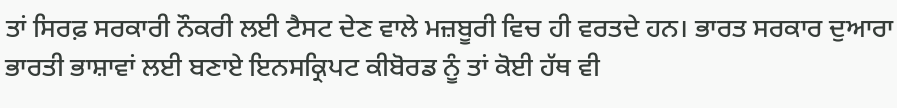ਤਾਂ ਸਿਰਫ਼ ਸਰਕਾਰੀ ਨੌਕਰੀ ਲਈ ਟੈਸਟ ਦੇਣ ਵਾਲੇ ਮਜ਼ਬੂਰੀ ਵਿਚ ਹੀ ਵਰਤਦੇ ਹਨ। ਭਾਰਤ ਸਰਕਾਰ ਦੁਆਰਾ ਭਾਰਤੀ ਭਾਸ਼ਾਵਾਂ ਲਈ ਬਣਾਏ ਇਨਸਕ੍ਰਿਪਟ ਕੀਬੋਰਡ ਨੂੰ ਤਾਂ ਕੋਈ ਹੱਥ ਵੀ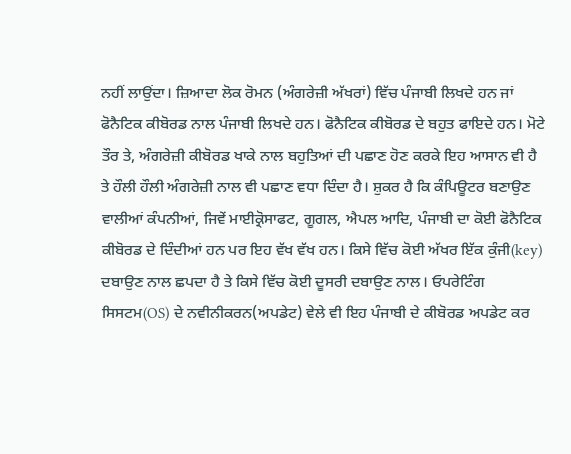ਨਹੀਂ ਲਾਉਂਦਾ। ਜ਼ਿਆਦਾ ਲੋਕ ਰੋਮਨ (ਅੰਗਰੇਜ਼ੀ ਅੱਖਰਾਂ) ਵਿੱਚ ਪੰਜਾਬੀ ਲਿਖਦੇ ਹਨ ਜਾਂ ਫੋਨੈਟਿਕ ਕੀਬੋਰਡ ਨਾਲ ਪੰਜਾਬੀ ਲਿਖਦੇ ਹਨ। ਫੋਨੈਟਿਕ ਕੀਬੋਰਡ ਦੇ ਬਹੁਤ ਫਾਇਦੇ ਹਨ। ਮੋਟੇ ਤੌਰ ਤੇ, ਅੰਗਰੇਜ਼ੀ ਕੀਬੋਰਡ ਖਾਕੇ ਨਾਲ ਬਹੁਤਿਆਂ ਦੀ ਪਛਾਣ ਹੋਣ ਕਰਕੇ ਇਹ ਆਸਾਨ ਵੀ ਹੈ ਤੇ ਹੌਲੀ ਹੌਲੀ ਅੰਗਰੇਜ਼ੀ ਨਾਲ ਵੀ ਪਛਾਣ ਵਧਾ ਦਿੰਦਾ ਹੈ। ਸ਼ੁਕਰ ਹੈ ਕਿ ਕੰਪਿਊਟਰ ਬਣਾਉਣ ਵਾਲੀਆਂ ਕੰਪਨੀਆਂ, ਜਿਵੇਂ ਮਾਈਕ੍ਰੋਸਾਫਟ, ਗੂਗਲ, ਐਪਲ ਆਦਿ, ਪੰਜਾਬੀ ਦਾ ਕੋਈ ਫੋਨੈਟਿਕ ਕੀਬੋਰਡ ਦੇ ਦਿੰਦੀਆਂ ਹਨ ਪਰ ਇਹ ਵੱਖ ਵੱਖ ਹਨ। ਕਿਸੇ ਵਿੱਚ ਕੋਈ ਅੱਖਰ ਇੱਕ ਕੁੰਜੀ(key) ਦਬਾਉਣ ਨਾਲ ਛਪਦਾ ਹੈ ਤੇ ਕਿਸੇ ਵਿੱਚ ਕੋਈ ਦੂਸਰੀ ਦਬਾਉਣ ਨਾਲ। ਓਪਰੇਟਿੰਗ ਸਿਸਟਮ(OS) ਦੇ ਨਵੀਨੀਕਰਨ(ਅਪਡੇਟ) ਵੇਲੇ ਵੀ ਇਹ ਪੰਜਾਬੀ ਦੇ ਕੀਬੋਰਡ ਅਪਡੇਟ ਕਰ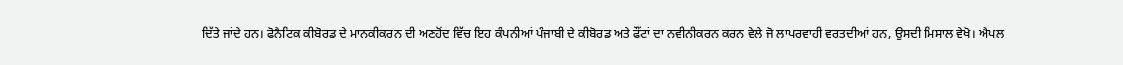ਦਿੱਤੇ ਜਾਂਦੇ ਹਨ। ਫੋਨੈਟਿਕ ਕੀਬੋਰਡ ਦੇ ਮਾਨਕੀਕਰਨ ਦੀ ਅਣਹੋਂਦ ਵਿੱਚ ਇਹ ਕੰਪਨੀਆਂ ਪੰਜਾਬੀ ਦੇ ਕੀਬੋਰਡ ਅਤੇ ਫੌਂਟਾਂ ਦਾ ਨਵੀਨੀਕਰਨ ਕਰਨ ਵੇਲੇ ਜੋ ਲਾਪਰਵਾਹੀ ਵਰਤਦੀਆਂ ਹਨ, ਉਸਦੀ ਮਿਸਾਲ ਵੇਖੋ। ਐਪਲ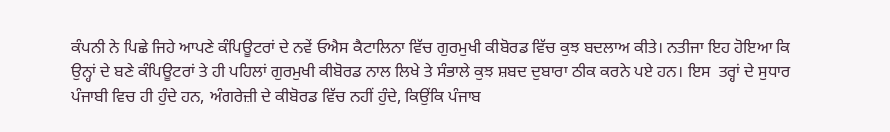ਕੰਪਨੀ ਨੇ ਪਿਛੇ ਜਿਹੇ ਆਪਣੇ ਕੰਪਿਊਟਰਾਂ ਦੇ ਨਵੇਂ ਓਐਸ ਕੈਟਾਲਿਨਾ ਵਿੱਚ ਗੁਰਮੁਖੀ ਕੀਬੋਰਡ ਵਿੱਚ ਕੁਝ ਬਦਲਾਅ ਕੀਤੇ। ਨਤੀਜਾ ਇਹ ਹੋਇਆ ਕਿ ਉਨ੍ਹਾਂ ਦੇ ਬਣੇ ਕੰਪਿਊਟਰਾਂ ਤੇ ਹੀ ਪਹਿਲਾਂ ਗੁਰਮੁਖੀ ਕੀਬੋਰਡ ਨਾਲ ਲਿਖੇ ਤੇ ਸੰਭਾਲੇ ਕੁਝ ਸ਼ਬਦ ਦੁਬਾਰਾ ਠੀਕ ਕਰਨੇ ਪਏ ਹਨ। ਇਸ  ਤਰ੍ਹਾਂ ਦੇ ਸੁਧਾਰ ਪੰਜਾਬੀ ਵਿਚ ਹੀ ਹੁੰਦੇ ਹਨ, ਅੰਗਰੇਜ਼ੀ ਦੇ ਕੀਬੋਰਡ ਵਿੱਚ ਨਹੀਂ ਹੁੰਦੇ, ਕਿਉਂਕਿ ਪੰਜਾਬ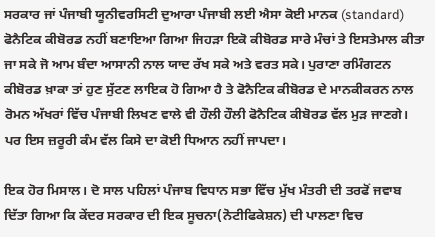ਸਰਕਾਰ ਜਾਂ ਪੰਜਾਬੀ ਯੂਨੀਵਰਸਿਟੀ ਦੁਆਰਾ ਪੰਜਾਬੀ ਲਈ ਐਸਾ ਕੋਈ ਮਾਨਕ (standard) ਫੋਨੈਟਿਕ ਕੀਬੋਰਡ ਨਹੀਂ ਬਣਾਇਆ ਗਿਆ ਜਿਹੜਾ ਇਕੋ ਕੀਬੋਰਡ ਸਾਰੇ ਮੰਚਾਂ ਤੇ ਇਸਤੇਮਾਲ ਕੀਤਾ ਜਾ ਸਕੇ ਜੋ ਆਮ ਬੰਦਾ ਆਸਾਨੀ ਨਾਲ ਯਾਦ ਰੱਖ ਸਕੇ ਅਤੇ ਵਰਤ ਸਕੇ। ਪੁਰਾਣਾ ਰਮਿੰਗਟਨ ਕੀਬੋਰਡ ਖ਼ਾਕਾ ਤਾਂ ਹੁਣ ਸੁੱਟਣ ਲਾਇਕ ਹੋ ਗਿਆ ਹੈ ਤੇ ਫੋਨੈਟਿਕ ਕੀਬੋਰਡ ਦੇ ਮਾਨਕੀਕਰਨ ਨਾਲ ਰੋਮਨ ਅੱਖਰਾਂ ਵਿੱਚ ਪੰਜਾਬੀ ਲਿਖਣ ਵਾਲੇ ਵੀ ਹੌਲੀ ਹੌਲੀ ਫੋਨੈਟਿਕ ਕੀਬੋਰਡ ਵੱਲ ਮੁੜ ਜਾਣਗੇ। ਪਰ ਇਸ ਜ਼ਰੂਰੀ ਕੰਮ ਵੱਲ ਕਿਸੇ ਦਾ ਕੋਈ ਧਿਆਨ ਨਹੀਂ ਜਾਪਦਾ।

ਇਕ ਹੋਰ ਮਿਸਾਲ। ਦੋ ਸਾਲ ਪਹਿਲਾਂ ਪੰਜਾਬ ਵਿਧਾਨ ਸਭਾ ਵਿੱਚ ਮੁੱਖ ਮੰਤਰੀ ਦੀ ਤਰਫੋਂ ਜਵਾਬ ਦਿੱਤਾ ਗਿਆ ਕਿ ਕੇਂਦਰ ਸਰਕਾਰ ਦੀ ਇਕ ਸੂਚਨਾ(ਨੋਟੀਫਿਕੇਸ਼ਨ) ਦੀ ਪਾਲਣਾ ਵਿਚ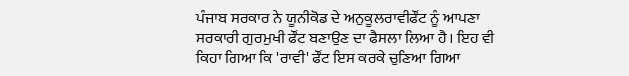ਪੰਜਾਬ ਸਰਕਾਰ ਨੇ ਯੂਨੀਕੋਡ ਦੇ ਅਨੁਕੂਲਰਾਵੀਫੌਂਟ ਨੂੰ ਆਪਣਾ ਸਰਕਾਰੀ ਗੁਰਮੁਖੀ ਫੌਂਟ ਬਣਾਉਣ ਦਾ ਫੈਸਲਾ ਲਿਆ ਹੈ। ਇਹ ਵੀ ਕਿਹਾ ਗਿਆ ਕਿ 'ਰਾਵੀ' ਫੌਂਟ ਇਸ ਕਰਕੇ ਚੁਣਿਆ ਗਿਆ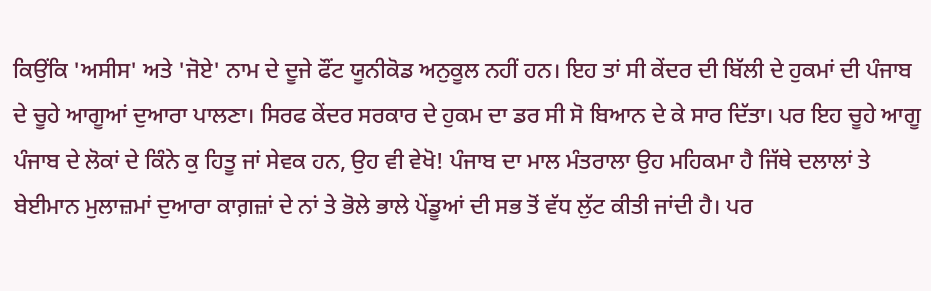ਕਿਉਂਕਿ 'ਅਸੀਸ' ਅਤੇ 'ਜੋਏ' ਨਾਮ ਦੇ ਦੂਜੇ ਫੌਂਟ ਯੂਨੀਕੋਡ ਅਨੁਕੂਲ ਨਹੀਂ ਹਨ। ਇਹ ਤਾਂ ਸੀ ਕੇਂਦਰ ਦੀ ਬਿੱਲੀ ਦੇ ਹੁਕਮਾਂ ਦੀ ਪੰਜਾਬ ਦੇ ਚੂਹੇ ਆਗੂਆਂ ਦੁਆਰਾ ਪਾਲਣਾ। ਸਿਰਫ ਕੇਂਦਰ ਸਰਕਾਰ ਦੇ ਹੁਕਮ ਦਾ ਡਰ ਸੀ ਸੋ ਬਿਆਨ ਦੇ ਕੇ ਸਾਰ ਦਿੱਤਾ। ਪਰ ਇਹ ਚੂਹੇ ਆਗੂ ਪੰਜਾਬ ਦੇ ਲੋਕਾਂ ਦੇ ਕਿੰਨੇ ਕੁ ਹਿਤੂ ਜਾਂ ਸੇਵਕ ਹਨ, ਉਹ ਵੀ ਵੇਖੋ! ਪੰਜਾਬ ਦਾ ਮਾਲ ਮੰਤਰਾਲਾ ਉਹ ਮਹਿਕਮਾ ਹੈ ਜਿੱਥੇ ਦਲਾਲਾਂ ਤੇ ਬੇਈਮਾਨ ਮੁਲਾਜ਼ਮਾਂ ਦੁਆਰਾ ਕਾਗ਼ਜ਼ਾਂ ਦੇ ਨਾਂ ਤੇ ਭੋਲੇ ਭਾਲੇ ਪੇਂਡੂਆਂ ਦੀ ਸਭ ਤੋਂ ਵੱਧ ਲੁੱਟ ਕੀਤੀ ਜਾਂਦੀ ਹੈ। ਪਰ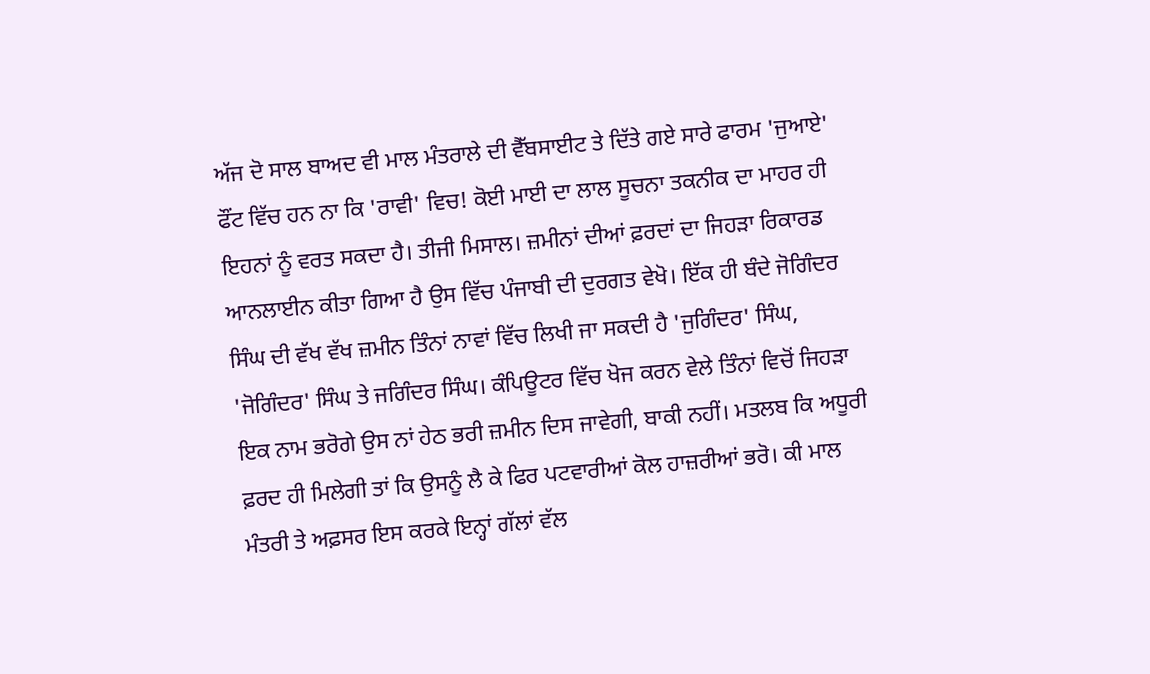ਅੱਜ ਦੋ ਸਾਲ ਬਾਅਦ ਵੀ ਮਾਲ ਮੰਤਰਾਲੇ ਦੀ ਵੈੱਬਸਾਈਟ ਤੇ ਦਿੱਤੇ ਗਏ ਸਾਰੇ ਫਾਰਮ 'ਜੁਆਏ' ਫੌਂਟ ਵਿੱਚ ਹਨ ਨਾ ਕਿ 'ਰਾਵੀ' ਵਿਚ! ਕੋਈ ਮਾਈ ਦਾ ਲਾਲ ਸੂਚਨਾ ਤਕਨੀਕ ਦਾ ਮਾਹਰ ਹੀ ਇਹਨਾਂ ਨੂੰ ਵਰਤ ਸਕਦਾ ਹੈ। ਤੀਜੀ ਮਿਸਾਲ। ਜ਼ਮੀਨਾਂ ਦੀਆਂ ਫ਼ਰਦਾਂ ਦਾ ਜਿਹੜਾ ਰਿਕਾਰਡ ਆਨਲਾਈਨ ਕੀਤਾ ਗਿਆ ਹੈ ਉਸ ਵਿੱਚ ਪੰਜਾਬੀ ਦੀ ਦੁਰਗਤ ਵੇਖੋ। ਇੱਕ ਹੀ ਬੰਦੇ ਜੋਗਿੰਦਰ ਸਿੰਘ ਦੀ ਵੱਖ ਵੱਖ ਜ਼ਮੀਨ ਤਿੰਨਾਂ ਨਾਵਾਂ ਵਿੱਚ ਲਿਖੀ ਜਾ ਸਕਦੀ ਹੈ 'ਜੁਗਿੰਦਰ' ਸਿੰਘ, 'ਜੋਗਿੰਦਰ' ਸਿੰਘ ਤੇ ਜਗਿੰਦਰ ਸਿੰਘ। ਕੰਪਿਊਟਰ ਵਿੱਚ ਖੋਜ ਕਰਨ ਵੇਲੇ ਤਿੰਨਾਂ ਵਿਚੋਂ ਜਿਹੜਾ ਇਕ ਨਾਮ ਭਰੋਗੇ ਉਸ ਨਾਂ ਹੇਠ ਭਰੀ ਜ਼ਮੀਨ ਦਿਸ ਜਾਵੇਗੀ, ਬਾਕੀ ਨਹੀਂ। ਮਤਲਬ ਕਿ ਅਧੂਰੀ ਫ਼ਰਦ ਹੀ ਮਿਲੇਗੀ ਤਾਂ ਕਿ ਉਸਨੂੰ ਲੈ ਕੇ ਫਿਰ ਪਟਵਾਰੀਆਂ ਕੋਲ ਹਾਜ਼ਰੀਆਂ ਭਰੋ। ਕੀ ਮਾਲ ਮੰਤਰੀ ਤੇ ਅਫ਼ਸਰ ਇਸ ਕਰਕੇ ਇਨ੍ਹਾਂ ਗੱਲਾਂ ਵੱਲ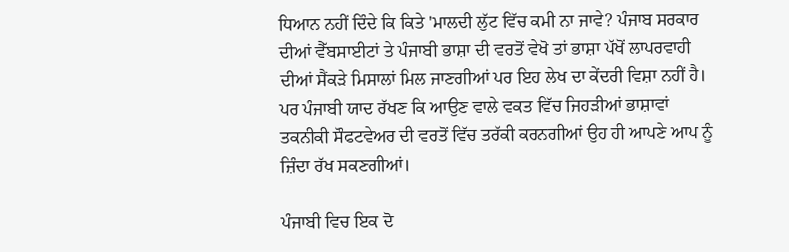ਧਿਆਨ ਨਹੀਂ ਦਿੰਦੇ ਕਿ ਕਿਤੇ 'ਮਾਲਦੀ ਲੁੱਟ ਵਿੱਚ ਕਮੀ ਨਾ ਜਾਵੇ? ਪੰਜਾਬ ਸਰਕਾਰ ਦੀਆਂ ਵੈੱਬਸਾਈਟਾਂ ਤੇ ਪੰਜਾਬੀ ਭਾਸ਼ਾ ਦੀ ਵਰਤੋਂ ਵੇਖੋ ਤਾਂ ਭਾਸ਼ਾ ਪੱਖੋਂ ਲਾਪਰਵਾਹੀ ਦੀਆਂ ਸੈਂਕੜੇ ਮਿਸਾਲਾਂ ਮਿਲ ਜਾਣਗੀਆਂ ਪਰ ਇਹ ਲੇਖ ਦਾ ਕੇਂਦਰੀ ਵਿਸ਼ਾ ਨਹੀਂ ਹੈ। ਪਰ ਪੰਜਾਬੀ ਯਾਦ ਰੱਖਣ ਕਿ ਆਉਣ ਵਾਲੇ ਵਕਤ ਵਿੱਚ ਜਿਹੜੀਆਂ ਭਾਸ਼ਾਵਾਂ ਤਕਨੀਕੀ ਸੌਫਟਵੇਅਰ ਦੀ ਵਰਤੋਂ ਵਿੱਚ ਤਰੱਕੀ ਕਰਨਗੀਆਂ ਉਹ ਹੀ ਆਪਣੇ ਆਪ ਨੂੰ ਜ਼ਿੰਦਾ ਰੱਖ ਸਕਣਗੀਆਂ।

ਪੰਜਾਬੀ ਵਿਚ ਇਕ ਦੋ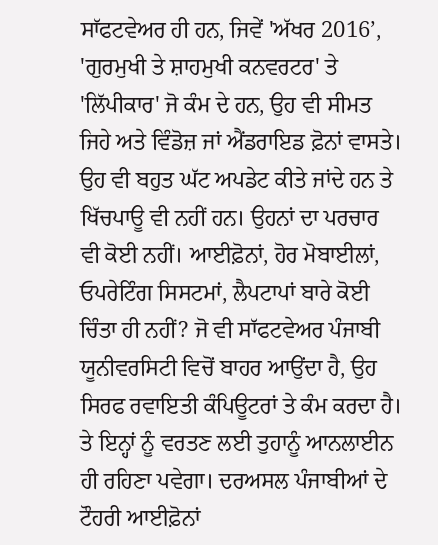ਸਾੱਫਟਵੇਅਰ ਹੀ ਹਨ, ਜਿਵੇਂ 'ਅੱਖਰ 2016’, 'ਗੁਰਮੁਖੀ ਤੇ ਸ਼ਾਹਮੁਖੀ ਕਨਵਰਟਰ' ਤੇ 'ਲਿੱਪੀਕਾਰ' ਜੋ ਕੰਮ ਦੇ ਹਨ, ਉਹ ਵੀ ਸੀਮਤ ਜਿਹੇ ਅਤੇ ਵਿੰਡੋਜ਼ ਜਾਂ ਐਂਡਰਾਇਡ ਫ਼ੋਨਾਂ ਵਾਸਤੇ। ਉਹ ਵੀ ਬਹੁਤ ਘੱਟ ਅਪਡੇਟ ਕੀਤੇ ਜਾਂਦੇ ਹਨ ਤੇ ਖਿੱਚਪਾਊ ਵੀ ਨਹੀਂ ਹਨ। ਉਹਨਾਂ ਦਾ ਪਰਚਾਰ ਵੀ ਕੋਈ ਨਹੀਂ। ਆਈਫ਼ੋਨਾਂ, ਹੋਰ ਮੋਬਾਈਲਾਂ, ਓਪਰੇਟਿੰਗ ਸਿਸਟਮਾਂ, ਲੈਪਟਾਪਾਂ ਬਾਰੇ ਕੋਈ ਚਿੰਤਾ ਹੀ ਨਹੀਂ? ਜੋ ਵੀ ਸਾੱਫਟਵੇਅਰ ਪੰਜਾਬੀ ਯੂਨੀਵਰਸਿਟੀ ਵਿਚੋਂ ਬਾਹਰ ਆਉਂਦਾ ਹੈ, ਉਹ ਸਿਰਫ ਰਵਾਇਤੀ ਕੰਪਿਊਟਰਾਂ ਤੇ ਕੰਮ ਕਰਦਾ ਹੈ। ਤੇ ਇਨ੍ਹਾਂ ਨੂੰ ਵਰਤਣ ਲਈ ਤੁਹਾਨੂੰ ਆਨਲਾਈਨ ਹੀ ਰਹਿਣਾ ਪਵੇਗਾ। ਦਰਅਸਲ ਪੰਜਾਬੀਆਂ ਦੇ ਟੌਹਰੀ ਆਈਫ਼ੋਨਾਂ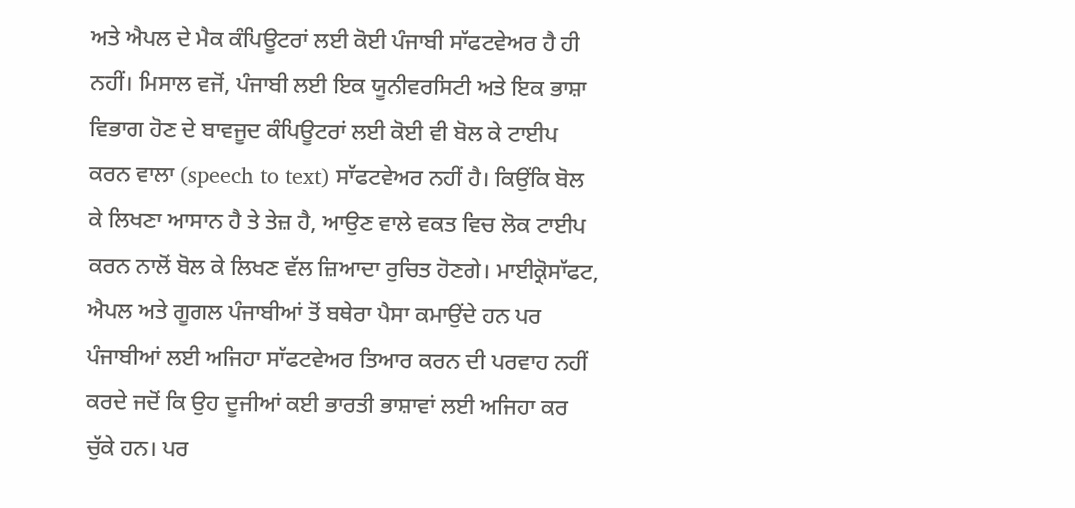ਅਤੇ ਐਪਲ ਦੇ ਮੈਕ ਕੰਪਿਊਟਰਾਂ ਲਈ ਕੋਈ ਪੰਜਾਬੀ ਸਾੱਫਟਵੇਅਰ ਹੈ ਹੀ ਨਹੀਂ। ਮਿਸਾਲ ਵਜੋਂ, ਪੰਜਾਬੀ ਲਈ ਇਕ ਯੂਨੀਵਰਸਿਟੀ ਅਤੇ ਇਕ ਭਾਸ਼ਾ ਵਿਭਾਗ ਹੋਣ ਦੇ ਬਾਵਜੂਦ ਕੰਪਿਊਟਰਾਂ ਲਈ ਕੋਈ ਵੀ ਬੋਲ ਕੇ ਟਾਈਪ ਕਰਨ ਵਾਲਾ (speech to text) ਸਾੱਫਟਵੇਅਰ ਨਹੀਂ ਹੈ। ਕਿਉਂਕਿ ਬੋਲ ਕੇ ਲਿਖਣਾ ਆਸਾਨ ਹੈ ਤੇ ਤੇਜ਼ ਹੈ, ਆਉਣ ਵਾਲੇ ਵਕਤ ਵਿਚ ਲੋਕ ਟਾਈਪ ਕਰਨ ਨਾਲੋਂ ਬੋਲ ਕੇ ਲਿਖਣ ਵੱਲ ਜ਼ਿਆਦਾ ਰੁਚਿਤ ਹੋਣਗੇ। ਮਾਈਕ੍ਰੋਸਾੱਫਟ, ਐਪਲ ਅਤੇ ਗੂਗਲ ਪੰਜਾਬੀਆਂ ਤੋਂ ਬਥੇਰਾ ਪੈਸਾ ਕਮਾਉਂਦੇ ਹਨ ਪਰ ਪੰਜਾਬੀਆਂ ਲਈ ਅਜਿਹਾ ਸਾੱਫਟਵੇਅਰ ਤਿਆਰ ਕਰਨ ਦੀ ਪਰਵਾਹ ਨਹੀਂ ਕਰਦੇ ਜਦੋਂ ਕਿ ਉਹ ਦੂਜੀਆਂ ਕਈ ਭਾਰਤੀ ਭਾਸ਼ਾਵਾਂ ਲਈ ਅਜਿਹਾ ਕਰ ਚੁੱਕੇ ਹਨ। ਪਰ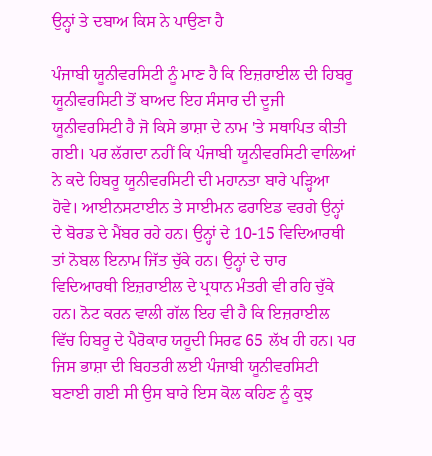ਉਨ੍ਹਾਂ ਤੇ ਦਬਾਅ ਕਿਸ ਨੇ ਪਾਉਣਾ ਹੈ

ਪੰਜਾਬੀ ਯੂਨੀਵਰਸਿਟੀ ਨੂੰ ਮਾਣ ਹੈ ਕਿ ਇਜ਼ਰਾਈਲ ਦੀ ਹਿਬਰੂ ਯੂਨੀਵਰਸਿਟੀ ਤੋਂ ਬਾਅਦ ਇਹ ਸੰਸਾਰ ਦੀ ਦੂਜੀ ਯੂਨੀਵਰਸਿਟੀ ਹੈ ਜੋ ਕਿਸੇ ਭਾਸ਼ਾ ਦੇ ਨਾਮ 'ਤੇ ਸਥਾਪਿਤ ਕੀਤੀ ਗਈ। ਪਰ ਲੱਗਦਾ ਨਹੀਂ ਕਿ ਪੰਜਾਬੀ ਯੂਨੀਵਰਸਿਟੀ ਵਾਲਿਆਂ ਨੇ ਕਦੇ ਹਿਬਰੂ ਯੂਨੀਵਰਸਿਟੀ ਦੀ ਮਹਾਨਤਾ ਬਾਰੇ ਪੜ੍ਹਿਆ ਹੋਵੇ। ਆਈਨਸਟਾਈਨ ਤੇ ਸਾਈਮਨ ਫਰਾਇਡ ਵਰਗੇ ਉਨ੍ਹਾਂ ਦੇ ਬੋਰਡ ਦੇ ਮੈਂਬਰ ਰਹੇ ਹਨ। ਉਨ੍ਹਾਂ ਦੇ 10-15 ਵਿਦਿਆਰਥੀ ਤਾਂ ਨੋਬਲ ਇਨਾਮ ਜਿੱਤ ਚੁੱਕੇ ਹਨ। ਉਨ੍ਹਾਂ ਦੇ ਚਾਰ ਵਿਦਿਆਰਥੀ ਇਜ਼ਰਾਈਲ ਦੇ ਪ੍ਰਧਾਨ ਮੰਤਰੀ ਵੀ ਰਹਿ ਚੁੱਕੇ ਹਨ। ਨੋਟ ਕਰਨ ਵਾਲੀ ਗੱਲ ਇਹ ਵੀ ਹੈ ਕਿ ਇਜ਼ਰਾਈਲ ਵਿੱਚ ਹਿਬਰੂ ਦੇ ਪੈਰੋਕਾਰ ਯਹੂਦੀ ਸਿਰਫ 65 ਲੱਖ ਹੀ ਹਨ। ਪਰ ਜਿਸ ਭਾਸ਼ਾ ਦੀ ਬਿਹਤਰੀ ਲਈ ਪੰਜਾਬੀ ਯੂਨੀਵਰਸਿਟੀ ਬਣਾਈ ਗਈ ਸੀ ਉਸ ਬਾਰੇ ਇਸ ਕੋਲ ਕਹਿਣ ਨੂੰ ਕੁਝ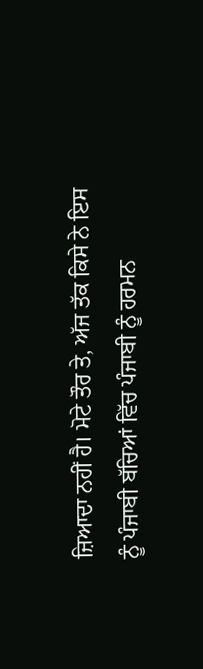ਜ਼ਿਆਦਾ ਨਹੀਂ ਹੈ। ਮੋਟੇ ਤੌਰ ਤੇ, ਅੱਜ ਤੱਕ ਕਿਸੇ ਨੇ ਇਸ ਨੂੰ ਪੰਜਾਬੀ ਬੱਚਿਆਂ ਵਿੱਚ ਪੰਜਾਬੀ ਨੂੰ ਹਰਮਨ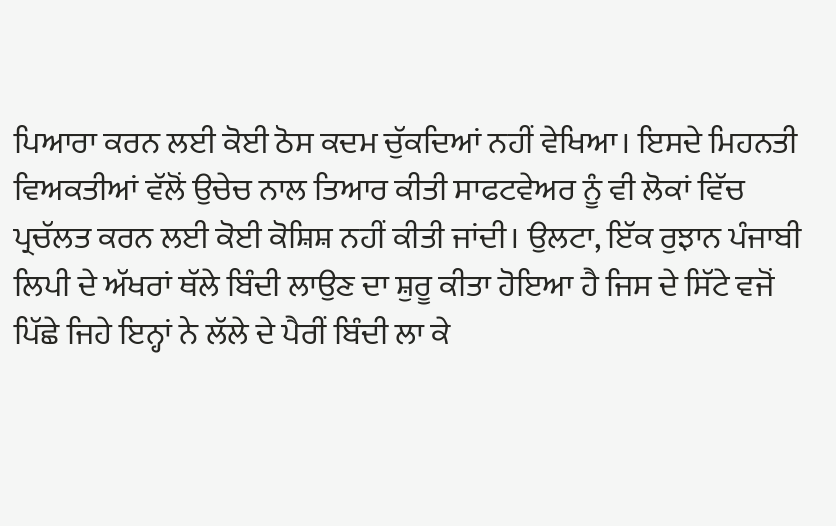ਪਿਆਰਾ ਕਰਨ ਲਈ ਕੋਈ ਠੋਸ ਕਦਮ ਚੁੱਕਦਿਆਂ ਨਹੀਂ ਵੇਖਿਆ। ਇਸਦੇ ਮਿਹਨਤੀ ਵਿਅਕਤੀਆਂ ਵੱਲੋਂ ਉਚੇਚ ਨਾਲ ਤਿਆਰ ਕੀਤੀ ਸਾਫਟਵੇਅਰ ਨੂੰ ਵੀ ਲੋਕਾਂ ਵਿੱਚ ਪ੍ਰਚੱਲਤ ਕਰਨ ਲਈ ਕੋਈ ਕੋਸ਼ਿਸ਼ ਨਹੀਂ ਕੀਤੀ ਜਾਂਦੀ। ਉਲਟਾ, ਇੱਕ ਰੁਝਾਨ ਪੰਜਾਬੀ ਲਿਪੀ ਦੇ ਅੱਖਰਾਂ ਥੱਲੇ ਬਿੰਦੀ ਲਾਉਣ ਦਾ ਸ਼ੁਰੂ ਕੀਤਾ ਹੋਇਆ ਹੈ ਜਿਸ ਦੇ ਸਿੱਟੇ ਵਜੋਂ ਪਿੱਛੇ ਜਿਹੇ ਇਨ੍ਹਾਂ ਨੇ ਲੱਲੇ ਦੇ ਪੈਰੀਂ ਬਿੰਦੀ ਲਾ ਕੇ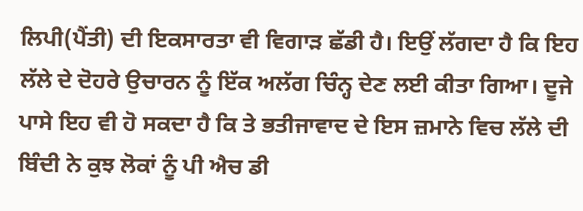ਲਿਪੀ(ਪੈਂਤੀ) ਦੀ ਇਕਸਾਰਤਾ ਵੀ ਵਿਗਾੜ ਛੱਡੀ ਹੈ। ਇਉਂ ਲੱਗਦਾ ਹੈ ਕਿ ਇਹ ਲੱਲੇ ਦੇ ਦੋਹਰੇ ਉਚਾਰਨ ਨੂੰ ਇੱਕ ਅਲੱਗ ਚਿੰਨ੍ਹ ਦੇਣ ਲਈ ਕੀਤਾ ਗਿਆ। ਦੂਜੇ ਪਾਸੇ ਇਹ ਵੀ ਹੋ ਸਕਦਾ ਹੈ ਕਿ ਤੇ ਭਤੀਜਾਵਾਦ ਦੇ ਇਸ ਜ਼ਮਾਨੇ ਵਿਚ ਲੱਲੇ ਦੀ ਬਿੰਦੀ ਨੇ ਕੁਝ ਲੋਕਾਂ ਨੂੰ ਪੀ ਐਚ ਡੀ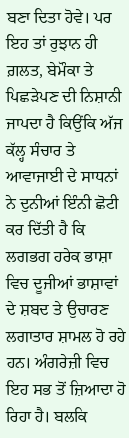ਬਣਾ ਦਿਤਾ ਹੋਵੇ। ਪਰ ਇਹ ਤਾਂ ਰੁਝਾਨ ਹੀ ਗ਼ਲਤ, ਬੇਮੌਕਾ ਤੇ ਪਿਛੜੇਪਣ ਦੀ ਨਿਸ਼ਾਨੀ ਜਾਪਦਾ ਹੈ ਕਿਉਂਕਿ ਅੱਜ ਕੱਲ੍ਹ ਸੰਚਾਰ ਤੇ ਆਵਾਜਾਈ ਦੇ ਸਾਧਨਾਂ ਨੇ ਦੁਨੀਆਂ ਇੰਨੀ ਛੋਟੀ ਕਰ ਦਿੱਤੀ ਹੈ ਕਿ ਲਗਭਗ ਹਰੇਕ ਭਾਸ਼ਾ ਵਿਚ ਦੂਜੀਆਂ ਭਾਸ਼ਾਵਾਂ ਦੇ ਸ਼ਬਦ ਤੇ ਉਚਾਰਣ ਲਗਾਤਾਰ ਸ਼ਾਮਲ ਹੋ ਰਹੇ ਹਨ। ਅੰਗਰੇਜ਼ੀ ਵਿਚ ਇਹ ਸਭ ਤੋਂ ਜ਼ਿਆਦਾ ਹੋ ਰਿਹਾ ਹੈ। ਬਲਕਿ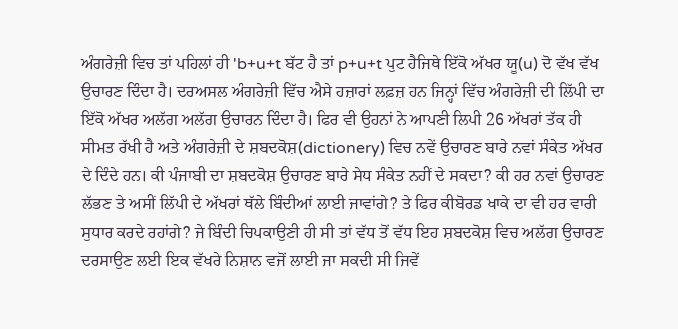ਅੰਗਰੇਜ਼ੀ ਵਿਚ ਤਾਂ ਪਹਿਲਾਂ ਹੀ 'b+u+t ਬੱਟ ਹੈ ਤਾਂ p+u+t ਪੁਟ ਹੈਜਿਥੇ ਇੱਕੋ ਅੱਖਰ ਯੂ(u) ਦੋ ਵੱਖ ਵੱਖ ਉਚਾਰਣ ਦਿੰਦਾ ਹੈ। ਦਰਅਸਲ ਅੰਗਰੇਜ਼ੀ ਵਿੱਚ ਐਸੇ ਹਜ਼ਾਰਾਂ ਲਫ਼ਜ਼ ਹਨ ਜਿਨ੍ਹਾਂ ਵਿੱਚ ਅੰਗਰੇਜ਼ੀ ਦੀ ਲਿੱਪੀ ਦਾ ਇੱਕੋ ਅੱਖਰ ਅਲੱਗ ਅਲੱਗ ਉਚਾਰਨ ਦਿੰਦਾ ਹੈ। ਫਿਰ ਵੀ ਉਹਨਾਂ ਨੇ ਆਪਣੀ ਲਿਪੀ 26 ਅੱਖਰਾਂ ਤੱਕ ਹੀ ਸੀਮਤ ਰੱਖੀ ਹੈ ਅਤੇ ਅੰਗਰੇਜ਼ੀ ਦੇ ਸ਼ਬਦਕੋਸ਼(dictionery) ਵਿਚ ਨਵੇਂ ਉਚਾਰਣ ਬਾਰੇ ਨਵਾਂ ਸੰਕੇਤ ਅੱਖਰ ਦੇ ਦਿੰਦੇ ਹਨ। ਕੀ ਪੰਜਾਬੀ ਦਾ ਸ਼ਬਦਕੋਸ਼ ਉਚਾਰਣ ਬਾਰੇ ਸੇਧ ਸੰਕੇਤ ਨਹੀਂ ਦੇ ਸਕਦਾ? ਕੀ ਹਰ ਨਵਾਂ ਉਚਾਰਣ ਲੱਭਣ ਤੇ ਅਸੀਂ ਲਿੱਪੀ ਦੇ ਅੱਖਰਾਂ ਥੱਲੇ ਬਿੰਦੀਆਂ ਲਾਈ ਜਾਵਾਂਗੇ? ਤੇ ਫਿਰ ਕੀਬੋਰਡ ਖਾਕੇ ਦਾ ਵੀ ਹਰ ਵਾਰੀ ਸੁਧਾਰ ਕਰਦੇ ਰਹਾਂਗੇ? ਜੇ ਬਿੰਦੀ ਚਿਪਕਾਉਣੀ ਹੀ ਸੀ ਤਾਂ ਵੱਧ ਤੋਂ ਵੱਧ ਇਹ ਸ਼ਬਦਕੋਸ਼ ਵਿਚ ਅਲੱਗ ਉਚਾਰਣ ਦਰਸਾਉਣ ਲਈ ਇਕ ਵੱਖਰੇ ਨਿਸ਼ਾਨ ਵਜੋਂ ਲਾਈ ਜਾ ਸਕਦੀ ਸੀ ਜਿਵੇਂ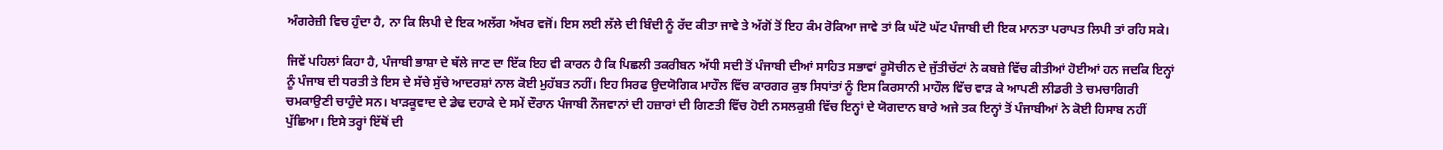ਅੰਗਰੇਜ਼ੀ ਵਿਚ ਹੁੰਦਾ ਹੈ, ਨਾ ਕਿ ਲਿਪੀ ਦੇ ਇਕ ਅਲੱਗ ਅੱਖਰ ਵਜੋਂ। ਇਸ ਲਈ ਲੱਲੇ ਦੀ ਬਿੰਦੀ ਨੂੰ ਰੱਦ ਕੀਤਾ ਜਾਵੇ ਤੇ ਅੱਗੋਂ ਤੋਂ ਇਹ ਕੰਮ ਰੋਕਿਆ ਜਾਵੇ ਤਾਂ ਕਿ ਘੱਟੋ ਘੱਟ ਪੰਜਾਬੀ ਦੀ ਇਕ ਮਾਨਤਾ ਪਰਾਪਤ ਲਿਪੀ ਤਾਂ ਰਹਿ ਸਕੇ।

ਜਿਵੇਂ ਪਹਿਲਾਂ ਕਿਹਾ ਹੈ, ਪੰਜਾਬੀ ਭਾਸ਼ਾ ਦੇ ਥੱਲੇ ਜਾਣ ਦਾ ਇੱਕ ਇਹ ਵੀ ਕਾਰਨ ਹੈ ਕਿ ਪਿਛਲੀ ਤਕਰੀਬਨ ਅੱਧੀ ਸਦੀ ਤੋਂ ਪੰਜਾਬੀ ਦੀਆਂ ਸਾਹਿਤ ਸਭਾਵਾਂ ਰੂਸੋਚੀਨ ਦੇ ਜੁੱਤੀਚੱਟਾਂ ਨੇ ਕਬਜ਼ੇ ਵਿੱਚ ਕੀਤੀਆਂ ਹੋਈਆਂ ਹਨ ਜਦਕਿ ਇਨ੍ਹਾਂ ਨੂੰ ਪੰਜਾਬ ਦੀ ਧਰਤੀ ਤੇ ਇਸ ਦੇ ਸੱਚੇ ਸੁੱਚੇ ਆਦਰਸ਼ਾਂ ਨਾਲ ਕੋਈ ਮੁਹੱਬਤ ਨਹੀਂ। ਇਹ ਸਿਰਫ ਉਦਯੋਗਿਕ ਮਾਹੌਲ ਵਿੱਚ ਕਾਰਗਰ ਕੁਝ ਸਿਧਾਂਤਾਂ ਨੂੰ ਇਸ ਕਿਰਸਾਨੀ ਮਾਹੌਲ ਵਿੱਚ ਵਾੜ ਕੇ ਆਪਣੀ ਲੀਡਰੀ ਤੇ ਚਮਚਾਗਿਰੀ ਚਮਕਾਉਣੀ ਚਾਹੁੰਦੇ ਸਨ। ਖਾੜਕੂਵਾਦ ਦੇ ਡੇਢ ਦਹਾਕੇ ਦੇ ਸਮੇਂ ਦੌਰਾਨ ਪੰਜਾਬੀ ਨੌਜਵਾਨਾਂ ਦੀ ਹਜ਼ਾਰਾਂ ਦੀ ਗਿਣਤੀ ਵਿੱਚ ਹੋਈ ਨਸਲਕੁਸ਼ੀ ਵਿੱਚ ਇਨ੍ਹਾਂ ਦੇ ਯੋਗਦਾਨ ਬਾਰੇ ਅਜੇ ਤਕ ਇਨ੍ਹਾਂ ਤੋਂ ਪੰਜਾਬੀਆਂ ਨੇ ਕੋਈ ਹਿਸਾਬ ਨਹੀਂ ਪੁੱਛਿਆ। ਇਸੇ ਤਰ੍ਹਾਂ ਇੱਥੋਂ ਦੀ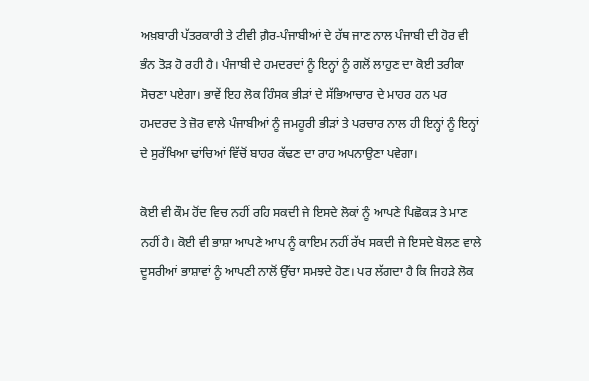ਅਖ਼ਬਾਰੀ ਪੱਤਰਕਾਰੀ ਤੇ ਟੀਵੀ ਗ਼ੈਰ-ਪੰਜਾਬੀਆਂ ਦੇ ਹੱਥ ਜਾਣ ਨਾਲ ਪੰਜਾਬੀ ਦੀ ਹੋਰ ਵੀ ਭੰਨ ਤੋੜ ਹੋ ਰਹੀ ਹੈ। ਪੰਜਾਬੀ ਦੇ ਹਮਦਰਦਾਂ ਨੂੰ ਇਨ੍ਹਾਂ ਨੂੰ ਗਲੋਂ ਲਾਹੁਣ ਦਾ ਕੋਈ ਤਰੀਕਾ ਸੋਚਣਾ ਪਏਗਾ। ਭਾਵੇਂ ਇਹ ਲੋਕ ਹਿੰਸਕ ਭੀੜਾਂ ਦੇ ਸੱਭਿਆਚਾਰ ਦੇ ਮਾਹਰ ਹਨ ਪਰ ਹਮਦਰਦ ਤੇ ਜ਼ੋਰ ਵਾਲੇ ਪੰਜਾਬੀਆਂ ਨੂੰ ਜਮਹੂਰੀ ਭੀੜਾਂ ਤੇ ਪਰਚਾਰ ਨਾਲ ਹੀ ਇਨ੍ਹਾਂ ਨੂੰ ਇਨ੍ਹਾਂ ਦੇ ਸੁਰੱਖਿਆ ਢਾਂਚਿਆਂ ਵਿੱਚੋਂ ਬਾਹਰ ਕੱਢਣ ਦਾ ਰਾਹ ਅਪਨਾਉਣਾ ਪਵੇਗਾ।

ਕੋਈ ਵੀ ਕੌਮ ਹੋਂਦ ਵਿਚ ਨਹੀਂ ਰਹਿ ਸਕਦੀ ਜੇ ਇਸਦੇ ਲੋਕਾਂ ਨੂੰ ਆਪਣੇ ਪਿਛੋਕੜ ਤੇ ਮਾਣ ਨਹੀਂ ਹੈ। ਕੋਈ ਵੀ ਭਾਸ਼ਾ ਆਪਣੇ ਆਪ ਨੂੰ ਕਾਇਮ ਨਹੀਂ ਰੱਖ ਸਕਦੀ ਜੇ ਇਸਦੇ ਬੋਲਣ ਵਾਲੇ ਦੂਸਰੀਆਂ ਭਾਸ਼ਾਵਾਂ ਨੂੰ ਆਪਣੀ ਨਾਲੋਂ ਉੱਚਾ ਸਮਝਦੇ ਹੋਣ। ਪਰ ਲੱਗਦਾ ਹੈ ਕਿ ਜਿਹੜੇ ਲੋਕ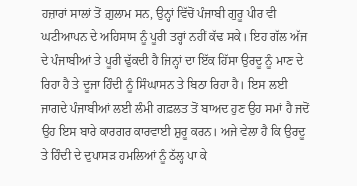ਹਜ਼ਾਰਾਂ ਸਾਲਾਂ ਤੋਂ ਗ਼ੁਲਾਮ ਸਨ, ਉਨ੍ਹਾਂ ਵਿੱਚੋਂ ਪੰਜਾਬੀ ਗੁਰੂ ਪੀਰ ਵੀ ਘਟੀਆਪਨ ਦੇ ਅਹਿਸਾਸ ਨੂੰ ਪੂਰੀ ਤਰ੍ਹਾਂ ਨਹੀਂ ਕੱਢ ਸਕੇ। ਇਹ ਗੱਲ ਅੱਜ ਦੇ ਪੰਜਾਬੀਆਂ ਤੇ ਪੂਰੀ ਢੁੱਕਦੀ ਹੈ ਜਿਨ੍ਹਾਂ ਦਾ ਇੱਕ ਹਿੱਸਾ ਉਰਦੂ ਨੂੰ ਮਾਣ ਦੇ ਰਿਹਾ ਹੈ ਤੇ ਦੂਜਾ ਹਿੰਦੀ ਨੂੰ ਸਿੰਘਾਸਨ ਤੇ ਬਿਠਾ ਰਿਹਾ ਹੈ। ਇਸ ਲਈ ਜਾਗਦੇ ਪੰਜਾਬੀਆਂ ਲਈ ਲੰਮੀ ਗਫ਼ਲਤ ਤੋਂ ਬਾਅਦ ਹੁਣ ਉਹ ਸਮਾਂ ਹੈ ਜਦੋਂ ਉਹ ਇਸ ਬਾਰੇ ਕਾਰਗਰ ਕਾਰਵਾਈ ਸ਼ੁਰੂ ਕਰਨ। ਅਜੇ ਵੇਲਾ ਹੈ ਕਿ ਉਰਦੂ ਤੇ ਹਿੰਦੀ ਦੇ ਦੁਪਾਸੜ ਹਮਲਿਆਂ ਨੂੰ ਠੱਲ੍ਹ ਪਾ ਕੇ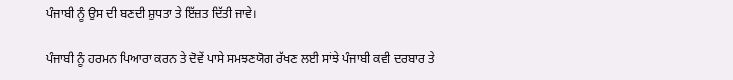ਪੰਜਾਬੀ ਨੂੰ ਉਸ ਦੀ ਬਣਦੀ ਸ਼ੁਧਤਾ ਤੇ ਇੱਜ਼ਤ ਦਿੱਤੀ ਜਾਵੇ।

ਪੰਜਾਬੀ ਨੂੰ ਹਰਮਨ ਪਿਆਰਾ ਕਰਨ ਤੇ ਦੋਵੇਂ ਪਾਸੇ ਸਮਝਣਯੋਗ ਰੱਖਣ ਲਈ ਸਾਂਝੇ ਪੰਜਾਬੀ ਕਵੀ ਦਰਬਾਰ ਤੇ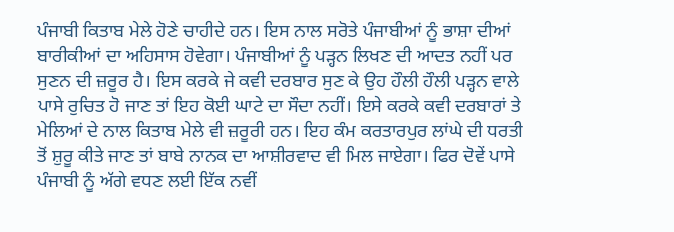ਪੰਜਾਬੀ ਕਿਤਾਬ ਮੇਲੇ ਹੋਣੇ ਚਾਹੀਦੇ ਹਨ। ਇਸ ਨਾਲ ਸਰੋਤੇ ਪੰਜਾਬੀਆਂ ਨੂੰ ਭਾਸ਼ਾ ਦੀਆਂ ਬਾਰੀਕੀਆਂ ਦਾ ਅਹਿਸਾਸ ਹੋਵੇਗਾ। ਪੰਜਾਬੀਆਂ ਨੂੰ ਪੜ੍ਹਨ ਲਿਖਣ ਦੀ ਆਦਤ ਨਹੀਂ ਪਰ ਸੁਣਨ ਦੀ ਜ਼ਰੂਰ ਹੈ। ਇਸ ਕਰਕੇ ਜੇ ਕਵੀ ਦਰਬਾਰ ਸੁਣ ਕੇ ਉਹ ਹੌਲੀ ਹੌਲੀ ਪੜ੍ਹਨ ਵਾਲੇ ਪਾਸੇ ਰੁਚਿਤ ਹੋ ਜਾਣ ਤਾਂ ਇਹ ਕੋਈ ਘਾਟੇ ਦਾ ਸੌਦਾ ਨਹੀਂ। ਇਸੇ ਕਰਕੇ ਕਵੀ ਦਰਬਾਰਾਂ ਤੇ ਮੇਲਿਆਂ ਦੇ ਨਾਲ ਕਿਤਾਬ ਮੇਲੇ ਵੀ ਜ਼ਰੂਰੀ ਹਨ। ਇਹ ਕੰਮ ਕਰਤਾਰਪੁਰ ਲਾਂਘੇ ਦੀ ਧਰਤੀ ਤੋਂ ਸ਼ੁਰੂ ਕੀਤੇ ਜਾਣ ਤਾਂ ਬਾਬੇ ਨਾਨਕ ਦਾ ਆਸ਼ੀਰਵਾਦ ਵੀ ਮਿਲ ਜਾਏਗਾ। ਫਿਰ ਦੋਵੇਂ ਪਾਸੇ ਪੰਜਾਬੀ ਨੂੰ ਅੱਗੇ ਵਧਣ ਲਈ ਇੱਕ ਨਵੀਂ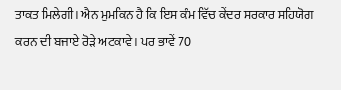ਤਾਕਤ ਮਿਲੇਗੀ। ਐਨ ਮੁਮਕਿਨ ਹੈ ਕਿ ਇਸ ਕੰਮ ਵਿੱਚ ਕੇਂਦਰ ਸਰਕਾਰ ਸਹਿਯੋਗ ਕਰਨ ਦੀ ਬਜਾਏ ਰੋੜੇ ਅਟਕਾਵੇ। ਪਰ ਭਾਵੇਂ 70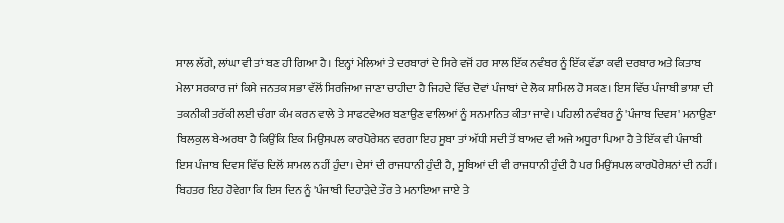ਸਾਲ ਲੱਗੇ, ਲਾਂਘਾ ਵੀ ਤਾਂ ਬਣ ਹੀ ਗਿਆ ਹੈ। ਇਨ੍ਹਾਂ ਮੇਲਿਆਂ ਤੇ ਦਰਬਾਰਾਂ ਦੇ ਸਿਰੇ ਵਜੋਂ ਹਰ ਸਾਲ ਇੱਕ ਨਵੰਬਰ ਨੂੰ ਇੱਕ ਵੱਡਾ ਕਵੀ ਦਰਬਾਰ ਅਤੇ ਕਿਤਾਬ ਮੇਲਾ ਸਰਕਾਰ ਜਾਂ ਕਿਸੇ ਜਨਤਕ ਸਭਾ ਵੱਲੋਂ ਸਿਰਜਿਆ ਜਾਣਾ ਚਾਹੀਦਾ ਹੈ ਜਿਹਦੇ ਵਿੱਚ ਦੋਵਾਂ ਪੰਜਾਬਾਂ ਦੇ ਲੋਕ ਸ਼ਾਮਿਲ ਹੋ ਸਕਣ। ਇਸ ਵਿੱਚ ਪੰਜਾਬੀ ਭਾਸ਼ਾ ਦੀ ਤਕਨੀਕੀ ਤਰੱਕੀ ਲਈ ਚੰਗਾ ਕੰਮ ਕਰਨ ਵਾਲੇ ਤੇ ਸਾਫਟਵੇਅਰ ਬਣਾਉਣ ਵਾਲਿਆਂ ਨੂੰ ਸਨਮਾਨਿਤ ਕੀਤਾ ਜਾਵੇ। ਪਹਿਲੀ ਨਵੰਬਰ ਨੂੰ 'ਪੰਜਾਬ ਦਿਵਸ' ਮਨਾਉਣਾ ਬਿਲਕੁਲ ਬੇ-ਅਰਥਾ ਹੈ ਕਿਉਂਕਿ ਇਕ ਮਿਉਂਸਪਲ ਕਾਰਪੋਰੇਸ਼ਨ ਵਰਗਾ ਇਹ ਸੂਬਾ ਤਾਂ ਅੱਧੀ ਸਦੀ ਤੋਂ ਬਾਅਦ ਵੀ ਅਜੇ ਅਧੂਰਾ ਪਿਆ ਹੈ ਤੇ ਇੱਕ ਵੀ ਪੰਜਾਬੀ ਇਸ ਪੰਜਾਬ ਦਿਵਸ ਵਿੱਚ ਦਿਲੋਂ ਸ਼ਾਮਲ ਨਹੀਂ ਹੁੰਦਾ। ਦੇਸਾਂ ਦੀ ਰਾਜਧਾਨੀ ਹੁੰਦੀ ਹੈ, ਸੂਬਿਆਂ ਦੀ ਵੀ ਰਾਜਧਾਨੀ ਹੁੰਦੀ ਹੈ ਪਰ ਮਿਉਂਸਪਲ ਕਾਰਪੋਰੇਸ਼ਨਾਂ ਦੀ ਨਹੀਂ। ਬਿਹਤਰ ਇਹ ਹੋਵੇਗਾ ਕਿ ਇਸ ਦਿਨ ਨੂੰ 'ਪੰਜਾਬੀ ਦਿਹਾੜੇਦੇ ਤੌਰ ਤੇ ਮਨਾਇਆ ਜਾਏ ਤੇ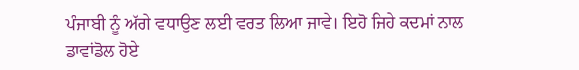ਪੰਜਾਬੀ ਨੂੰ ਅੱਗੇ ਵਧਾਉਣ ਲਈ ਵਰਤ ਲਿਆ ਜਾਵੇ। ਇਹੋ ਜਿਹੇ ਕਦਮਾਂ ਨਾਲ ਡਾਵਾਂਡੋਲ ਹੋਏ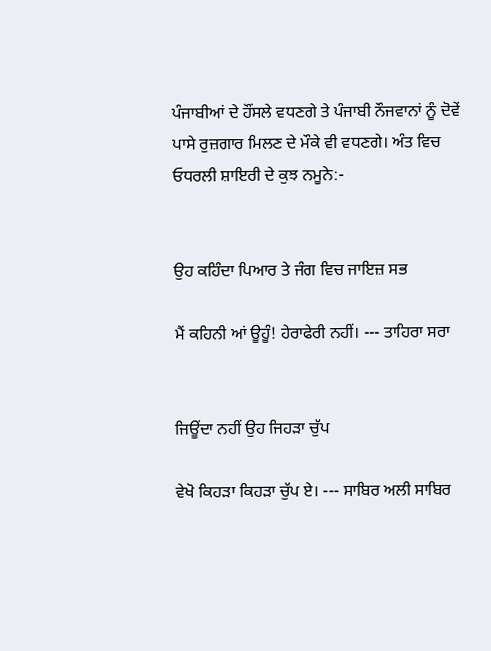ਪੰਜਾਬੀਆਂ ਦੇ ਹੌਂਸਲੇ ਵਧਣਗੇ ਤੇ ਪੰਜਾਬੀ ਨੌਜਵਾਨਾਂ ਨੂੰ ਦੋਵੇਂ ਪਾਸੇ ਰੁਜ਼ਗਾਰ ਮਿਲਣ ਦੇ ਮੌਕੇ ਵੀ ਵਧਣਗੇ। ਅੰਤ ਵਿਚ ਓਧਰਲੀ ਸ਼ਾਇਰੀ ਦੇ ਕੁਝ ਨਮੂਨੇ:-


ਉਹ ਕਹਿੰਦਾ ਪਿਆਰ ਤੇ ਜੰਗ ਵਿਚ ਜਾਇਜ਼ ਸਭ

ਮੈਂ ਕਹਿਨੀ ਆਂ ਊਹੂੰ! ਹੇਰਾਫੇਰੀ ਨਹੀਂ। --- ਤਾਹਿਰਾ ਸਰਾ


ਜਿਊਂਦਾ ਨਹੀਂ ਉਹ ਜਿਹੜਾ ਚੁੱਪ

ਵੇਖੋ ਕਿਹੜਾ ਕਿਹੜਾ ਚੁੱਪ ਏ। --- ਸਾਬਿਰ ਅਲੀ ਸਾਬਿਰ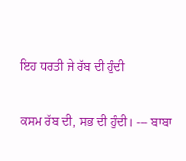ਇਹ ਧਰਤੀ ਜੇ ਰੱਬ ਦੀ ਹੁੰਦੀ

ਕਸਮ ਰੱਬ ਦੀ, ਸਭ ਦੀ ਹੁੰਦੀ। --- ਬਾਬਾ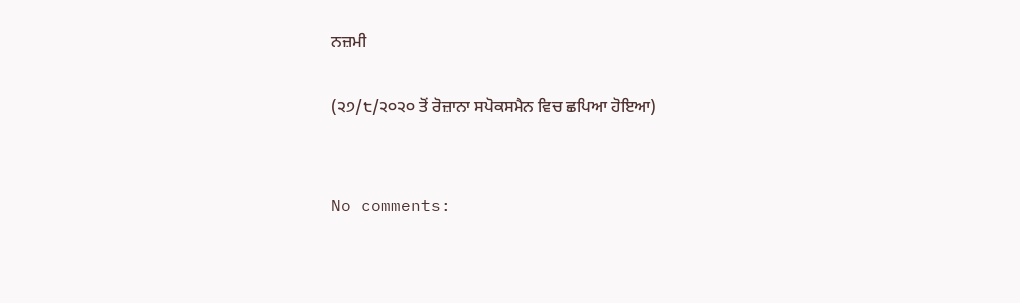ਨਜ਼ਮੀ

(੨੭/੮/੨੦੨੦ ਤੋਂ ਰੋਜ਼ਾਨਾ ਸਪੋਕਸਮੈਨ ਵਿਚ ਛਪਿਆ ਹੋਇਆ)


No comments: